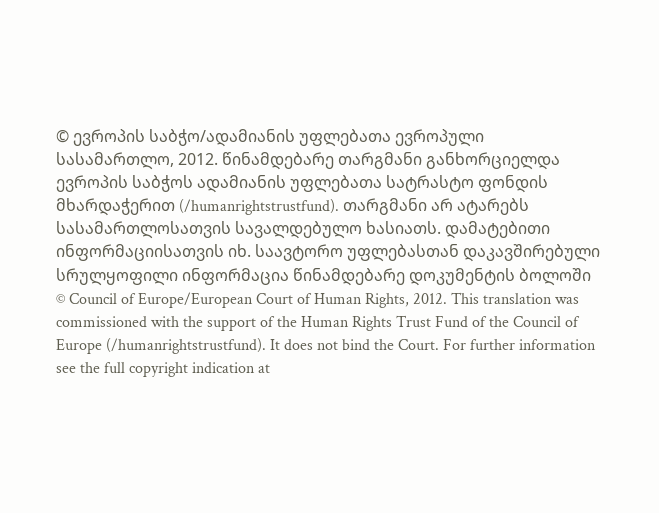© ევროპის საბჭო/ადამიანის უფლებათა ევროპული სასამართლო, 2012. წინამდებარე თარგმანი განხორციელდა ევროპის საბჭოს ადამიანის უფლებათა სატრასტო ფონდის მხარდაჭერით (/humanrightstrustfund). თარგმანი არ ატარებს სასამართლოსათვის სავალდებულო ხასიათს. დამატებითი ინფორმაციისათვის იხ. საავტორო უფლებასთან დაკავშირებული სრულყოფილი ინფორმაცია წინამდებარე დოკუმენტის ბოლოში
© Council of Europe/European Court of Human Rights, 2012. This translation was commissioned with the support of the Human Rights Trust Fund of the Council of Europe (/humanrightstrustfund). It does not bind the Court. For further information see the full copyright indication at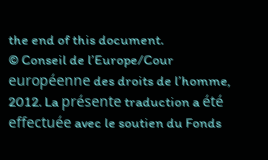the end of this document.
© Conseil de l’Europe/Cour européenne des droits de l’homme, 2012. La présente traduction a été effectuée avec le soutien du Fonds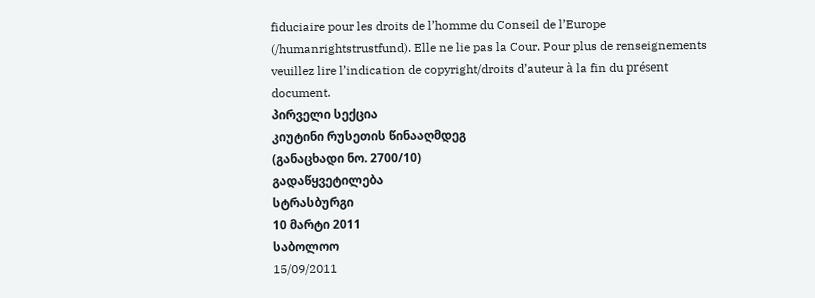fiduciaire pour les droits de l’homme du Conseil de l’Europe (/humanrightstrustfund). Elle ne lie pas la Cour. Pour plus de renseignements veuillez lire l’indication de copyright/droits d’auteur à la fin du présent document.
პირველი სექცია
კიუტინი რუსეთის წინააღმდეგ
(განაცხადი ნო. 2700/10)
გადაწყვეტილება
სტრასბურგი
10 მარტი 2011
საბოლოო
15/09/2011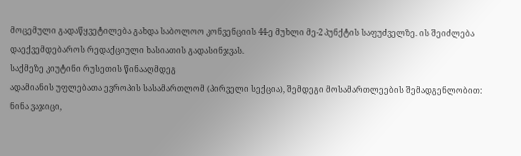მოცემული გადაწყვეტილება გახდა საბოლოო კონვენციის 44-ე მუხლი მე-2 პუნქტის საფუძველზე. ის შეიძლება დაექვემდებაროს რედაქციული ხასიათის გადასინჯვას.
საქმეზე კიუტინი რუსეთის წინააღმდეგ
ადამიანის უფლებათა ევროპის სასამართლომ (პირველი სექცია), შემდეგი მოსამართლეების შემადგენლობით:
ნინა ვაჯიცი,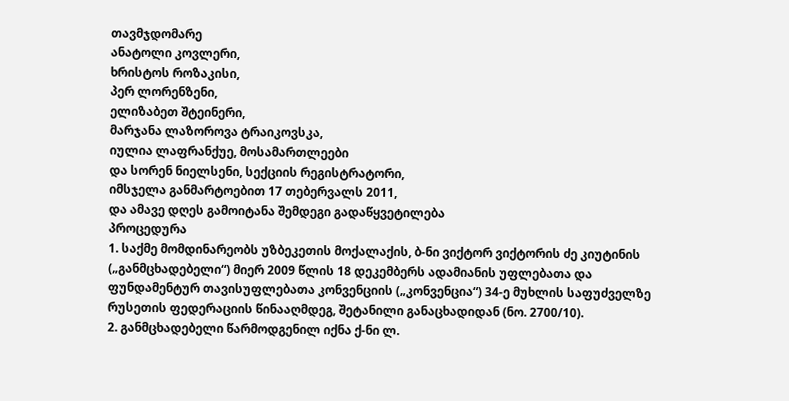თავმჯდომარე
ანატოლი კოვლერი,
ხრისტოს როზაკისი,
პერ ლორენზენი,
ელიზაბეთ შტეინერი,
მარჯანა ლაზოროვა ტრაიკოვსკა,
იულია ლაფრანქუე, მოსამართლეები
და სორენ ნიელსენი, სექციის რეგისტრატორი,
იმსჯელა განმარტოებით 17 თებერვალს 2011,
და ამავე დღეს გამოიტანა შემდეგი გადაწყვეტილება
პროცედურა
1. საქმე მომდინარეობს უზბეკეთის მოქალაქის, ბ-ნი ვიქტორ ვიქტორის ძე კიუტინის („განმცხადებელი“) მიერ 2009 წლის 18 დეკემბერს ადამიანის უფლებათა და ფუნდამენტურ თავისუფლებათა კონვენციის („კონვენცია“) 34-ე მუხლის საფუძველზე რუსეთის ფედერაციის წინააღმდეგ, შეტანილი განაცხადიდან (ნო. 2700/10).
2. განმცხადებელი წარმოდგენილ იქნა ქ-ნი ლ.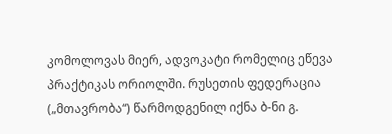კომოლოვას მიერ, ადვოკატი რომელიც ეწევა პრაქტიკას ორიოლში. რუსეთის ფედერაცია („მთავრობა“) წარმოდგენილ იქნა ბ-ნი გ.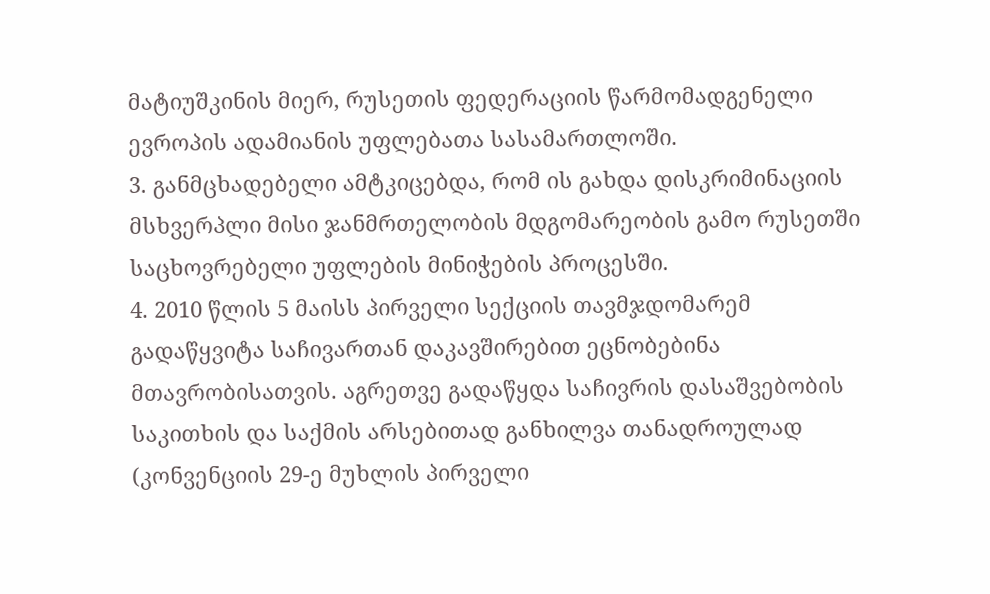მატიუშკინის მიერ, რუსეთის ფედერაციის წარმომადგენელი ევროპის ადამიანის უფლებათა სასამართლოში.
3. განმცხადებელი ამტკიცებდა, რომ ის გახდა დისკრიმინაციის მსხვერპლი მისი ჯანმრთელობის მდგომარეობის გამო რუსეთში საცხოვრებელი უფლების მინიჭების პროცესში.
4. 2010 წლის 5 მაისს პირველი სექციის თავმჯდომარემ გადაწყვიტა საჩივართან დაკავშირებით ეცნობებინა მთავრობისათვის. აგრეთვე გადაწყდა საჩივრის დასაშვებობის საკითხის და საქმის არსებითად განხილვა თანადროულად (კონვენციის 29-ე მუხლის პირველი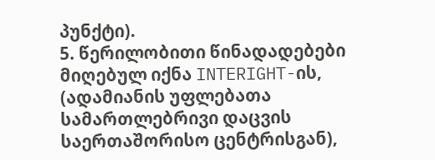პუნქტი).
5. წერილობითი წინადადებები მიღებულ იქნა INTERIGHT-ის, (ადამიანის უფლებათა სამართლებრივი დაცვის საერთაშორისო ცენტრისგან),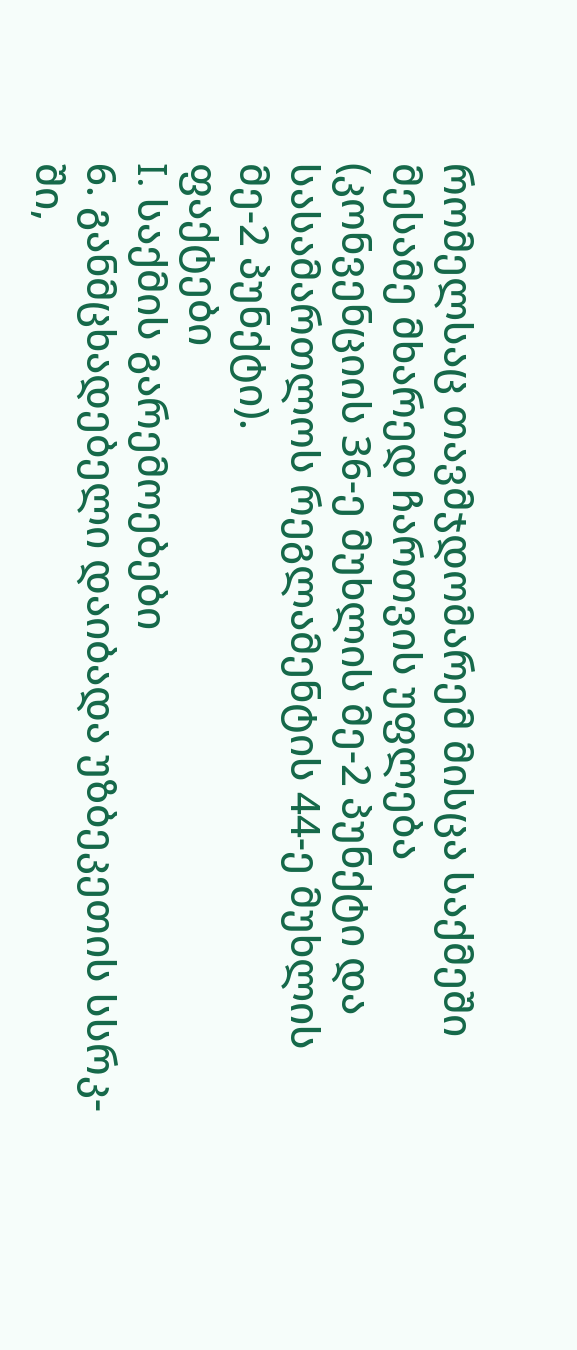რომელსაც თავმჯდომარემ მისცა საქმეში მესამე მხარედ ჩართვის უფლება (კონვენციის 36-ე მუხლის მე-2 პუნქტი და სასამართლოს რეგლამენტის 44-ე მუხლის მე-2 პუნქტი).
ფაქტები
I. საქმის გარემოებები
6. განმცხადებელი დაიბადა უზბეკეთის სსრკ-ში,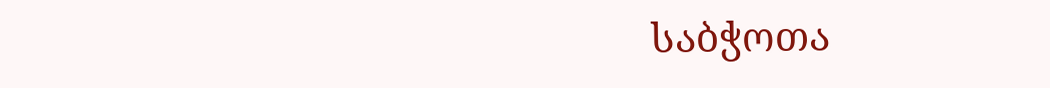საბჭოთა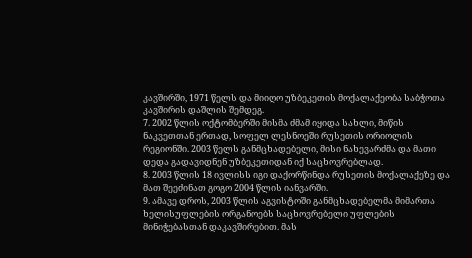კავშირში, 1971 წელს და მიიღო უზბეკეთის მოქალაქეობა საბჭოთა კავშირის დაშლის შემდეგ.
7. 2002 წლის ოქტომბერში მისმა ძმამ იყიდა სახლი, მიწის ნაკვეთთან ერთად, სოფელ ლესნოეში რუსეთის ორიოლის რეგიონში. 2003 წელს განმცხადებელი, მისი ნახევარძმა და მათი დედა გადავიდნენ უზბეკეთიდან იქ საცხოვრებლად.
8. 2003 წლის 18 ივლისს იგი დაქორწინდა რუსეთის მოქალაქეზე და მათ შეეძინათ გოგო 2004 წლის იანვარში.
9. ამავე დროს, 2003 წლის აგვისტოში განმცხადებელმა მიმართა ხელისუფლების ორგანოებს საცხოვრებელი უფლების მინიჭებასთან დაკავშირებით. მას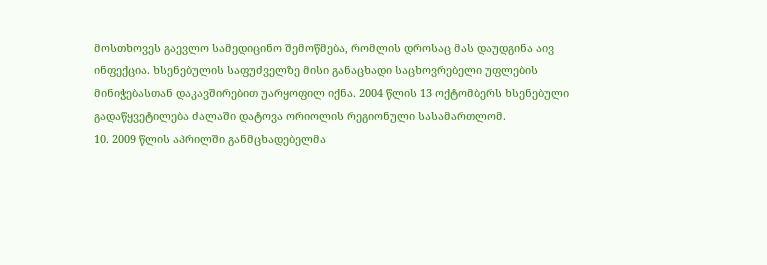მოსთხოვეს გაევლო სამედიცინო შემოწმება, რომლის დროსაც მას დაუდგინა აივ ინფექცია. ხსენებულის საფუძველზე მისი განაცხადი საცხოვრებელი უფლების მინიჭებასთან დაკავშირებით უარყოფილ იქნა. 2004 წლის 13 ოქტომბერს ხსენებული გადაწყვეტილება ძალაში დატოვა ორიოლის რეგიონული სასამართლომ.
10. 2009 წლის აპრილში განმცხადებელმა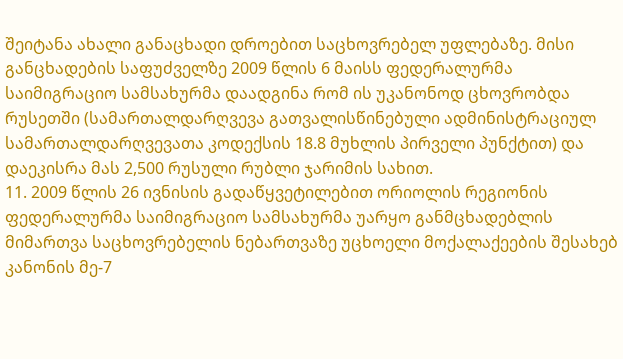შეიტანა ახალი განაცხადი დროებით საცხოვრებელ უფლებაზე. მისი განცხადების საფუძველზე 2009 წლის 6 მაისს ფედერალურმა საიმიგრაციო სამსახურმა დაადგინა რომ ის უკანონოდ ცხოვრობდა რუსეთში (სამართალდარღვევა გათვალისწინებული ადმინისტრაციულ სამართალდარღვევათა კოდექსის 18.8 მუხლის პირველი პუნქტით) და დაეკისრა მას 2,500 რუსული რუბლი ჯარიმის სახით.
11. 2009 წლის 26 ივნისის გადაწყვეტილებით ორიოლის რეგიონის ფედერალურმა საიმიგრაციო სამსახურმა უარყო განმცხადებლის მიმართვა საცხოვრებელის ნებართვაზე უცხოელი მოქალაქეების შესახებ კანონის მე-7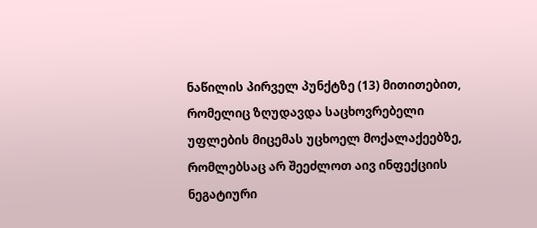ნაწილის პირველ პუნქტზე (13) მითითებით, რომელიც ზღუდავდა საცხოვრებელი უფლების მიცემას უცხოელ მოქალაქეებზე, რომლებსაც არ შეეძლოთ აივ ინფექციის ნეგატიური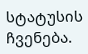სტატუსის ჩვენება.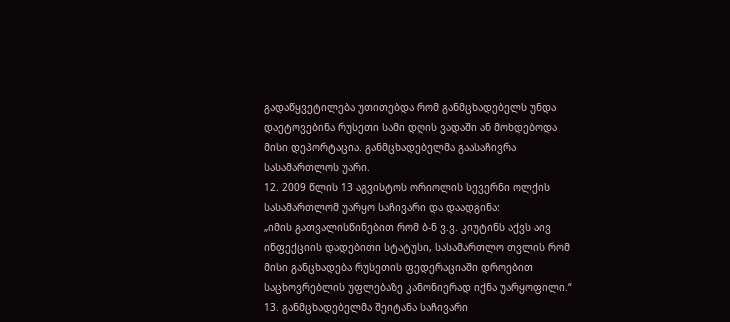გადაწყვეტილება უთითებდა რომ განმცხადებელს უნდა დაეტოვებინა რუსეთი სამი დღის ვადაში ან მოხდებოდა მისი დეპორტაცია. განმცხადებელმა გაასაჩივრა სასამართლოს უარი.
12. 2009 წლის 13 აგვისტოს ორიოლის სევერნი ოლქის სასამართლომ უარყო საჩივარი და დაადგინა:
„იმის გათვალისწინებით რომ ბ-ნ ვ.ვ. კიუტინს აქვს აივ ინფექციის დადებითი სტატუსი, სასამართლო თვლის რომ მისი განცხადება რუსეთის ფედერაციაში დროებით საცხოვრებლის უფლებაზე კანონიერად იქნა უარყოფილი.“
13. განმცხადებელმა შეიტანა საჩივარი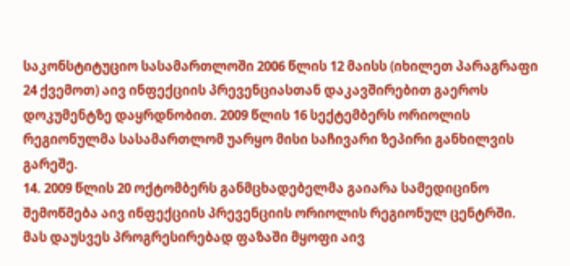საკონსტიტუციო სასამართლოში 2006 წლის 12 მაისს (იხილეთ პარაგრაფი 24 ქვემოთ) აივ ინფექციის პრევენციასთან დაკავშირებით გაეროს დოკუმენტზე დაყრდნობით. 2009 წლის 16 სექტემბერს ორიოლის რეგიონულმა სასამართლომ უარყო მისი საჩივარი ზეპირი განხილვის გარეშე.
14. 2009 წლის 20 ოქტომბერს განმცხადებელმა გაიარა სამედიცინო შემოწმება აივ ინფექციის პრევენციის ორიოლის რეგიონულ ცენტრში. მას დაუსვეს პროგრესირებად ფაზაში მყოფი აივ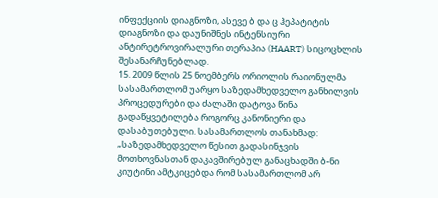ინფექციის დიაგნოზი, ასევე ბ და ც ჰეპატიტის დიაგნოზი და დაუნიშნეს ინტენსიური ანტირეტროვირალური თერაპია (HAART) სიცოცხლის შესანარჩუნებლად.
15. 2009 წლის 25 ნოემბერს ორიოლის რაიონულმა სასამართლომ უარყო საზედამხედველო განხილვის პროცედურები და ძალაში დატოვა წინა გადაწყვეტილება როგორც კანონიერი და დასაბუთებული. სასამართლოს თანახმად:
„საზედამხედველო წესით გადასინჯვის მოთხოვნასთან დაკავშირებულ განაცხადში ბ-ნი კიუტინი ამტკიცებდა რომ სასამართლომ არ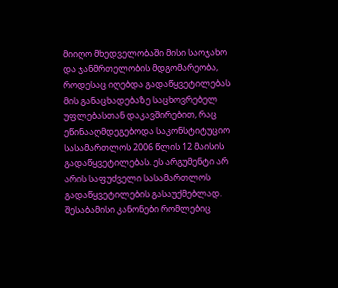მიიღო მხედველობაში მისი საოჯახო და ჯანმრთელობის მდგომარეობა, როდესაც იღებდა გადაწყვეტილებას მის განაცხადებაზე საცხოვრებელ უფლებასთან დაკავშირებით, რაც ეწინააღმდეგებოდა საკონსტიტუციო სასამართლოს 2006 წლის 12 მაისის გადაწყვეტილებას. ეს არგუმენტი არ არის საფუძველი სასამართლოს გადაწყვეტილების გასაუქმებლად.
შესაბამისი კანონები რომლებიც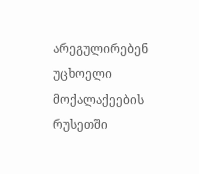არეგულირებენ უცხოელი მოქალაქეების რუსეთში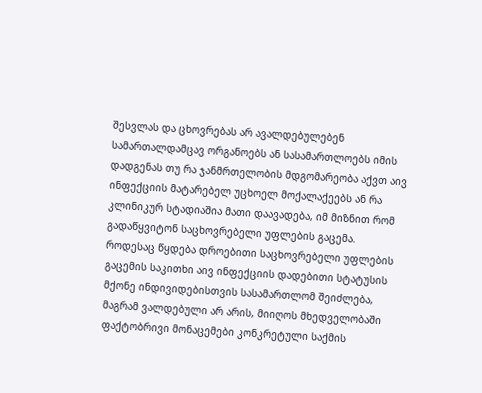შესვლას და ცხოვრებას არ ავალდებულებენ სამართალდამცავ ორგანოებს ან სასამართლოებს იმის დადგენას თუ რა ჯანმრთელობის მდგომარეობა აქვთ აივ ინფექციის მატარებელ უცხოელ მოქალაქეებს ან რა კლინიკურ სტადიაშია მათი დაავადება, იმ მიზნით რომ გადაწყვიტონ საცხოვრებელი უფლების გაცემა.
როდესაც წყდება დროებითი საცხოვრებელი უფლების გაცემის საკითხი აივ ინფექციის დადებითი სტატუსის მქონე ინდივიდებისთვის სასამართლომ შეიძლება, მაგრამ ვალდებული არ არის, მიიღოს მხედველობაში ფაქტობრივი მონაცემები კონკრეტული საქმის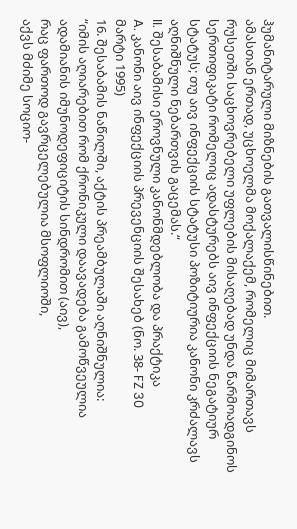ჰუმანიტარული მიზნების გათვალისწინებით.
ამასთან ერთად, უცხოელმა მოქალაქემ, რომელიც მიმართავს რუსეთში საცხოვრებელი უფლების მისაღებად უნდა წარმოადგინოს სერთიფიკატი რომელიც ადასტურებს აივ ინფექციის ნეგატიურ სტატუს; თუ აივ ინფექციის სტატუსი პოზიტიურია კანონი კრძალავს აღნიშნული ნებართვის გაცემას.“
II. შესაბამისი ეროვნული კანონმდებლობა და პრაქტიკა
A. კანონი აივ ინფექციის პრევენციის შესახებ (ნო. 38- FZ 30
მარტი 1995)
16. შესაბამის ნაწილში, აქტის პრეამბულაში აღნიშნულია:
“იმის აღიარებით რომ ქრონიკული დაავადება გამოწვეულია ადამიანის იმუნოდეფიციტის სინდრომით (აივ),
რაც ფართოდ გავრცელებულია მსოფლიოში,
აქვს მძიმე სოციო-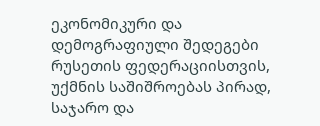ეკონომიკური და დემოგრაფიული შედეგები რუსეთის ფედერაციისთვის,
უქმნის საშიშროებას პირად, საჯარო და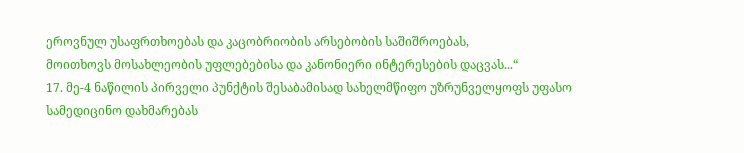ეროვნულ უსაფრთხოებას და კაცობრიობის არსებობის საშიშროებას,
მოითხოვს მოსახლეობის უფლებებისა და კანონიერი ინტერესების დაცვას...“
17. მე-4 ნაწილის პირველი პუნქტის შესაბამისად სახელმწიფო უზრუნველყოფს უფასო სამედიცინო დახმარებას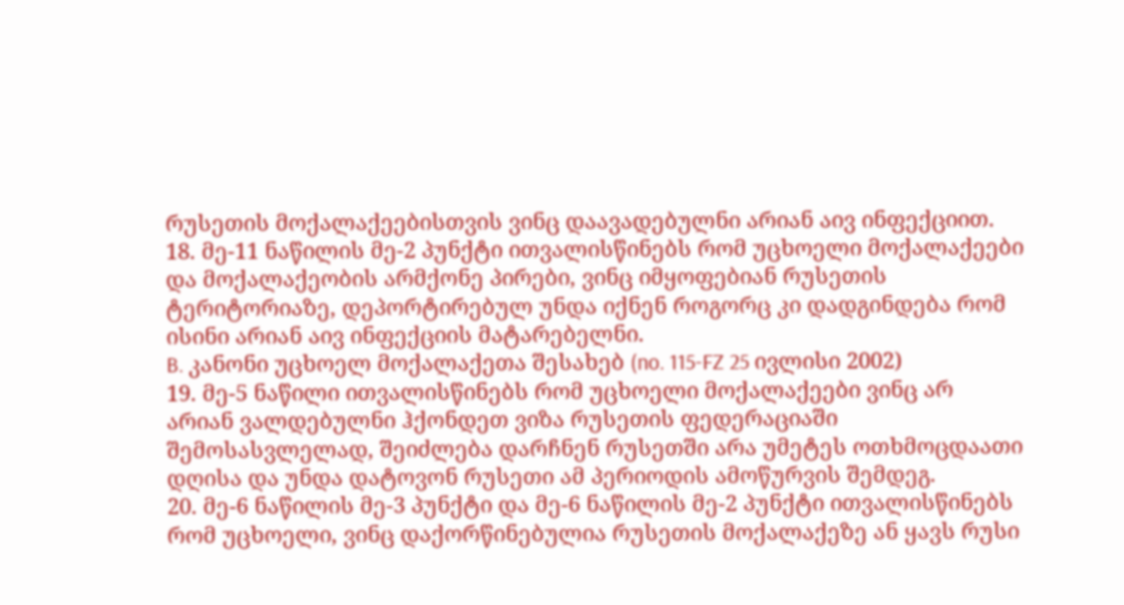რუსეთის მოქალაქეებისთვის ვინც დაავადებულნი არიან აივ ინფექციით.
18. მე-11 ნაწილის მე-2 პუნქტი ითვალისწინებს რომ უცხოელი მოქალაქეები და მოქალაქეობის არმქონე პირები, ვინც იმყოფებიან რუსეთის ტერიტორიაზე, დეპორტირებულ უნდა იქნენ როგორც კი დადგინდება რომ ისინი არიან აივ ინფექციის მატარებელნი.
B. კანონი უცხოელ მოქალაქეთა შესახებ (no. 115-FZ 25 ივლისი 2002)
19. მე-5 ნაწილი ითვალისწინებს რომ უცხოელი მოქალაქეები ვინც არ არიან ვალდებულნი ჰქონდეთ ვიზა რუსეთის ფედერაციაში შემოსასვლელად, შეიძლება დარჩნენ რუსეთში არა უმეტეს ოთხმოცდაათი დღისა და უნდა დატოვონ რუსეთი ამ პერიოდის ამოწურვის შემდეგ.
20. მე-6 ნაწილის მე-3 პუნქტი და მე-6 ნაწილის მე-2 პუნქტი ითვალისწინებს რომ უცხოელი, ვინც დაქორწინებულია რუსეთის მოქალაქეზე ან ყავს რუსი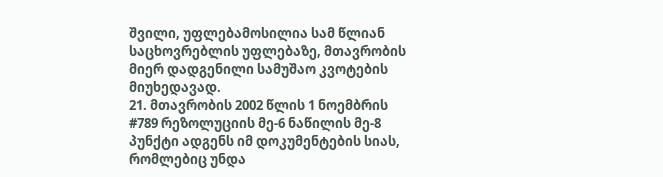შვილი, უფლებამოსილია სამ წლიან საცხოვრებლის უფლებაზე, მთავრობის მიერ დადგენილი სამუშაო კვოტების მიუხედავად.
21. მთავრობის 2002 წლის 1 ნოემბრის #789 რეზოლუციის მე-6 ნაწილის მე-8 პუნქტი ადგენს იმ დოკუმენტების სიას, რომლებიც უნდა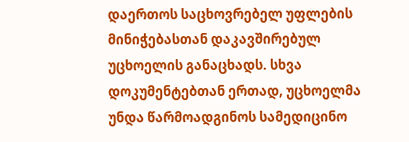დაერთოს საცხოვრებელ უფლების მინიჭებასთან დაკავშირებულ უცხოელის განაცხადს. სხვა დოკუმენტებთან ერთად, უცხოელმა უნდა წარმოადგინოს სამედიცინო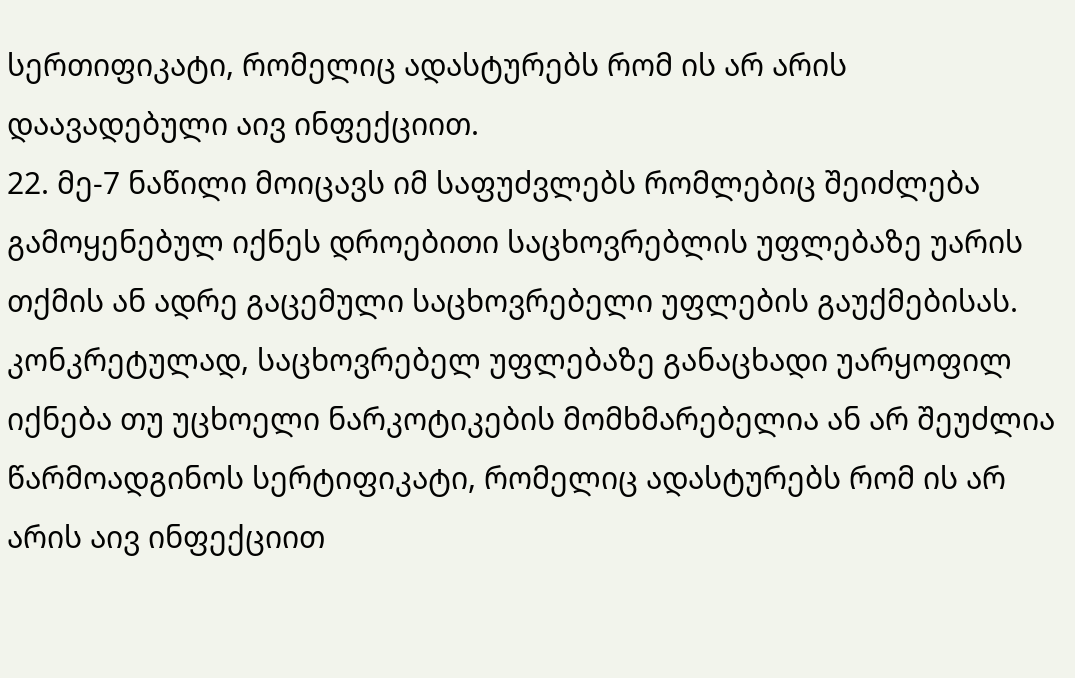სერთიფიკატი, რომელიც ადასტურებს რომ ის არ არის დაავადებული აივ ინფექციით.
22. მე-7 ნაწილი მოიცავს იმ საფუძვლებს რომლებიც შეიძლება გამოყენებულ იქნეს დროებითი საცხოვრებლის უფლებაზე უარის თქმის ან ადრე გაცემული საცხოვრებელი უფლების გაუქმებისას. კონკრეტულად, საცხოვრებელ უფლებაზე განაცხადი უარყოფილ იქნება თუ უცხოელი ნარკოტიკების მომხმარებელია ან არ შეუძლია წარმოადგინოს სერტიფიკატი, რომელიც ადასტურებს რომ ის არ არის აივ ინფექციით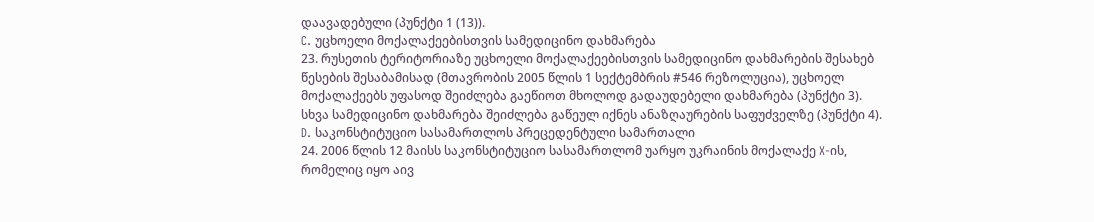დაავადებული (პუნქტი 1 (13)).
C. უცხოელი მოქალაქეებისთვის სამედიცინო დახმარება
23. რუსეთის ტერიტორიაზე უცხოელი მოქალაქეებისთვის სამედიცინო დახმარების შესახებ წესების შესაბამისად (მთავრობის 2005 წლის 1 სექტემბრის #546 რეზოლუცია), უცხოელ მოქალაქეებს უფასოდ შეიძლება გაეწიოთ მხოლოდ გადაუდებელი დახმარება (პუნქტი 3). სხვა სამედიცინო დახმარება შეიძლება გაწეულ იქნეს ანაზღაურების საფუძველზე (პუნქტი 4).
D. საკონსტიტუციო სასამართლოს პრეცედენტული სამართალი
24. 2006 წლის 12 მაისს საკონსტიტუციო სასამართლომ უარყო უკრაინის მოქალაქე X-ის, რომელიც იყო აივ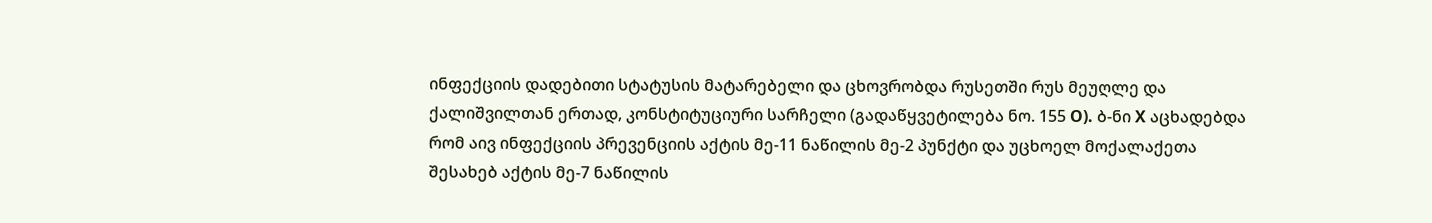ინფექციის დადებითი სტატუსის მატარებელი და ცხოვრობდა რუსეთში რუს მეუღლე და ქალიშვილთან ერთად, კონსტიტუციური სარჩელი (გადაწყვეტილება ნო. 155 O). ბ-ნი X აცხადებდა რომ აივ ინფექციის პრევენციის აქტის მე-11 ნაწილის მე-2 პუნქტი და უცხოელ მოქალაქეთა შესახებ აქტის მე-7 ნაწილის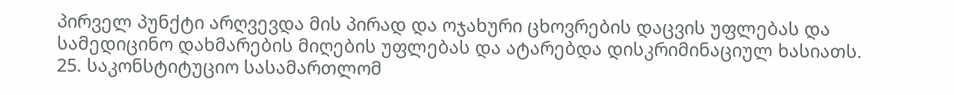პირველ პუნქტი არღვევდა მის პირად და ოჯახური ცხოვრების დაცვის უფლებას და სამედიცინო დახმარების მიღების უფლებას და ატარებდა დისკრიმინაციულ ხასიათს.
25. საკონსტიტუციო სასამართლომ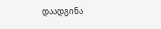დაადგინა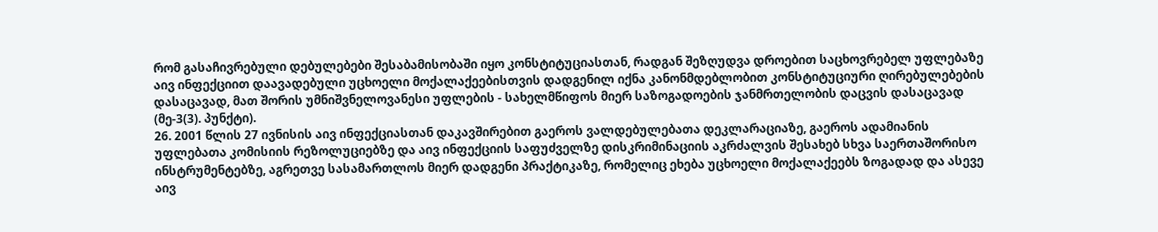რომ გასაჩივრებული დებულებები შესაბამისობაში იყო კონსტიტუციასთან, რადგან შეზღუდვა დროებით საცხოვრებელ უფლებაზე აივ ინფექციით დაავადებული უცხოელი მოქალაქეებისთვის დადგენილ იქნა კანონმდებლობით კონსტიტუციური ღირებულებების დასაცავად, მათ შორის უმნიშვნელოვანესი უფლების - სახელმწიფოს მიერ საზოგადოების ჯანმრთელობის დაცვის დასაცავად (მე-3(3). პუნქტი).
26. 2001 წლის 27 ივნისის აივ ინფექციასთან დაკავშირებით გაეროს ვალდებულებათა დეკლარაციაზე, გაეროს ადამიანის უფლებათა კომისიის რეზოლუციებზე და აივ ინფექციის საფუძველზე დისკრიმინაციის აკრძალვის შესახებ სხვა საერთაშორისო ინსტრუმენტებზე, აგრეთვე სასამართლოს მიერ დადგენი პრაქტიკაზე, რომელიც ეხება უცხოელი მოქალაქეებს ზოგადად და ასევე აივ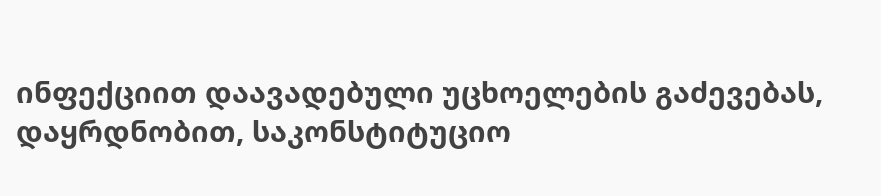ინფექციით დაავადებული უცხოელების გაძევებას, დაყრდნობით, საკონსტიტუციო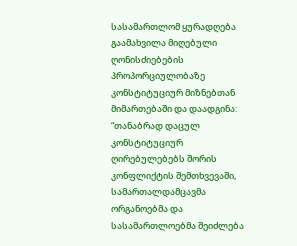სასამართლომ ყურადღება გაამახვილა მიღებული ღონისძიებების პროპორციულობაზე კონსტიტუციურ მიზნებთან მიმართებაში და დაადგინა:
“თანაბრად დაცულ კონსტიტუციურ ღირებულებებს შორის კონფლიქტის შემთხვევაში, სამართალდამცავმა ორგანოებმა და სასამართლოებმა შეიძლება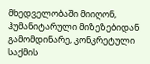მხედველობაში მიიღონ, ჰუმანიტარული მიზეზებიდან გამომდინარე, კონკრეტული საქმის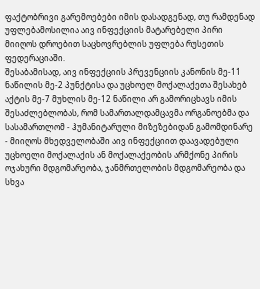ფაქტობრივი გარემოებები იმის დასადგენად, თუ რამდენად უფლებამოსილია აივ ინფექციის მატარებელი პირი მიიღოს დროებით საცხოვრებლის უფლება რუსეთის ფედერაციაში.
შესაბამისად, აივ ინფექციის პრევენციის კანონის მე-11 ნაწილის მე-2 პუნქტისა და უცხოელ მოქალაქეთა შესახებ აქტის მე-7 მუხლის მე-12 ნაწილი არ გამორიცხავს იმის შესაძლებლობას, რომ სამართალდამცავმა ორგანოებმა და სასამართლომ - ჰუმანიტარული მიზეზებიდან გამომდინარე - მიიღოს მხედველობაში აივ ინფექციით დაავადებული უცხოელი მოქალაქის ან მოქალაქეობის არმქონე პირის ოჯახური მდგომარეობა, ჯანმრთელობის მდგომარეობა და სხვა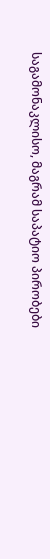საგამონაკლისო, მაგრამ საპატიო პირობები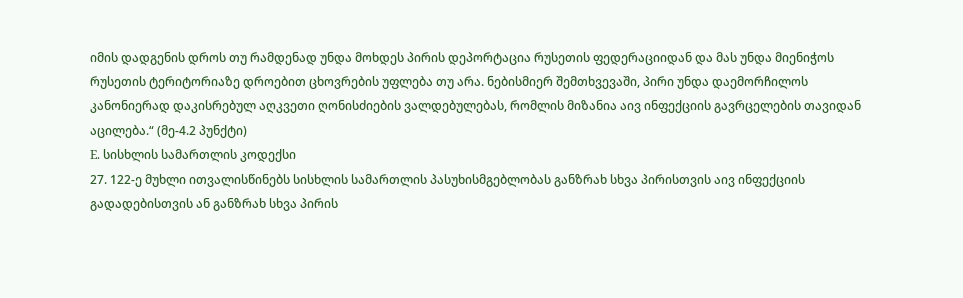იმის დადგენის დროს თუ რამდენად უნდა მოხდეს პირის დეპორტაცია რუსეთის ფედერაციიდან და მას უნდა მიენიჭოს რუსეთის ტერიტორიაზე დროებით ცხოვრების უფლება თუ არა. ნებისმიერ შემთხვევაში, პირი უნდა დაემორჩილოს კანონიერად დაკისრებულ აღკვეთი ღონისძიების ვალდებულებას, რომლის მიზანია აივ ინფექციის გავრცელების თავიდან აცილება.“ (მე-4.2 პუნქტი)
E. სისხლის სამართლის კოდექსი
27. 122-ე მუხლი ითვალისწინებს სისხლის სამართლის პასუხისმგებლობას განზრახ სხვა პირისთვის აივ ინფექციის გადადებისთვის ან განზრახ სხვა პირის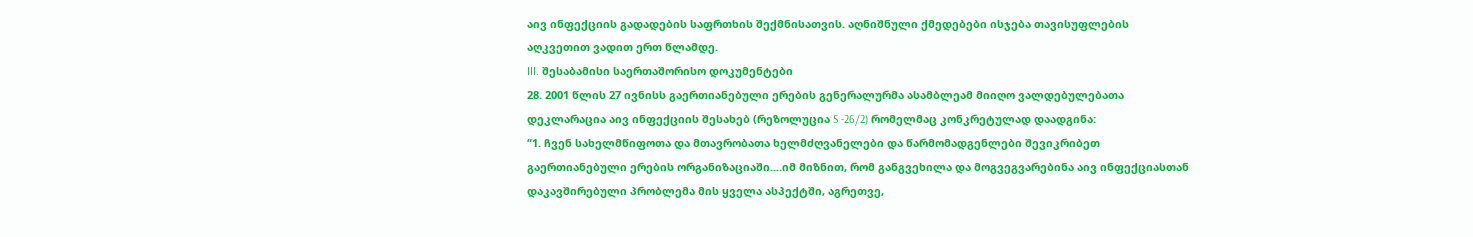აივ ინფექციის გადადების საფრთხის შექმნისათვის. აღნიშნული ქმედებები ისჯება თავისუფლების აღკვეთით ვადით ერთ წლამდე.
III. შესაბამისი საერთაშორისო დოკუმენტები
28. 2001 წლის 27 ივნისს გაერთიანებული ერების გენერალურმა ასამბლეამ მიიღო ვალდებულებათა დეკლარაცია აივ ინფექციის შესახებ (რეზოლუცია S -26/2) რომელმაც კონკრეტულად დაადგინა:
“1. ჩვენ სახელმწიფოთა და მთავრობათა ხელმძღვანელები და წარმომადგენლები შევიკრიბეთ გაერთიანებული ერების ორგანიზაციაში....იმ მიზნით, რომ განგვეხილა და მოგვეგვარებინა აივ ინფექციასთან დაკავშირებული პრობლემა მის ყველა ასპექტში, აგრეთვე,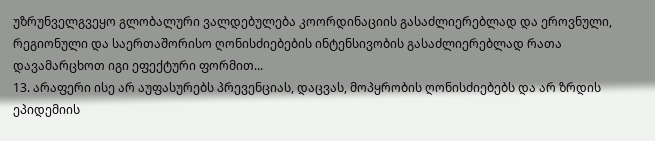უზრუნველგვეყო გლობალური ვალდებულება კოორდინაციის გასაძლიერებლად და ეროვნული, რეგიონული და საერთაშორისო ღონისძიებების ინტენსივობის გასაძლიერებლად რათა დავამარცხოთ იგი ეფექტური ფორმით...
13. არაფერი ისე არ აუფასურებს პრევენციას, დაცვას, მოპყრობის ღონისძიებებს და არ ზრდის ეპიდემიის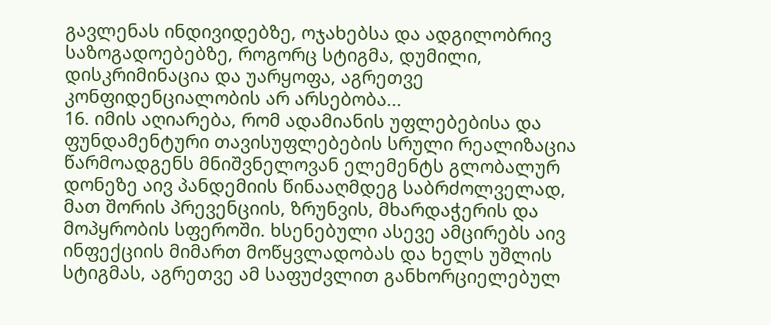გავლენას ინდივიდებზე, ოჯახებსა და ადგილობრივ საზოგადოებებზე, როგორც სტიგმა, დუმილი, დისკრიმინაცია და უარყოფა, აგრეთვე კონფიდენციალობის არ არსებობა...
16. იმის აღიარება, რომ ადამიანის უფლებებისა და ფუნდამენტური თავისუფლებების სრული რეალიზაცია წარმოადგენს მნიშვნელოვან ელემენტს გლობალურ დონეზე აივ პანდემიის წინააღმდეგ საბრძოლველად, მათ შორის პრევენციის, ზრუნვის, მხარდაჭერის და მოპყრობის სფეროში. ხსენებული ასევე ამცირებს აივ ინფექციის მიმართ მოწყვლადობას და ხელს უშლის სტიგმას, აგრეთვე ამ საფუძვლით განხორციელებულ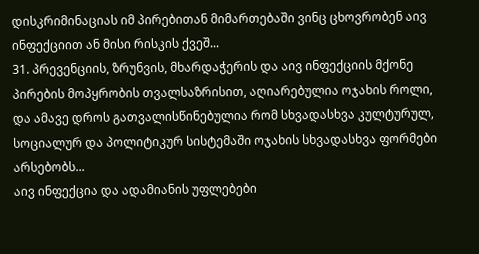დისკრიმინაციას იმ პირებითან მიმართებაში ვინც ცხოვრობენ აივ ინფექციით ან მისი რისკის ქვეშ...
31. პრევენციის, ზრუნვის, მხარდაჭერის და აივ ინფექციის მქონე პირების მოპყრობის თვალსაზრისით, აღიარებულია ოჯახის როლი, და ამავე დროს გათვალისწინებულია რომ სხვადასხვა კულტურულ, სოციალურ და პოლიტიკურ სისტემაში ოჯახის სხვადასხვა ფორმები არსებობს...
აივ ინფექცია და ადამიანის უფლებები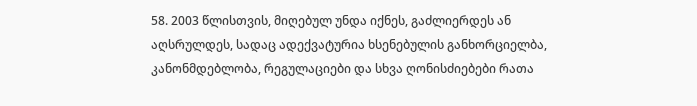58. 2003 წლისთვის, მიღებულ უნდა იქნეს, გაძლიერდეს ან აღსრულდეს, სადაც ადექვატურია ხსენებულის განხორციელბა, კანონმდებლობა, რეგულაციები და სხვა ღონისძიებები რათა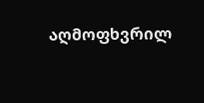აღმოფხვრილ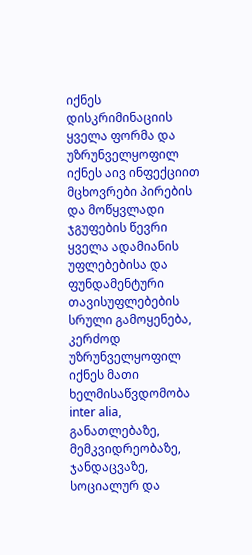იქნეს დისკრიმინაციის ყველა ფორმა და უზრუნველყოფილ იქნეს აივ ინფექციით მცხოვრები პირების და მოწყვლადი ჯგუფების წევრი ყველა ადამიანის უფლებებისა და ფუნდამენტური თავისუფლებების სრული გამოყენება, კერძოდ უზრუნველყოფილ იქნეს მათი ხელმისაწვდომობა inter alia, განათლებაზე, მემკვიდრეობაზე, ჯანდაცვაზე, სოციალურ და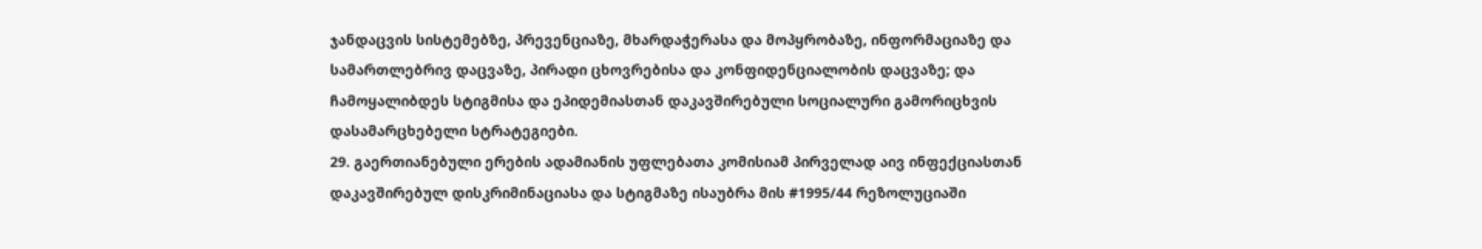ჯანდაცვის სისტემებზე, პრევენციაზე, მხარდაჭერასა და მოპყრობაზე, ინფორმაციაზე და სამართლებრივ დაცვაზე, პირადი ცხოვრებისა და კონფიდენციალობის დაცვაზე; და ჩამოყალიბდეს სტიგმისა და ეპიდემიასთან დაკავშირებული სოციალური გამორიცხვის დასამარცხებელი სტრატეგიები.
29. გაერთიანებული ერების ადამიანის უფლებათა კომისიამ პირველად აივ ინფექციასთან დაკავშირებულ დისკრიმინაციასა და სტიგმაზე ისაუბრა მის #1995/44 რეზოლუციაში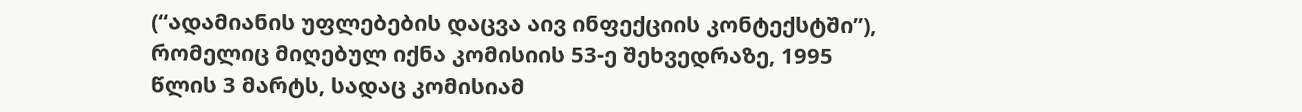(“ადამიანის უფლებების დაცვა აივ ინფექციის კონტექსტში”), რომელიც მიღებულ იქნა კომისიის 53-ე შეხვედრაზე, 1995 წლის 3 მარტს, სადაც კომისიამ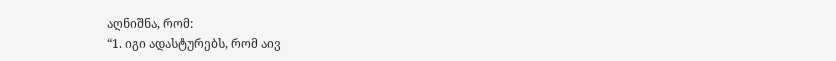აღნიშნა, რომ:
“1. იგი ადასტურებს, რომ აივ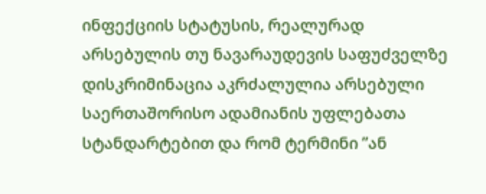ინფექციის სტატუსის, რეალურად არსებულის თუ ნავარაუდევის საფუძველზე დისკრიმინაცია აკრძალულია არსებული საერთაშორისო ადამიანის უფლებათა სტანდარტებით და რომ ტერმინი ”ან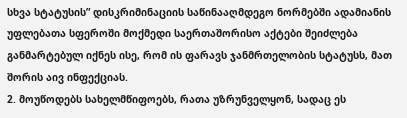სხვა სტატუსის” დისკრიმინაციის საწინააღმდეგო ნორმებში ადამიანის უფლებათა სფეროში მოქმედი საერთაშორისო აქტები შეიძლება განმარტებულ იქნეს ისე, რომ ის ფარავს ჯანმრთელობის სტატუსს, მათ შორის აივ ინფექციას.
2. მოუწოდებს სახელმწიფოებს, რათა უზრუნველყონ, სადაც ეს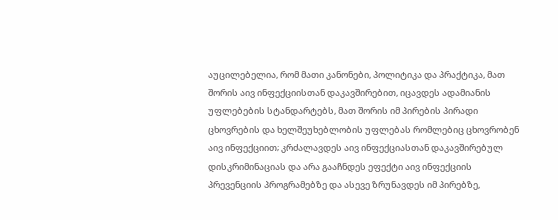აუცილებელია, რომ მათი კანონები, პოლიტიკა და პრაქტიკა, მათ შორის აივ ინფექციისთან დაკავშირებით, იცავდეს ადამიანის უფლებების სტანდარტებს, მათ შორის იმ პირების პირადი ცხოვრების და ხელშეუხებლობის უფლებას რომლებიც ცხოვრობენ აივ ინფექციით; კრძალავდეს აივ ინფექციასთან დაკავშირებულ დისკრიმინაციას და არა გააჩნდეს ეფექტი აივ ინფექციის პრევენციის პროგრამებზე და ასევე ზრუნავდეს იმ პირებზე,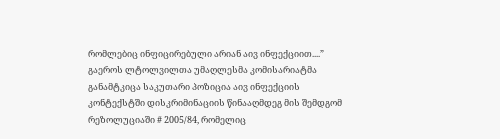რომლებიც ინფიცირებული არიან აივ ინფექციით....”
გაეროს ლტოლვილთა უმაღლესმა კომისარიატმა განამტკიცა საკუთარი პოზიცია აივ ინფექციის კონტექსტში დისკრიმინაციის წინააღმდეგ მის შემდგომ რეზოლუციაში # 2005/84, რომელიც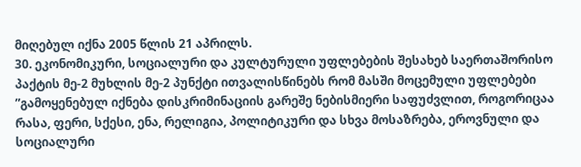მიღებულ იქნა 2005 წლის 21 აპრილს.
30. ეკონომიკური, სოციალური და კულტურული უფლებების შესახებ საერთაშორისო პაქტის მე-2 მუხლის მე-2 პუნქტი ითვალისწინებს რომ მასში მოცემული უფლებები ”გამოყენებულ იქნება დისკრიმინაციის გარეშე ნებისმიერი საფუძვლით, როგორიცაა რასა, ფერი, სქესი, ენა, რელიგია, პოლიტიკური და სხვა მოსაზრება, ეროვნული და სოციალური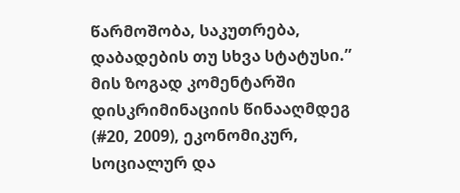წარმოშობა, საკუთრება, დაბადების თუ სხვა სტატუსი.” მის ზოგად კომენტარში დისკრიმინაციის წინააღმდეგ (#20, 2009), ეკონომიკურ, სოციალურ და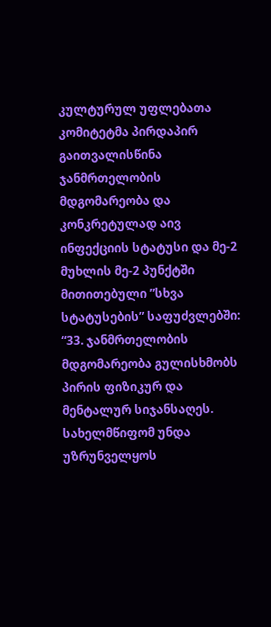კულტურულ უფლებათა კომიტეტმა პირდაპირ გაითვალისწინა ჯანმრთელობის მდგომარეობა და კონკრეტულად აივ ინფექციის სტატუსი და მე-2 მუხლის მე-2 პუნქტში მითითებული ”სხვა სტატუსების” საფუძვლებში:
“33. ჯანმრთელობის მდგომარეობა გულისხმობს პირის ფიზიკურ და მენტალურ სიჯანსაღეს. სახელმწიფომ უნდა უზრუნველყოს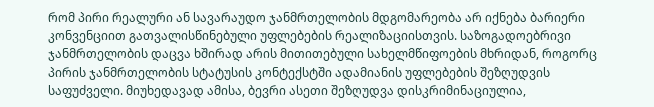რომ პირი რეალური ან სავარაუდო ჯანმრთელობის მდგომარეობა არ იქნება ბარიერი კონვენციით გათვალისწინებული უფლებების რეალიზაციისთვის. საზოგადოებრივი ჯანმრთელობის დაცვა ხშირად არის მითითებული სახელმწიფოების მხრიდან, როგორც პირის ჯანმრთელობის სტატუსის კონტექსტში ადამიანის უფლებების შეზღუდვის საფუძველი. მიუხედავად ამისა, ბევრი ასეთი შეზღუდვა დისკრიმინაციულია,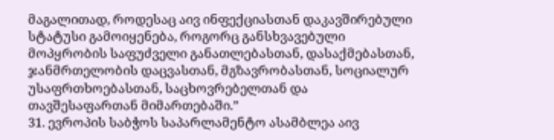მაგალითად, როდესაც აივ ინფექციასთან დაკავშირებული სტატუსი გამოიყენება, როგორც განსხვავებული მოპყრობის საფუძველი განათლებასთან, დასაქმებასთან, ჯანმრთელობის დაცვასთან, მგზავრობასთან, სოციალურ უსაფრთხოებასთან, საცხოვრებელთან და თავშესაფართან მიმართებაში.”
31. ევროპის საბჭოს საპარლამენტო ასამბლეა აივ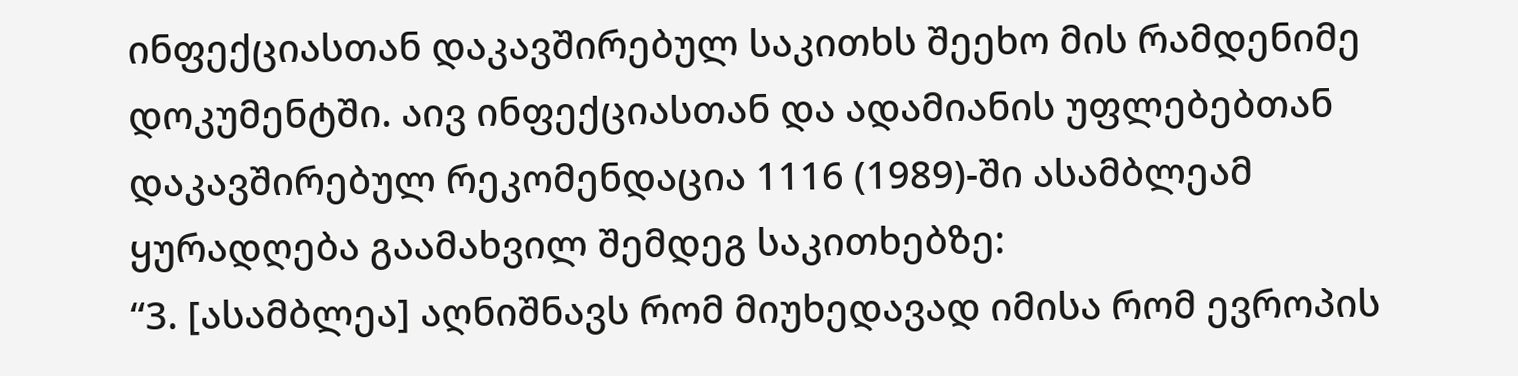ინფექციასთან დაკავშირებულ საკითხს შეეხო მის რამდენიმე დოკუმენტში. აივ ინფექციასთან და ადამიანის უფლებებთან დაკავშირებულ რეკომენდაცია 1116 (1989)-ში ასამბლეამ ყურადღება გაამახვილ შემდეგ საკითხებზე:
“3. [ასამბლეა] აღნიშნავს რომ მიუხედავად იმისა რომ ევროპის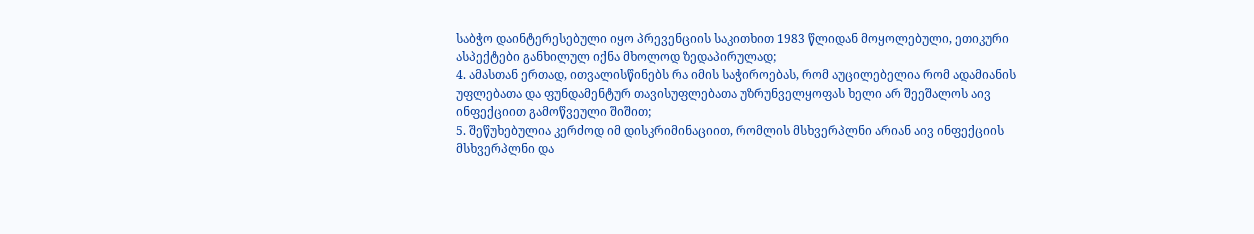საბჭო დაინტერესებული იყო პრევენციის საკითხით 1983 წლიდან მოყოლებული, ეთიკური ასპექტები განხილულ იქნა მხოლოდ ზედაპირულად;
4. ამასთან ერთად, ითვალისწინებს რა იმის საჭიროებას, რომ აუცილებელია რომ ადამიანის უფლებათა და ფუნდამენტურ თავისუფლებათა უზრუნველყოფას ხელი არ შეეშალოს აივ ინფექციით გამოწვეული შიშით;
5. შეწუხებულია კერძოდ იმ დისკრიმინაციით, რომლის მსხვერპლნი არიან აივ ინფექციის მსხვერპლნი და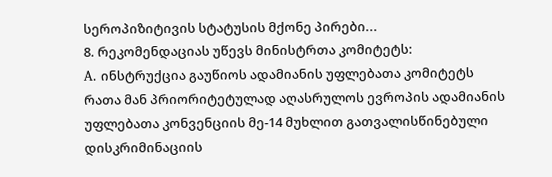სეროპიზიტივის სტატუსის მქონე პირები...
8. რეკომენდაციას უწევს მინისტრთა კომიტეტს:
A. ინსტრუქცია გაუწიოს ადამიანის უფლებათა კომიტეტს რათა მან პრიორიტეტულად აღასრულოს ევროპის ადამიანის უფლებათა კონვენციის მე-14 მუხლით გათვალისწინებული დისკრიმინაციის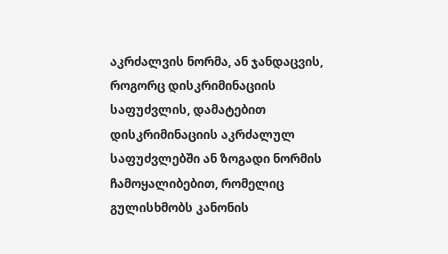აკრძალვის ნორმა, ან ჯანდაცვის, როგორც დისკრიმინაციის საფუძვლის, დამატებით დისკრიმინაციის აკრძალულ საფუძვლებში ან ზოგადი ნორმის ჩამოყალიბებით, რომელიც გულისხმობს კანონის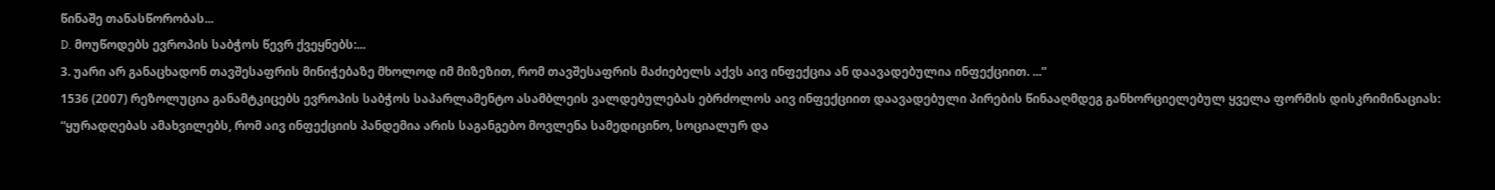წინაშე თანასწორობას...
D. მოუწოდებს ევროპის საბჭოს წევრ ქვეყნებს:...
3. უარი არ განაცხადონ თავშესაფრის მინიჭებაზე მხოლოდ იმ მიზეზით, რომ თავშესაფრის მაძიებელს აქვს აივ ინფექცია ან დაავადებულია ინფექციით. ...”
1536 (2007) რეზოლუცია განამტკიცებს ევროპის საბჭოს საპარლამენტო ასამბლეის ვალდებულებას ებრძოლოს აივ ინფექციით დაავადებული პირების წინააღმდეგ განხორციელებულ ყველა ფორმის დისკრიმინაციას:
“ყურადღებას ამახვილებს, რომ აივ ინფექციის პანდემია არის საგანგებო მოვლენა სამედიცინო, სოციალურ და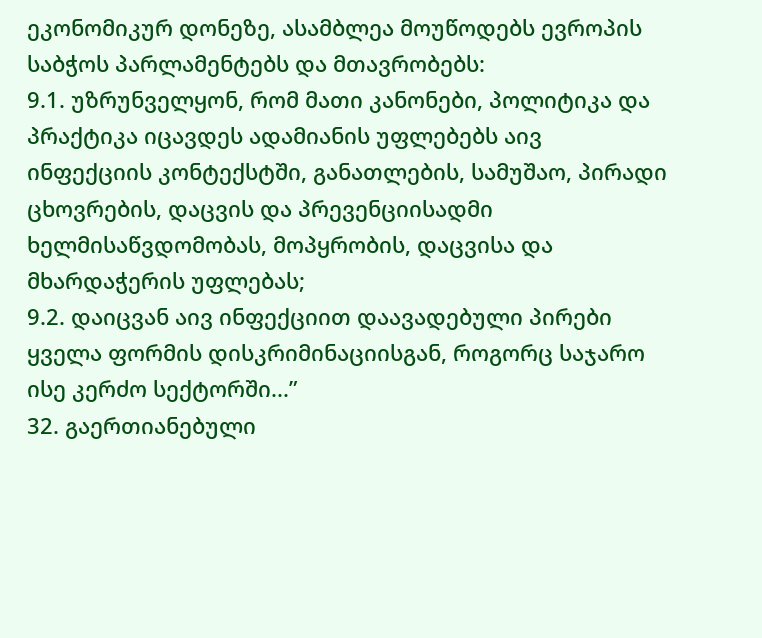ეკონომიკურ დონეზე, ასამბლეა მოუწოდებს ევროპის საბჭოს პარლამენტებს და მთავრობებს:
9.1. უზრუნველყონ, რომ მათი კანონები, პოლიტიკა და პრაქტიკა იცავდეს ადამიანის უფლებებს აივ ინფექციის კონტექსტში, განათლების, სამუშაო, პირადი ცხოვრების, დაცვის და პრევენციისადმი ხელმისაწვდომობას, მოპყრობის, დაცვისა და მხარდაჭერის უფლებას;
9.2. დაიცვან აივ ინფექციით დაავადებული პირები ყველა ფორმის დისკრიმინაციისგან, როგორც საჯარო ისე კერძო სექტორში...”
32. გაერთიანებული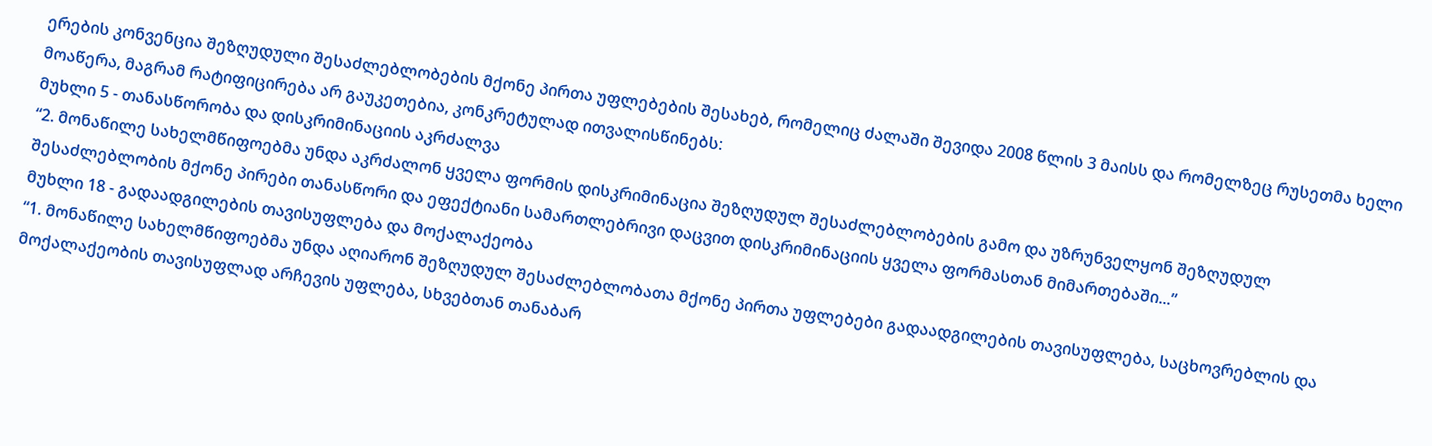ერების კონვენცია შეზღუდული შესაძლებლობების მქონე პირთა უფლებების შესახებ, რომელიც ძალაში შევიდა 2008 წლის 3 მაისს და რომელზეც რუსეთმა ხელი მოაწერა, მაგრამ რატიფიცირება არ გაუკეთებია, კონკრეტულად ითვალისწინებს:
მუხლი 5 - თანასწორობა და დისკრიმინაციის აკრძალვა
“2. მონაწილე სახელმწიფოებმა უნდა აკრძალონ ყველა ფორმის დისკრიმინაცია შეზღუდულ შესაძლებლობების გამო და უზრუნველყონ შეზღუდულ შესაძლებლობის მქონე პირები თანასწორი და ეფექტიანი სამართლებრივი დაცვით დისკრიმინაციის ყველა ფორმასთან მიმართებაში...”
მუხლი 18 - გადაადგილების თავისუფლება და მოქალაქეობა
“1. მონაწილე სახელმწიფოებმა უნდა აღიარონ შეზღუდულ შესაძლებლობათა მქონე პირთა უფლებები გადაადგილების თავისუფლება, საცხოვრებლის და მოქალაქეობის თავისუფლად არჩევის უფლება, სხვებთან თანაბარ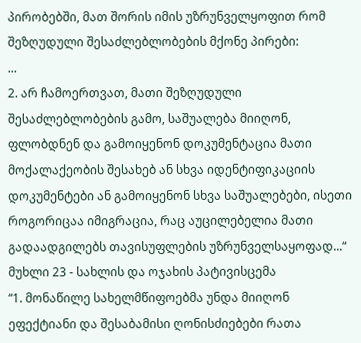პირობებში, მათ შორის იმის უზრუნველყოფით რომ შეზღუდული შესაძლებლობების მქონე პირები:
...
2. არ ჩამოერთვათ, მათი შეზღუდული შესაძლებლობების გამო, საშუალება მიიღონ, ფლობდნენ და გამოიყენონ დოკუმენტაცია მათი მოქალაქეობის შესახებ ან სხვა იდენტიფიკაციის დოკუმენტები ან გამოიყენონ სხვა საშუალებები, ისეთი როგორიცაა იმიგრაცია, რაც აუცილებელია მათი გადაადგილებს თავისუფლების უზრუნველსაყოფად...“
მუხლი 23 - სახლის და ოჯახის პატივისცემა
“1. მონაწილე სახელმწიფოებმა უნდა მიიღონ ეფექტიანი და შესაბამისი ღონისძიებები რათა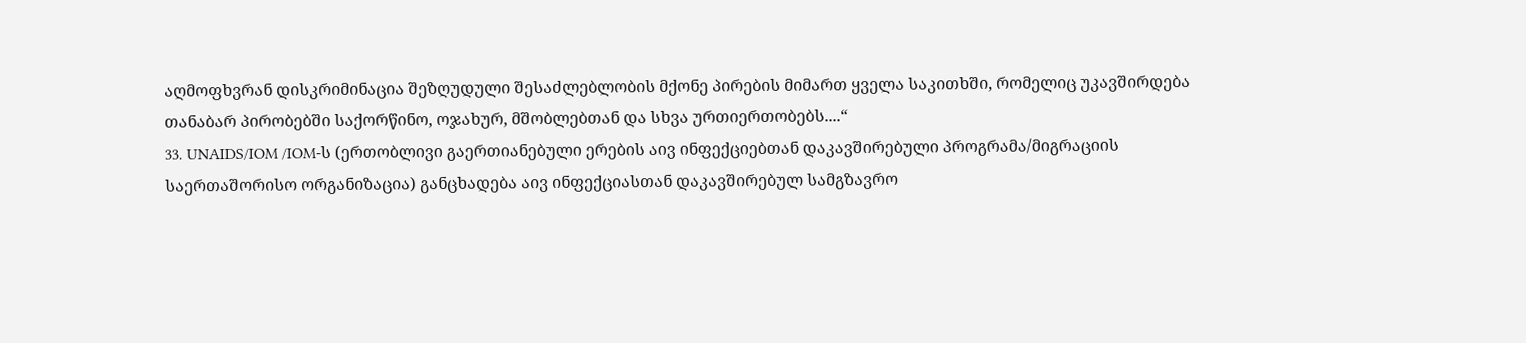აღმოფხვრან დისკრიმინაცია შეზღუდული შესაძლებლობის მქონე პირების მიმართ ყველა საკითხში, რომელიც უკავშირდება თანაბარ პირობებში საქორწინო, ოჯახურ, მშობლებთან და სხვა ურთიერთობებს....“
33. UNAIDS/IOM /IOM-ს (ერთობლივი გაერთიანებული ერების აივ ინფექციებთან დაკავშირებული პროგრამა/მიგრაციის საერთაშორისო ორგანიზაცია) განცხადება აივ ინფექციასთან დაკავშირებულ სამგზავრო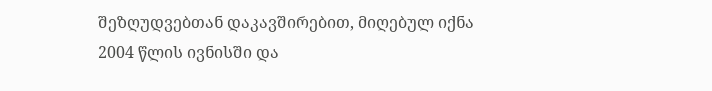შეზღუდვებთან დაკავშირებით, მიღებულ იქნა 2004 წლის ივნისში და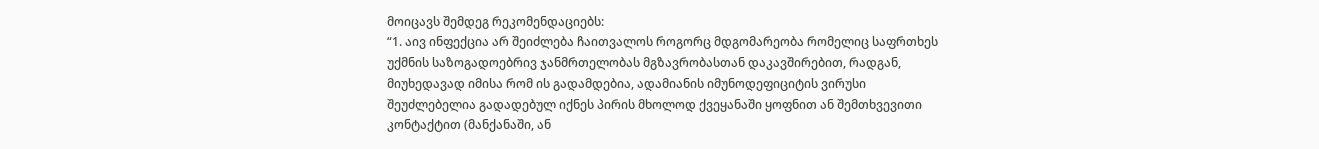მოიცავს შემდეგ რეკომენდაციებს:
“1. აივ ინფექცია არ შეიძლება ჩაითვალოს როგორც მდგომარეობა რომელიც საფრთხეს უქმნის საზოგადოებრივ ჯანმრთელობას მგზავრობასთან დაკავშირებით, რადგან, მიუხედავად იმისა რომ ის გადამდებია, ადამიანის იმუნოდეფიციტის ვირუსი შეუძლებელია გადადებულ იქნეს პირის მხოლოდ ქვეყანაში ყოფნით ან შემთხვევითი კონტაქტით (მანქანაში, ან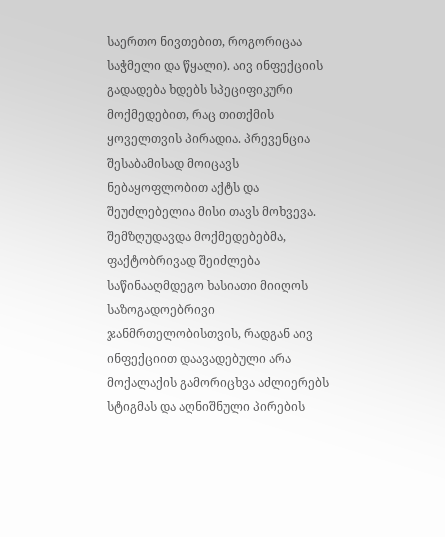საერთო ნივთებით, როგორიცაა საჭმელი და წყალი). აივ ინფექციის გადადება ხდებს სპეციფიკური მოქმედებით, რაც თითქმის ყოველთვის პირადია. პრევენცია შესაბამისად მოიცავს ნებაყოფლობით აქტს და შეუძლებელია მისი თავს მოხვევა. შემზღუდავდა მოქმედებებმა, ფაქტობრივად შეიძლება საწინააღმდეგო ხასიათი მიიღოს საზოგადოებრივი ჯანმრთელობისთვის, რადგან აივ ინფექციით დაავადებული არა მოქალაქის გამორიცხვა აძლიერებს სტიგმას და აღნიშნული პირების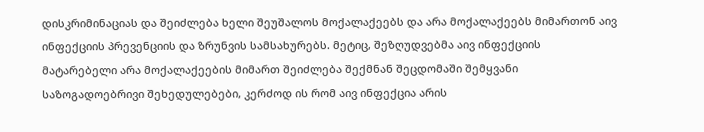დისკრიმინაციას და შეიძლება ხელი შეუშალოს მოქალაქეებს და არა მოქალაქეებს მიმართონ აივ ინფექციის პრევენციის და ზრუნვის სამსახურებს. მეტიც, შეზღუდვებმა აივ ინფექციის მატარებელი არა მოქალაქეების მიმართ შეიძლება შექმნან შეცდომაში შემყვანი საზოგადოებრივი შეხედულებები, კერძოდ ის რომ აივ ინფექცია არის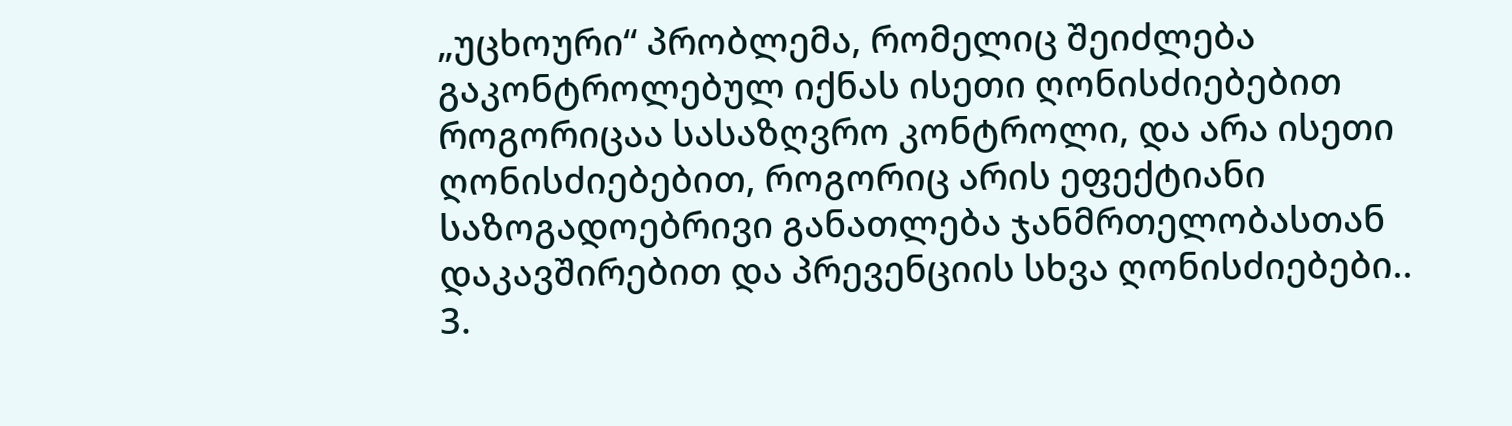„უცხოური“ პრობლემა, რომელიც შეიძლება გაკონტროლებულ იქნას ისეთი ღონისძიებებით როგორიცაა სასაზღვრო კონტროლი, და არა ისეთი ღონისძიებებით, როგორიც არის ეფექტიანი საზოგადოებრივი განათლება ჯანმრთელობასთან დაკავშირებით და პრევენციის სხვა ღონისძიებები..
3.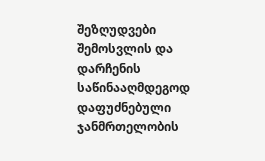შეზღუდვები შემოსვლის და დარჩენის საწინააღმდეგოდ დაფუძნებული ჯანმრთელობის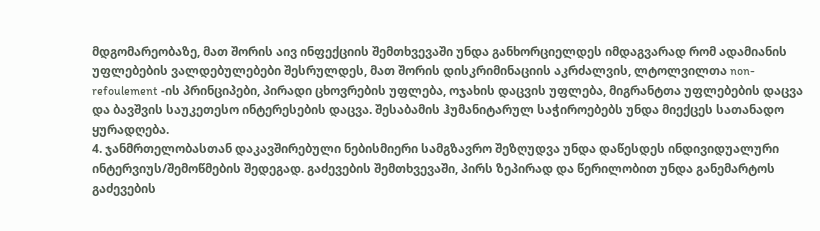მდგომარეობაზე, მათ შორის აივ ინფექციის შემთხვევაში უნდა განხორციელდეს იმდაგვარად რომ ადამიანის უფლებების ვალდებულებები შესრულდეს, მათ შორის დისკრიმინაციის აკრძალვის, ლტოლვილთა non-refoulement -ის პრინციპები, პირადი ცხოვრების უფლება, ოჯახის დაცვის უფლება, მიგრანტთა უფლებების დაცვა და ბავშვის საუკეთესო ინტერესების დაცვა. შესაბამის ჰუმანიტარულ საჭიროებებს უნდა მიექცეს სათანადო ყურადღება.
4. ჯანმრთელობასთან დაკავშირებული ნებისმიერი სამგზავრო შეზღუდვა უნდა დაწესდეს ინდივიდუალური ინტერვიუს/შემოწმების შედეგად. გაძევების შემთხვევაში, პირს ზეპირად და წერილობით უნდა განემარტოს გაძევების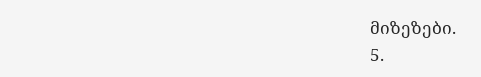მიზეზები.
5.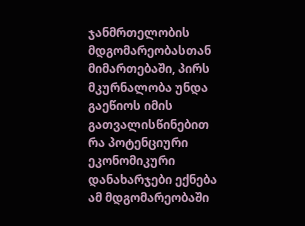ჯანმრთელობის მდგომარეობასთან მიმართებაში, პირს მკურნალობა უნდა გაეწიოს იმის გათვალისწინებით რა პოტენციური ეკონომიკური დანახარჯები ექნება ამ მდგომარეობაში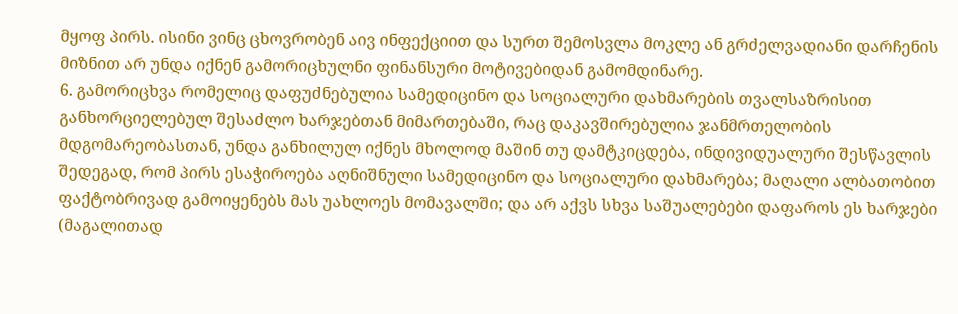მყოფ პირს. ისინი ვინც ცხოვრობენ აივ ინფექციით და სურთ შემოსვლა მოკლე ან გრძელვადიანი დარჩენის მიზნით არ უნდა იქნენ გამორიცხულნი ფინანსური მოტივებიდან გამომდინარე.
6. გამორიცხვა რომელიც დაფუძნებულია სამედიცინო და სოციალური დახმარების თვალსაზრისით განხორციელებულ შესაძლო ხარჯებთან მიმართებაში, რაც დაკავშირებულია ჯანმრთელობის მდგომარეობასთან, უნდა განხილულ იქნეს მხოლოდ მაშინ თუ დამტკიცდება, ინდივიდუალური შესწავლის შედეგად, რომ პირს ესაჭიროება აღნიშნული სამედიცინო და სოციალური დახმარება; მაღალი ალბათობით ფაქტობრივად გამოიყენებს მას უახლოეს მომავალში; და არ აქვს სხვა საშუალებები დაფაროს ეს ხარჯები (მაგალითად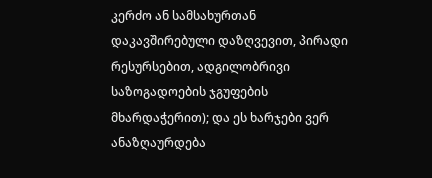კერძო ან სამსახურთან დაკავშირებული დაზღვევით, პირადი რესურსებით, ადგილობრივი საზოგადოების ჯგუფების მხარდაჭერით); და ეს ხარჯები ვერ ანაზღაურდება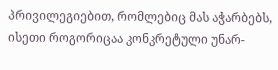პრივილეგიებით, რომლებიც მას აჭარბებს, ისეთი როგორიცაა კონკრეტული უნარ-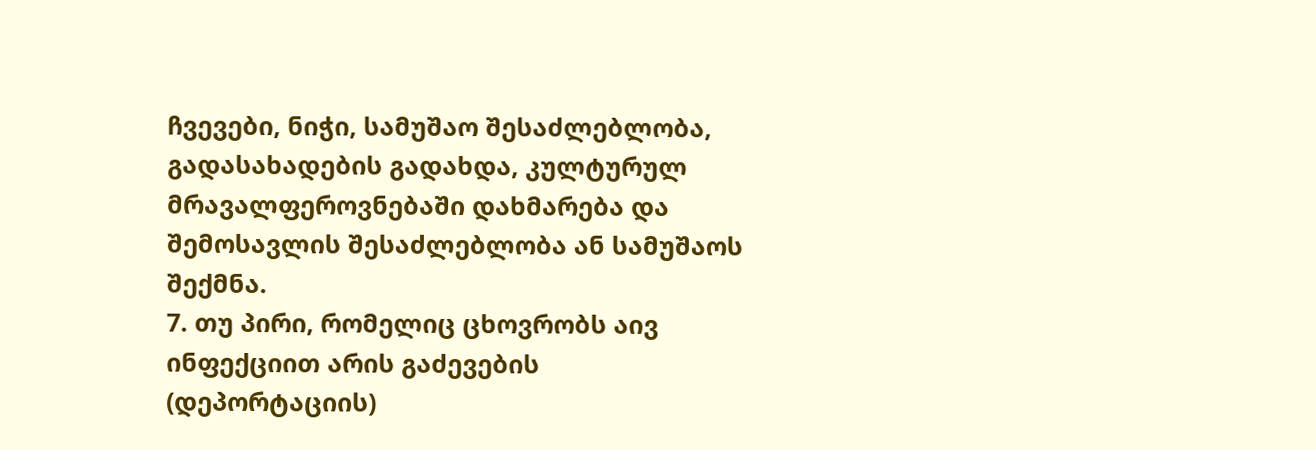ჩვევები, ნიჭი, სამუშაო შესაძლებლობა, გადასახადების გადახდა, კულტურულ მრავალფეროვნებაში დახმარება და შემოსავლის შესაძლებლობა ან სამუშაოს შექმნა.
7. თუ პირი, რომელიც ცხოვრობს აივ ინფექციით არის გაძევების (დეპორტაციის)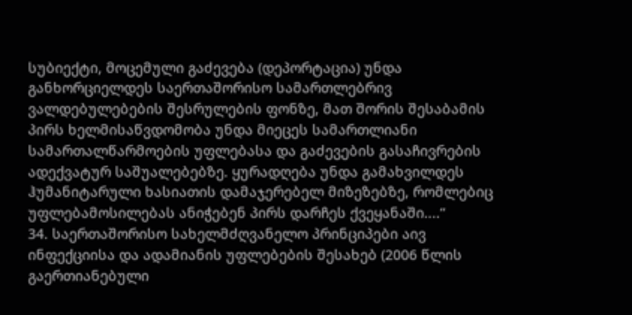სუბიექტი, მოცემული გაძევება (დეპორტაცია) უნდა განხორციელდეს საერთაშორისო სამართლებრივ ვალდებულებების შესრულების ფონზე, მათ შორის შესაბამის პირს ხელმისაწვდომობა უნდა მიეცეს სამართლიანი სამართალწარმოების უფლებასა და გაძევების გასაჩივრების ადექვატურ საშუალებებზე. ყურადღება უნდა გამახვილდეს ჰუმანიტარული ხასიათის დამაჯერებელ მიზეზებზე, რომლებიც უფლებამოსილებას ანიჭებენ პირს დარჩეს ქვეყანაში....“
34. საერთაშორისო სახელმძღვანელო პრინციპები აივ ინფექციისა და ადამიანის უფლებების შესახებ (2006 წლის გაერთიანებული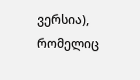ვერსია), რომელიც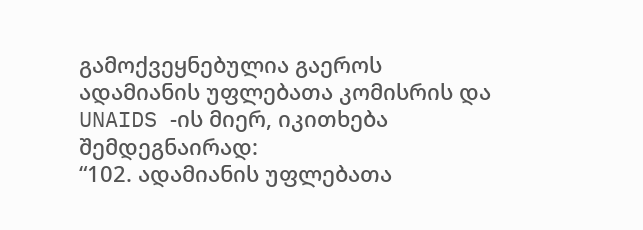გამოქვეყნებულია გაეროს ადამიანის უფლებათა კომისრის და UNAIDS -ის მიერ, იკითხება შემდეგნაირად:
“102. ადამიანის უფლებათა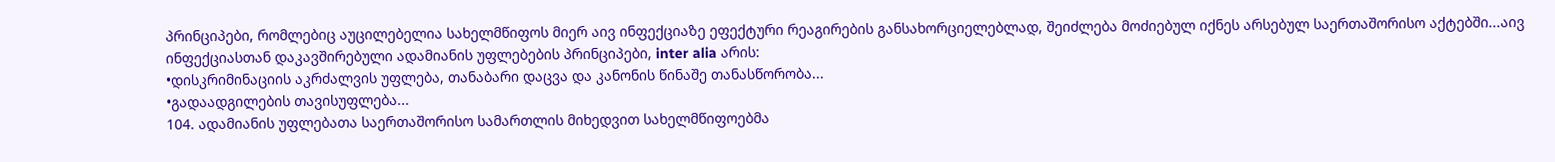პრინციპები, რომლებიც აუცილებელია სახელმწიფოს მიერ აივ ინფექციაზე ეფექტური რეაგირების განსახორციელებლად, შეიძლება მოძიებულ იქნეს არსებულ საერთაშორისო აქტებში...აივ ინფექციასთან დაკავშირებული ადამიანის უფლებების პრინციპები, inter alia არის:
•დისკრიმინაციის აკრძალვის უფლება, თანაბარი დაცვა და კანონის წინაშე თანასწორობა...
•გადაადგილების თავისუფლება...
104. ადამიანის უფლებათა საერთაშორისო სამართლის მიხედვით სახელმწიფოებმა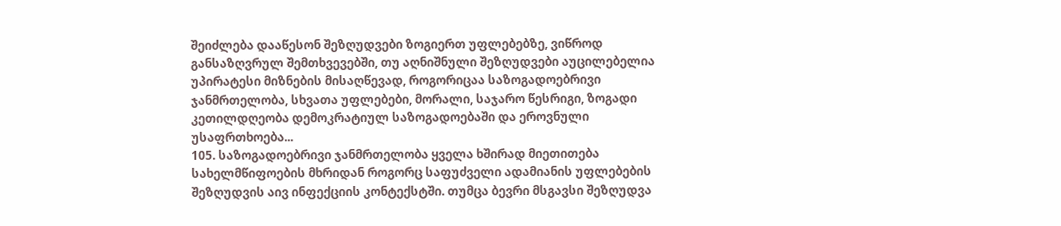შეიძლება დააწესონ შეზღუდვები ზოგიერთ უფლებებზე, ვიწროდ განსაზღვრულ შემთხვევებში, თუ აღნიშნული შეზღუდვები აუცილებელია უპირატესი მიზნების მისაღწევად, როგორიცაა საზოგადოებრივი ჯანმრთელობა, სხვათა უფლებები, მორალი, საჯარო წესრიგი, ზოგადი კეთილდღეობა დემოკრატიულ საზოგადოებაში და ეროვნული უსაფრთხოება...
105. საზოგადოებრივი ჯანმრთელობა ყველა ხშირად მიეთითება სახელმწიფოების მხრიდან როგორც საფუძველი ადამიანის უფლებების შეზღუდვის აივ ინფექციის კონტექსტში. თუმცა ბევრი მსგავსი შეზღუდვა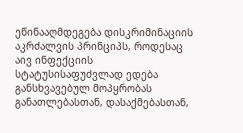ეწინააღმდეგება დისკრიმინაციის აკრძალვის პრინციპს, როდესაც აივ ინფექციის სტატუსისაფუძვლად ედება განსხვავებულ მოპყრობას განათლებასთან, დასაქმებასთან,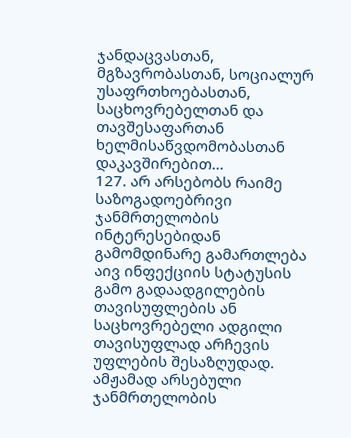ჯანდაცვასთან, მგზავრობასთან, სოციალურ უსაფრთხოებასთან, საცხოვრებელთან და თავშესაფართან ხელმისაწვდომობასთან დაკავშირებით...
127. არ არსებობს რაიმე საზოგადოებრივი ჯანმრთელობის ინტერესებიდან გამომდინარე გამართლება აივ ინფექციის სტატუსის გამო გადაადგილების თავისუფლების ან საცხოვრებელი ადგილი თავისუფლად არჩევის უფლების შესაზღუდად. ამჟამად არსებული ჯანმრთელობის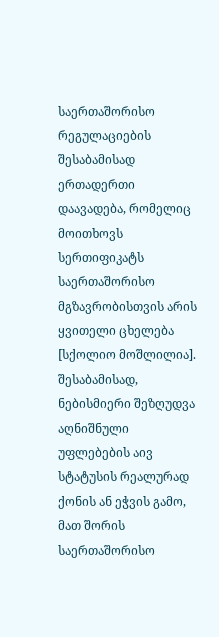საერთაშორისო რეგულაციების შესაბამისად ერთადერთი დაავადება, რომელიც მოითხოვს სერთიფიკატს საერთაშორისო მგზავრობისთვის არის ყვითელი ცხელება [სქოლიო მოშლილია]. შესაბამისად, ნებისმიერი შეზღუდვა აღნიშნული უფლებების აივ სტატუსის რეალურად ქონის ან ეჭვის გამო, მათ შორის საერთაშორისო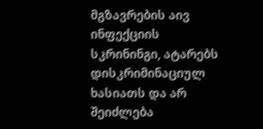მგზავრების აივ ინფექციის სკრინინგი, ატარებს დისკრიმინაციულ ხასიათს და არ შეიძლება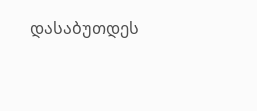დასაბუთდეს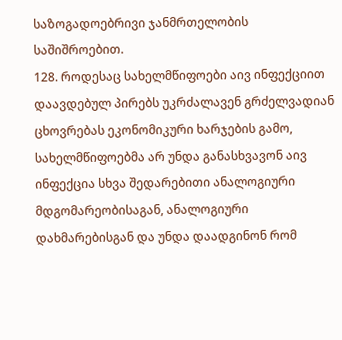საზოგადოებრივი ჯანმრთელობის საშიშროებით.
128. როდესაც სახელმწიფოები აივ ინფექციით დაავდებულ პირებს უკრძალავენ გრძელვადიან ცხოვრებას ეკონომიკური ხარჯების გამო, სახელმწიფოებმა არ უნდა განასხვავონ აივ ინფექცია სხვა შედარებითი ანალოგიური მდგომარეობისაგან, ანალოგიური დახმარებისგან და უნდა დაადგინონ რომ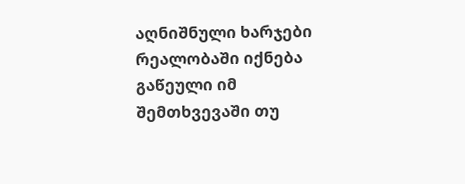აღნიშნული ხარჯები რეალობაში იქნება გაწეული იმ შემთხვევაში თუ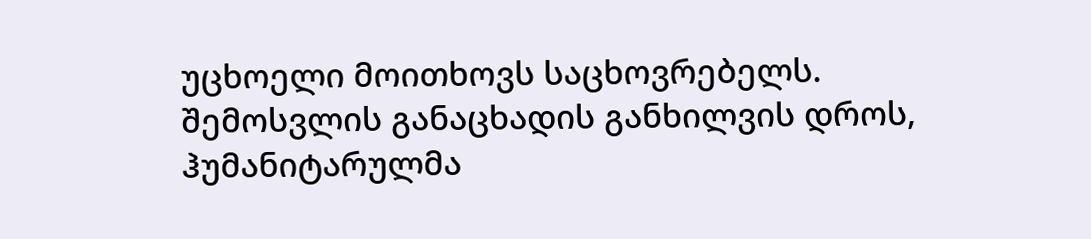უცხოელი მოითხოვს საცხოვრებელს. შემოსვლის განაცხადის განხილვის დროს, ჰუმანიტარულმა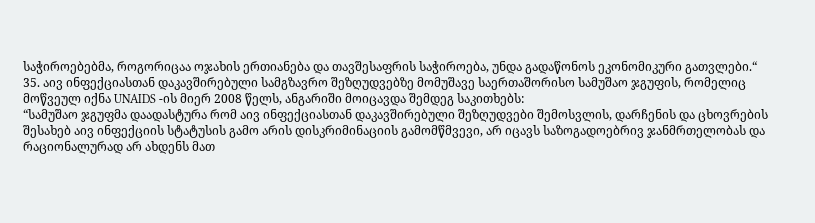საჭიროებებმა, როგორიცაა ოჯახის ერთიანება და თავშესაფრის საჭიროება, უნდა გადაწონოს ეკონომიკური გათვლები.“
35. აივ ინფექციასთან დაკავშირებული სამგზავრო შეზღუდვებზე მომუშავე საერთაშორისო სამუშაო ჯგუფის, რომელიც მოწვეულ იქნა UNAIDS -ის მიერ 2008 წელს, ანგარიში მოიცავდა შემდეგ საკითხებს:
“სამუშაო ჯგუფმა დაადასტურა რომ აივ ინფექციასთან დაკავშირებული შეზღუდვები შემოსვლის, დარჩენის და ცხოვრების შესახებ აივ ინფექციის სტატუსის გამო არის დისკრიმინაციის გამომწმვევი, არ იცავს საზოგადოებრივ ჯანმრთელობას და რაციონალურად არ ახდენს მათ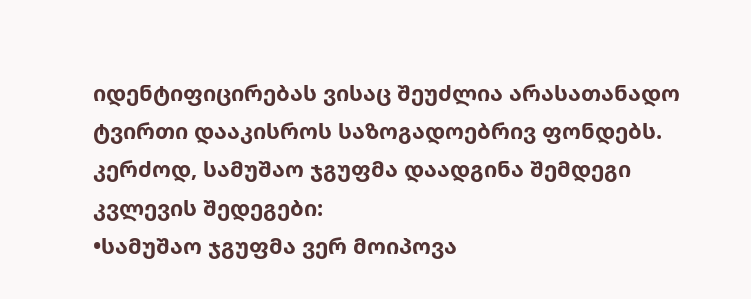იდენტიფიცირებას ვისაც შეუძლია არასათანადო ტვირთი დააკისროს საზოგადოებრივ ფონდებს. კერძოდ, სამუშაო ჯგუფმა დაადგინა შემდეგი კვლევის შედეგები:
•სამუშაო ჯგუფმა ვერ მოიპოვა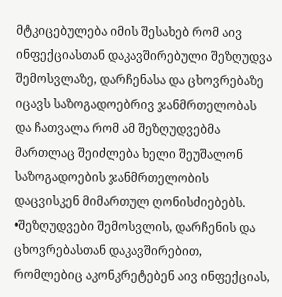მტკიცებულება იმის შესახებ რომ აივ ინფექციასთან დაკავშირებული შეზღუდვა შემოსვლაზე, დარჩენასა და ცხოვრებაზე იცავს საზოგადოებრივ ჯანმრთელობას და ჩათვალა რომ ამ შეზღუდვებმა მართლაც შეიძლება ხელი შეუშალონ საზოგადოების ჯანმრთელობის დაცვისკენ მიმართულ ღონისძიებებს.
•შეზღუდვები შემოსვლის, დარჩენის და ცხოვრებასთან დაკავშირებით, რომლებიც აკონკრეტებენ აივ ინფექციას,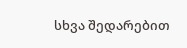სხვა შედარებით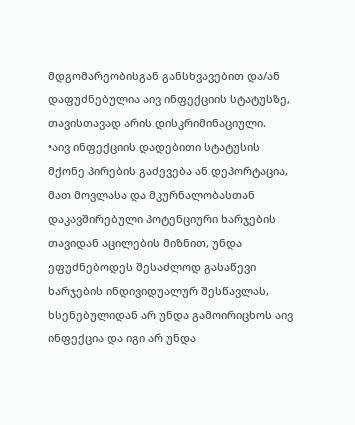მდგომარეობისგან განსხვავებით და/ან დაფუძნებულია აივ ინფექციის სტატუსზე, თავისთავად არის დისკრიმინაციული.
•აივ ინფექციის დადებითი სტატუსის მქონე პირების გაძევება ან დეპორტაცია, მათ მოვლასა და მკურნალობასთან დაკავშირებული პოტენციური ხარჯების თავიდან აცილების მიზნით, უნდა ეფუძნებოდეს შესაძლოდ გასაწევი ხარჯების ინდივიდუალურ შესწავლას, ხსენებულიდან არ უნდა გამოირიცხოს აივ ინფექცია და იგი არ უნდა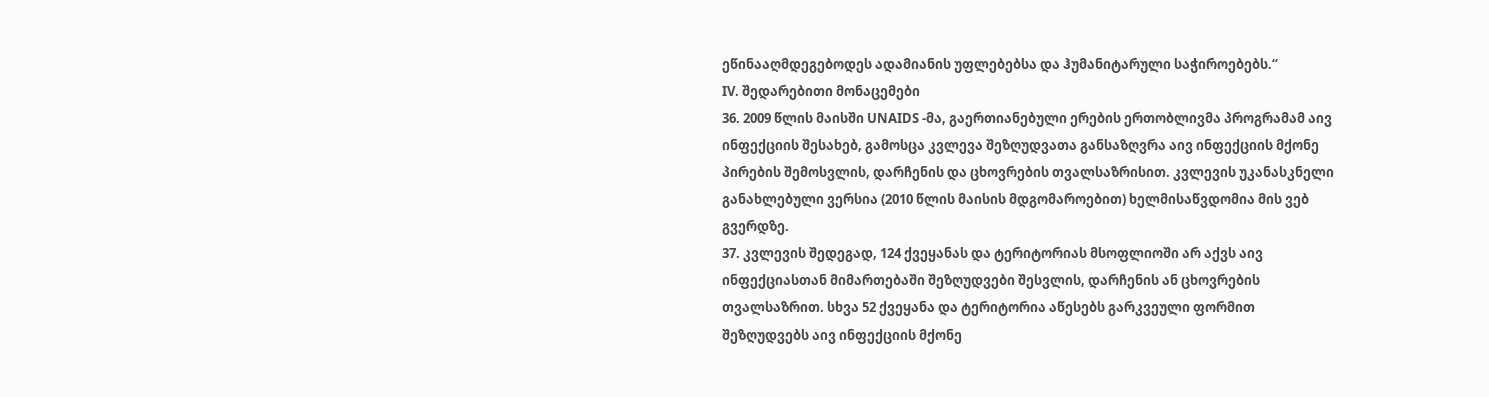ეწინააღმდეგებოდეს ადამიანის უფლებებსა და ჰუმანიტარული საჭიროებებს.“
IV. შედარებითი მონაცემები
36. 2009 წლის მაისში UNAIDS -მა, გაერთიანებული ერების ერთობლივმა პროგრამამ აივ ინფექციის შესახებ, გამოსცა კვლევა შეზღუდვათა განსაზღვრა აივ ინფექციის მქონე პირების შემოსვლის, დარჩენის და ცხოვრების თვალსაზრისით. კვლევის უკანასკნელი განახლებული ვერსია (2010 წლის მაისის მდგომაროებით) ხელმისაწვდომია მის ვებ გვერდზე.
37. კვლევის შედეგად, 124 ქვეყანას და ტერიტორიას მსოფლიოში არ აქვს აივ ინფექციასთან მიმართებაში შეზღუდვები შესვლის, დარჩენის ან ცხოვრების თვალსაზრით. სხვა 52 ქვეყანა და ტერიტორია აწესებს გარკვეული ფორმით შეზღუდვებს აივ ინფექციის მქონე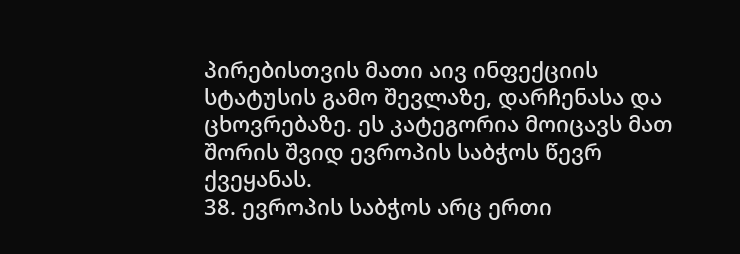პირებისთვის მათი აივ ინფექციის სტატუსის გამო შევლაზე, დარჩენასა და ცხოვრებაზე. ეს კატეგორია მოიცავს მათ შორის შვიდ ევროპის საბჭოს წევრ ქვეყანას.
38. ევროპის საბჭოს არც ერთი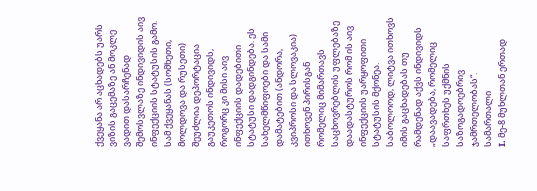ქვეყანა არ აცხადებს უარს ვიზის გაცემაზე ან მოკლე ვადით დასარჩენად შემოსვლაზე ინდივიდის აივ ინფექციის სტატუსის გამო. სამ ქვეყანას (სომხეთი, მოლდოვა და რუსეთი) შეუძლია დეპორტაცია გაუკეთოს ინდივიდს, როგორც კი მისი აივ ინფექციის დადებითი სტატუსი დადგინდება. ეს სახელმწიფოები და სამი დამატებით (ანდორა, კვიპროსი და სლოვაკია) ითხოვენ პირისგან რომელიც მიმართავს საცხოვრებლის უფლებაზე დაადასტუროს რომ ის აივ ინფექციის უარყოფითი სტატუსის მქონეა. საბოლოოდ, ლიტვა ითხოვს იმის გაცხადებას თუ რამდენად აქვს ინდივიდს „დაავადება, რომელიც საფრთხეს უქმნის საზოგადოებრივ ჯამრთელობას“.
სამართალი
I. მე-8 მუხლთან ერთად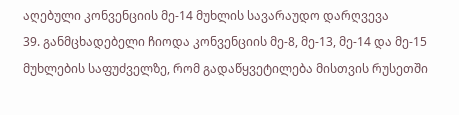აღებული კონვენციის მე-14 მუხლის სავარაუდო დარღვევა
39. განმცხადებელი ჩიოდა კონვენციის მე-8, მე-13, მე-14 და მე-15 მუხლების საფუძველზე, რომ გადაწყვეტილება მისთვის რუსეთში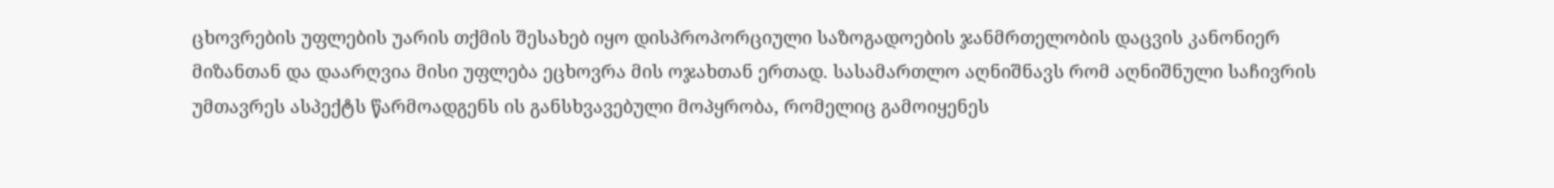ცხოვრების უფლების უარის თქმის შესახებ იყო დისპროპორციული საზოგადოების ჯანმრთელობის დაცვის კანონიერ მიზანთან და დაარღვია მისი უფლება ეცხოვრა მის ოჯახთან ერთად. სასამართლო აღნიშნავს რომ აღნიშნული საჩივრის უმთავრეს ასპექტს წარმოადგენს ის განსხვავებული მოპყრობა, რომელიც გამოიყენეს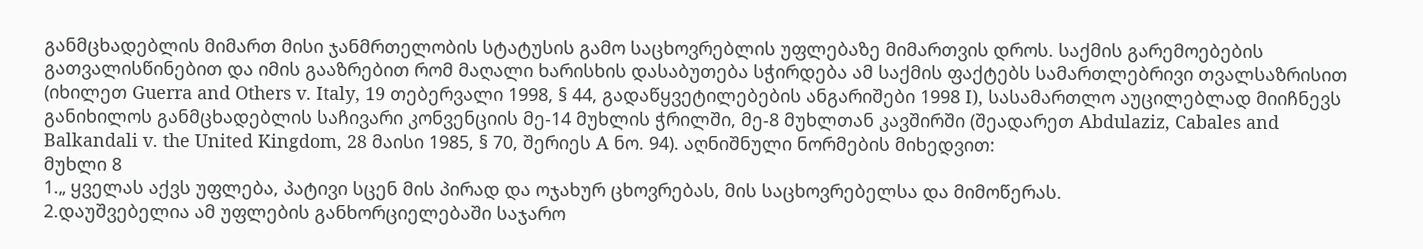განმცხადებლის მიმართ მისი ჯანმრთელობის სტატუსის გამო საცხოვრებლის უფლებაზე მიმართვის დროს. საქმის გარემოებების გათვალისწინებით და იმის გააზრებით რომ მაღალი ხარისხის დასაბუთება სჭირდება ამ საქმის ფაქტებს სამართლებრივი თვალსაზრისით (იხილეთ Guerra and Others v. Italy, 19 თებერვალი 1998, § 44, გადაწყვეტილებების ანგარიშები 1998 I), სასამართლო აუცილებლად მიიჩნევს განიხილოს განმცხადებლის საჩივარი კონვენციის მე-14 მუხლის ჭრილში, მე-8 მუხლთან კავშირში (შეადარეთ Abdulaziz, Cabales and Balkandali v. the United Kingdom, 28 მაისი 1985, § 70, შერიეს A ნო. 94). აღნიშნული ნორმების მიხედვით:
მუხლი 8
1.„ ყველას აქვს უფლება, პატივი სცენ მის პირად და ოჯახურ ცხოვრებას, მის საცხოვრებელსა და მიმოწერას.
2.დაუშვებელია ამ უფლების განხორციელებაში საჯარო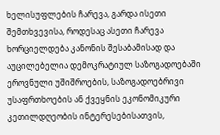ხელისუფლების ჩარევა, გარდა ისეთი შემთხვევისა, როდესაც ასეთი ჩარევა ხორციელდება კანონის შესაბამისად და აუცილებელია დემოკრატიულ საზოგადოებაში ეროვნული უშიშროების, საზოგადოებრივი უსაფრთხოების ან ქვეყნის ეკონომიკური კეთილდღეობის ინტერესებისათვის,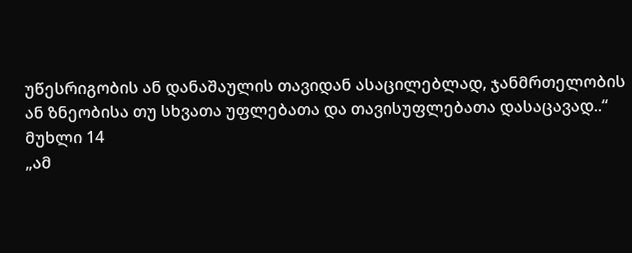უწესრიგობის ან დანაშაულის თავიდან ასაცილებლად, ჯანმრთელობის ან ზნეობისა თუ სხვათა უფლებათა და თავისუფლებათა დასაცავად..“
მუხლი 14
„ამ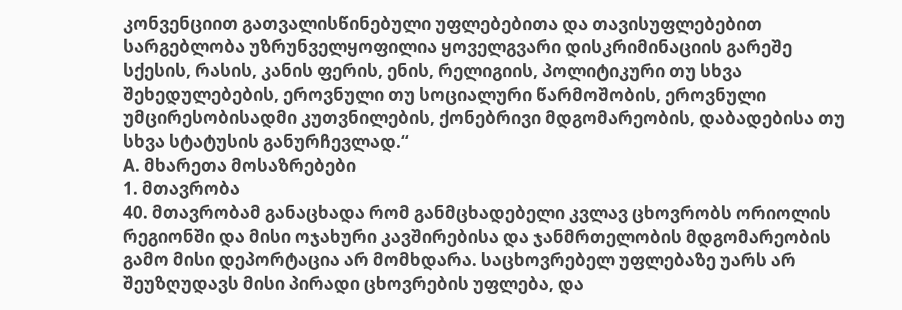კონვენციით გათვალისწინებული უფლებებითა და თავისუფლებებით სარგებლობა უზრუნველყოფილია ყოველგვარი დისკრიმინაციის გარეშე სქესის, რასის, კანის ფერის, ენის, რელიგიის, პოლიტიკური თუ სხვა შეხედულებების, ეროვნული თუ სოციალური წარმოშობის, ეროვნული უმცირესობისადმი კუთვნილების, ქონებრივი მდგომარეობის, დაბადებისა თუ სხვა სტატუსის განურჩევლად.“
A. მხარეთა მოსაზრებები
1. მთავრობა
40. მთავრობამ განაცხადა რომ განმცხადებელი კვლავ ცხოვრობს ორიოლის რეგიონში და მისი ოჯახური კავშირებისა და ჯანმრთელობის მდგომარეობის გამო მისი დეპორტაცია არ მომხდარა. საცხოვრებელ უფლებაზე უარს არ შეუზღუდავს მისი პირადი ცხოვრების უფლება, და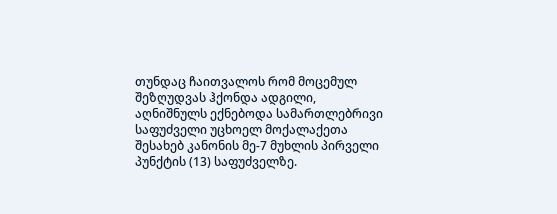თუნდაც ჩაითვალოს რომ მოცემულ შეზღუდვას ჰქონდა ადგილი, აღნიშნულს ექნებოდა სამართლებრივი საფუძველი უცხოელ მოქალაქეთა შესახებ კანონის მე-7 მუხლის პირველი პუნქტის (13) საფუძველზე.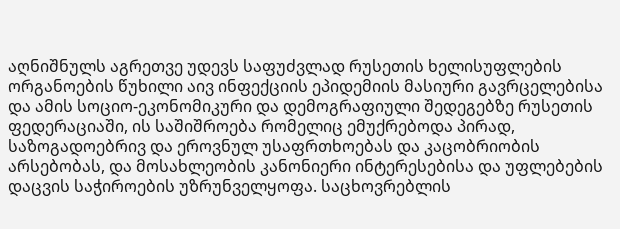აღნიშნულს აგრეთვე უდევს საფუძვლად რუსეთის ხელისუფლების ორგანოების წუხილი აივ ინფექციის ეპიდემიის მასიური გავრცელებისა და ამის სოციო-ეკონომიკური და დემოგრაფიული შედეგებზე რუსეთის ფედერაციაში, ის საშიშროება რომელიც ემუქრებოდა პირად, საზოგადოებრივ და ეროვნულ უსაფრთხოებას და კაცობრიობის არსებობას, და მოსახლეობის კანონიერი ინტერესებისა და უფლებების დაცვის საჭიროების უზრუნველყოფა. საცხოვრებლის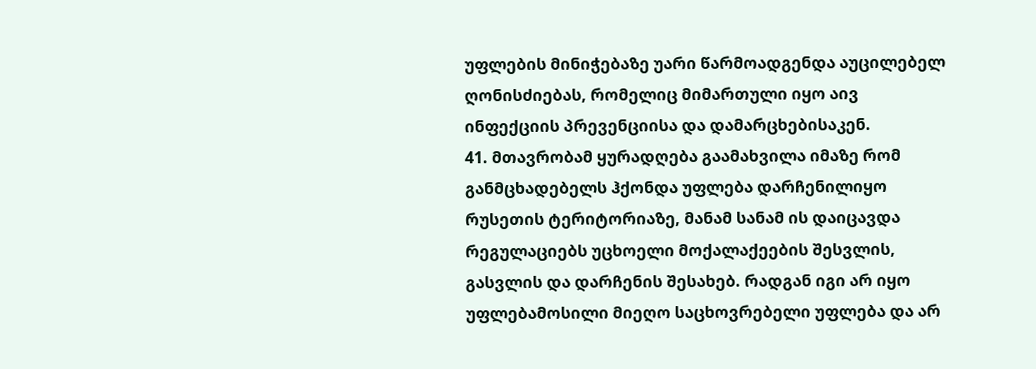უფლების მინიჭებაზე უარი წარმოადგენდა აუცილებელ ღონისძიებას, რომელიც მიმართული იყო აივ ინფექციის პრევენციისა და დამარცხებისაკენ.
41. მთავრობამ ყურადღება გაამახვილა იმაზე რომ განმცხადებელს ჰქონდა უფლება დარჩენილიყო რუსეთის ტერიტორიაზე, მანამ სანამ ის დაიცავდა რეგულაციებს უცხოელი მოქალაქეების შესვლის, გასვლის და დარჩენის შესახებ. რადგან იგი არ იყო უფლებამოსილი მიეღო საცხოვრებელი უფლება და არ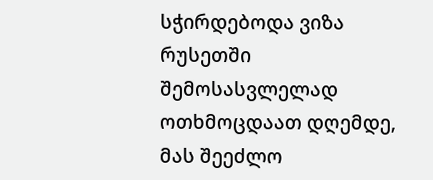სჭირდებოდა ვიზა რუსეთში შემოსასვლელად ოთხმოცდაათ დღემდე, მას შეეძლო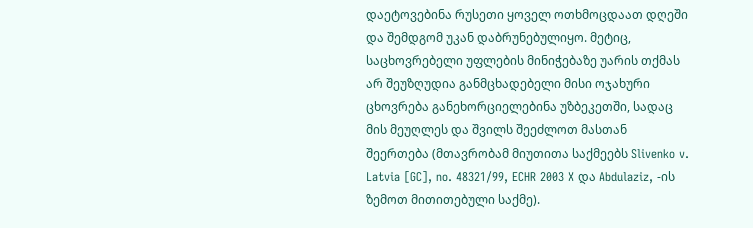დაეტოვებინა რუსეთი ყოველ ოთხმოცდაათ დღეში და შემდგომ უკან დაბრუნებულიყო. მეტიც, საცხოვრებელი უფლების მინიჭებაზე უარის თქმას არ შეუზღუდია განმცხადებელი მისი ოჯახური ცხოვრება განეხორციელებინა უზბეკეთში, სადაც მის მეუღლეს და შვილს შეეძლოთ მასთან შეერთება (მთავრობამ მიუთითა საქმეებს Slivenko v. Latvia [GC], no. 48321/99, ECHR 2003 X და Abdulaziz, -ის ზემოთ მითითებული საქმე).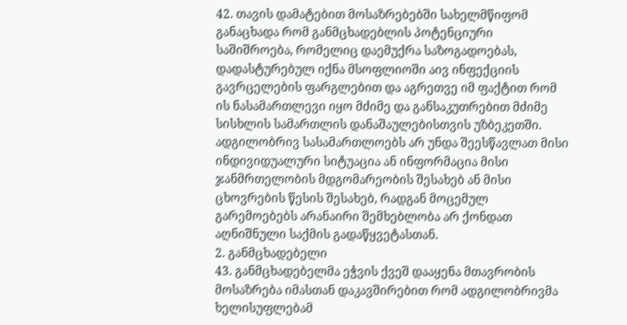42. თავის დამატებით მოსაზრებებში სახელმწიფომ განაცხადა რომ განმცხადებლის პოტენციური საშიშროება, რომელიც დაემუქრა საზოგადოებას, დადასტურებულ იქნა მსოფლიოში აივ ინფექციის გავრცელების ფარგლებით და აგრეთვე იმ ფაქტით რომ ის ნასამართლევი იყო მძიმე და განსაკუთრებით მძიმე სისხლის სამართლის დანაშაულებისთვის უზბეკეთში. ადგილობრივ სასამართლოებს არ უნდა შეესწავლათ მისი ინდივიდუალური სიტუაცია ან ინფორმაცია მისი ჯანმრთელობის მდგომარეობის შესახებ ან მისი ცხოვრების წესის შესახებ, რადგან მოცემულ გარემოებებს არანაირი შემხებლობა არ ქონდათ აღნიშნული საქმის გადაწყვეტასთან.
2. განმცხადებელი
43. განმცხადებელმა ეჭვის ქვეშ დააყენა მთავრობის მოსაზრება იმასთან დაკავშირებით რომ ადგილობრივმა ხელისუფლებამ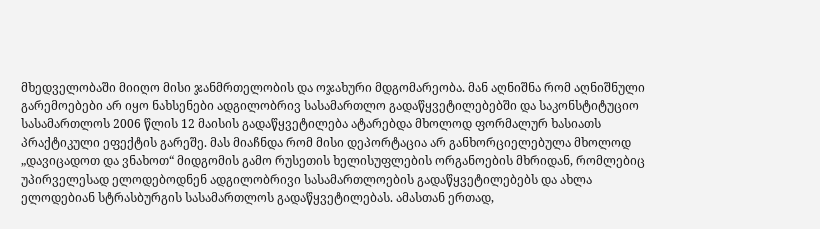მხედველობაში მიიღო მისი ჯანმრთელობის და ოჯახური მდგომარეობა. მან აღნიშნა რომ აღნიშნული გარემოებები არ იყო ნახსენები ადგილობრივ სასამართლო გადაწყვეტილებებში და საკონსტიტუციო სასამართლოს 2006 წლის 12 მაისის გადაწყვეტილება ატარებდა მხოლოდ ფორმალურ ხასიათს პრაქტიკული ეფექტის გარეშე. მას მიაჩნდა რომ მისი დეპორტაცია არ განხორციელებულა მხოლოდ „დავიცადოთ და ვნახოთ“ მიდგომის გამო რუსეთის ხელისუფლების ორგანოების მხრიდან, რომლებიც უპირველესად ელოდებოდნენ ადგილობრივი სასამართლოების გადაწყვეტილებებს და ახლა ელოდებიან სტრასბურგის სასამართლოს გადაწყვეტილებას. ამასთან ერთად,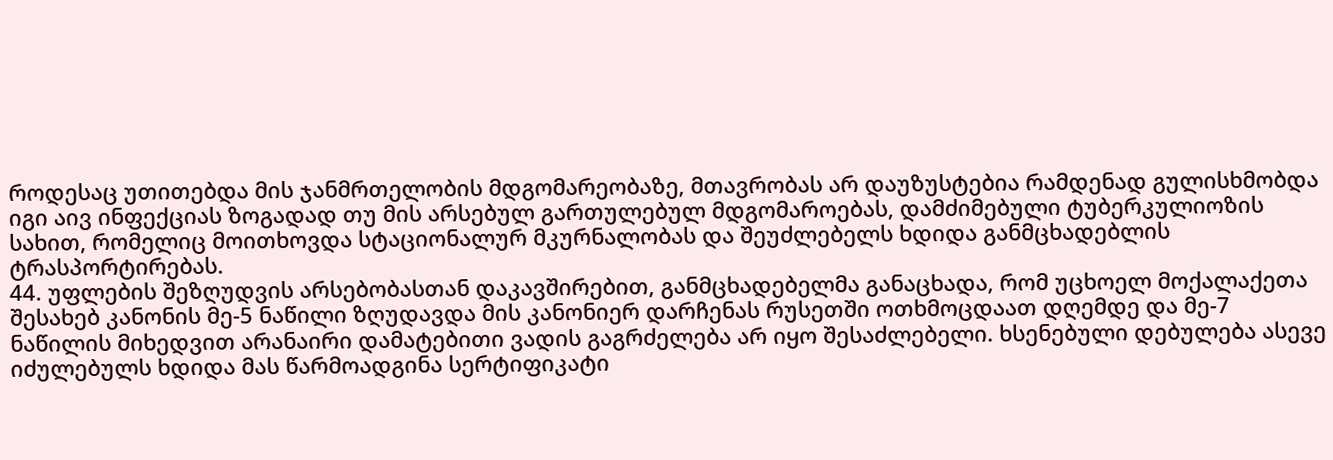როდესაც უთითებდა მის ჯანმრთელობის მდგომარეობაზე, მთავრობას არ დაუზუსტებია რამდენად გულისხმობდა იგი აივ ინფექციას ზოგადად თუ მის არსებულ გართულებულ მდგომაროებას, დამძიმებული ტუბერკულიოზის სახით, რომელიც მოითხოვდა სტაციონალურ მკურნალობას და შეუძლებელს ხდიდა განმცხადებლის ტრასპორტირებას.
44. უფლების შეზღუდვის არსებობასთან დაკავშირებით, განმცხადებელმა განაცხადა, რომ უცხოელ მოქალაქეთა შესახებ კანონის მე-5 ნაწილი ზღუდავდა მის კანონიერ დარჩენას რუსეთში ოთხმოცდაათ დღემდე და მე-7 ნაწილის მიხედვით არანაირი დამატებითი ვადის გაგრძელება არ იყო შესაძლებელი. ხსენებული დებულება ასევე იძულებულს ხდიდა მას წარმოადგინა სერტიფიკატი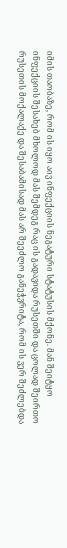იმის თაობაზე, რომ ის იყო აივ ინფექციის ნეგატური სტატუსის მქონე. მან შეიტყო ინფექციის შესახებ მხოლოდ მას შემდეგ რაც ის გადავიდა რუსეთში და ცოლად შეირთო რუსეთის მოქალაქე და შესაბამისად მას არ შეეძლო განეჭვრიტა, რომ ის ვერ შეძლებდა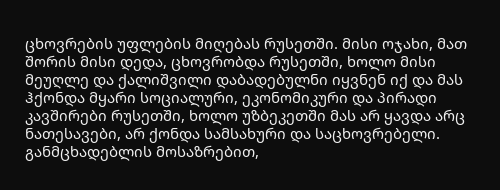ცხოვრების უფლების მიღებას რუსეთში. მისი ოჯახი, მათ შორის მისი დედა, ცხოვრობდა რუსეთში, ხოლო მისი მეუღლე და ქალიშვილი დაბადებულნი იყვნენ იქ და მას ჰქონდა მყარი სოციალური, ეკონომიკური და პირადი კავშირები რუსეთში, ხოლო უზბეკეთში მას არ ყავდა არც ნათესავები, არ ქონდა სამსახური და საცხოვრებელი. განმცხადებლის მოსაზრებით,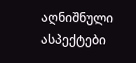აღნიშნული ასპექტები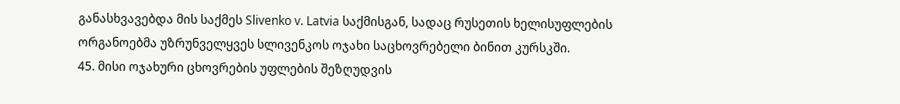განასხვავებდა მის საქმეს Slivenko v. Latvia საქმისგან, სადაც რუსეთის ხელისუფლების ორგანოებმა უზრუნველყვეს სლივენკოს ოჯახი საცხოვრებელი ბინით კურსკში.
45. მისი ოჯახური ცხოვრების უფლების შეზღუდვის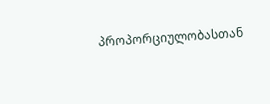პროპორციულობასთან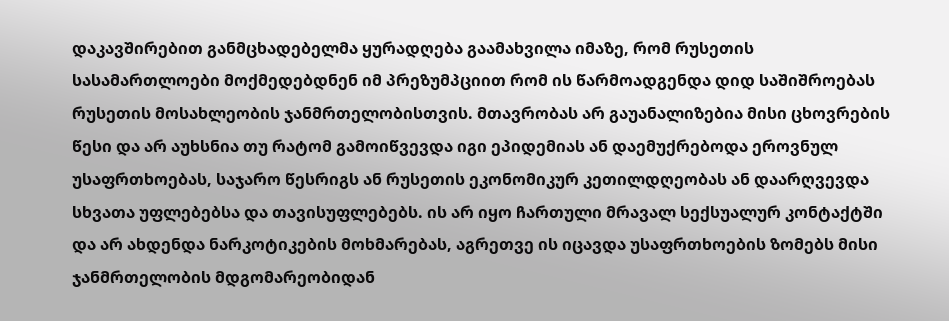დაკავშირებით განმცხადებელმა ყურადღება გაამახვილა იმაზე, რომ რუსეთის სასამართლოები მოქმედებდნენ იმ პრეზუმპციით რომ ის წარმოადგენდა დიდ საშიშროებას რუსეთის მოსახლეობის ჯანმრთელობისთვის. მთავრობას არ გაუანალიზებია მისი ცხოვრების წესი და არ აუხსნია თუ რატომ გამოიწვევდა იგი ეპიდემიას ან დაემუქრებოდა ეროვნულ უსაფრთხოებას, საჯარო წესრიგს ან რუსეთის ეკონომიკურ კეთილდღეობას ან დაარღვევდა სხვათა უფლებებსა და თავისუფლებებს. ის არ იყო ჩართული მრავალ სექსუალურ კონტაქტში და არ ახდენდა ნარკოტიკების მოხმარებას, აგრეთვე ის იცავდა უსაფრთხოების ზომებს მისი ჯანმრთელობის მდგომარეობიდან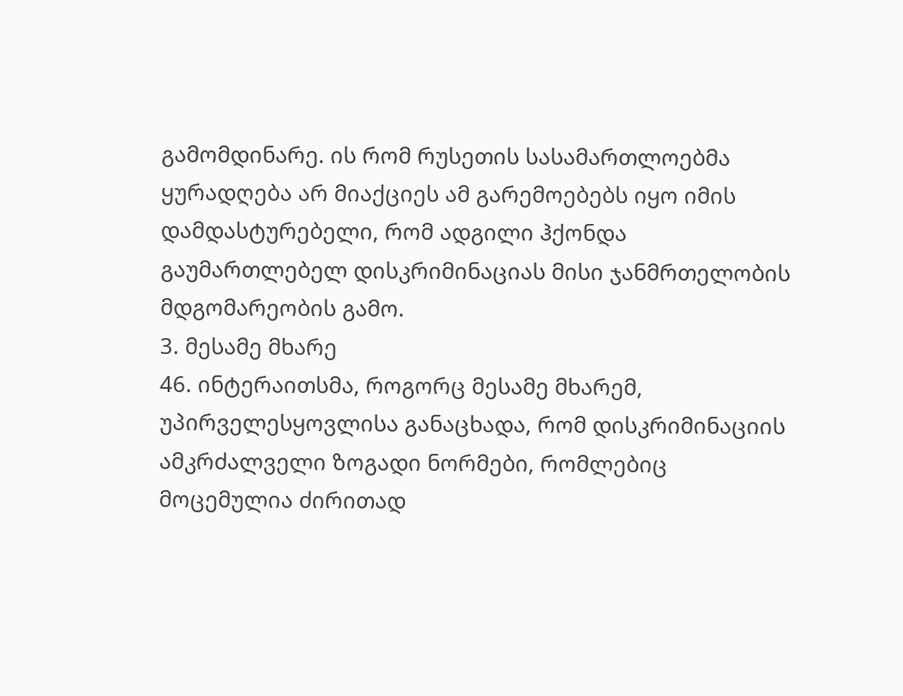გამომდინარე. ის რომ რუსეთის სასამართლოებმა ყურადღება არ მიაქციეს ამ გარემოებებს იყო იმის დამდასტურებელი, რომ ადგილი ჰქონდა გაუმართლებელ დისკრიმინაციას მისი ჯანმრთელობის მდგომარეობის გამო.
3. მესამე მხარე
46. ინტერაითსმა, როგორც მესამე მხარემ, უპირველესყოვლისა განაცხადა, რომ დისკრიმინაციის ამკრძალველი ზოგადი ნორმები, რომლებიც მოცემულია ძირითად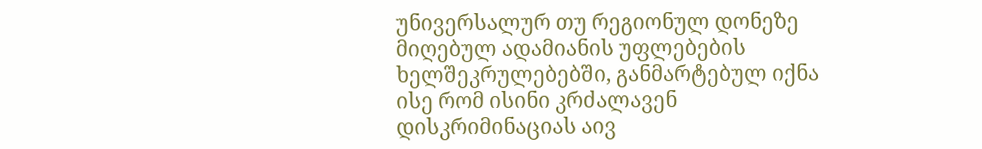უნივერსალურ თუ რეგიონულ დონეზე მიღებულ ადამიანის უფლებების ხელშეკრულებებში, განმარტებულ იქნა ისე რომ ისინი კრძალავენ დისკრიმინაციას აივ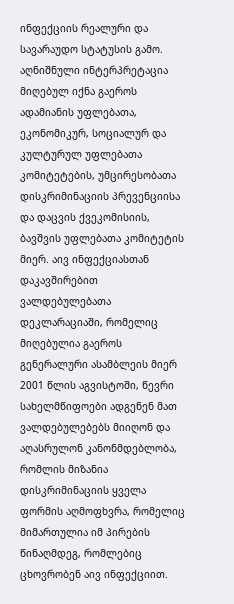ინფექციის რეალური და სავარაუდო სტატუსის გამო. აღნიშნული ინტერპრეტაცია მიღებულ იქნა გაეროს ადამიანის უფლებათა, ეკონომიკურ, სოციალურ და კულტურულ უფლებათა კომიტეტების, უმცირესობათა დისკრიმინაციის პრევენციისა და დაცვის ქვეკომისიის, ბავშვის უფლებათა კომიტეტის მიერ. აივ ინფექციასთან დაკავშირებით ვალდებულებათა დეკლარაციაში, რომელიც მიღებულია გაეროს გენერალური ასამბლეის მიერ 2001 წლის აგვისტოში, წევრი სახელმწიფოები ადგენენ მათ ვალდებულებებს მიიღონ და აღასრულონ კანონმდებლობა, რომლის მიზანია დისკრიმინაციის ყველა ფორმის აღმოფხვრა, რომელიც მიმართულია იმ პირების წინაღმდეგ, რომლებიც ცხოვრობენ აივ ინფექციით.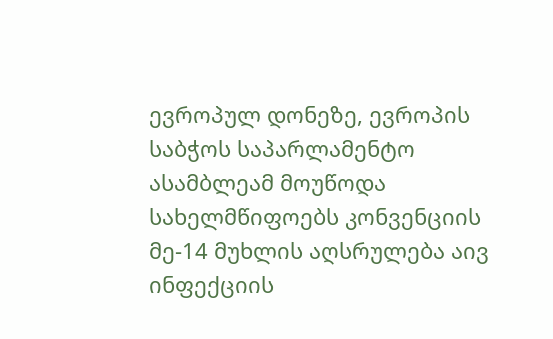ევროპულ დონეზე, ევროპის საბჭოს საპარლამენტო ასამბლეამ მოუწოდა სახელმწიფოებს კონვენციის მე-14 მუხლის აღსრულება აივ ინფექციის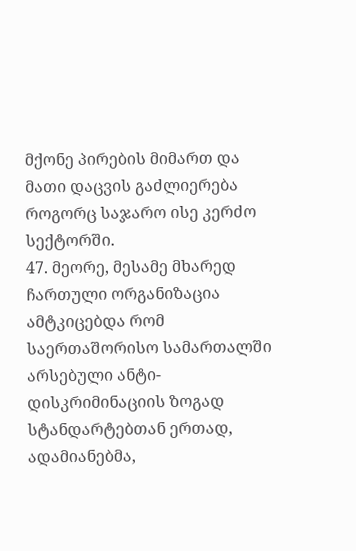მქონე პირების მიმართ და მათი დაცვის გაძლიერება როგორც საჯარო ისე კერძო სექტორში.
47. მეორე, მესამე მხარედ ჩართული ორგანიზაცია ამტკიცებდა რომ საერთაშორისო სამართალში არსებული ანტი-დისკრიმინაციის ზოგად სტანდარტებთან ერთად, ადამიანებმა,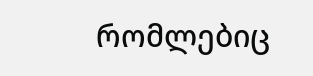რომლებიც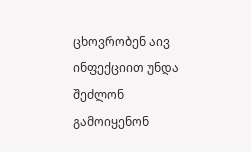ცხოვრობენ აივ ინფექციით უნდა შეძლონ გამოიყენონ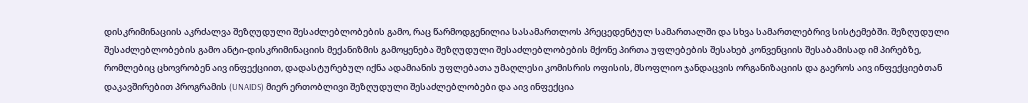დისკრიმინაციის აკრძალვა შეზღუდული შესაძლებლობების გამო, რაც წარმოდგენილია სასამართლოს პრეცედენტულ სამართალში და სხვა სამართლებრივ სისტემებში. შეზღუდული შესაძლებლობების გამო ანტი-დისკრიმინაციის მექანიზმის გამოყენება შეზღუდული შესაძლებლობების მქონე პირთა უფლებების შესახებ კონვენციის შესაბამისად იმ პირებზე, რომლებიც ცხოვრობენ აივ ინფექციით, დადასტურებულ იქნა ადამიანის უფლებათა უმაღლესი კომისრის ოფისის, მსოფლიო ჯანდაცვის ორგანიზაციის და გაეროს აივ ინფექციებთან დაკავშირებით პროგრამის (UNAIDS) მიერ ერთობლივი შეზღუდული შესაძლებლობები და აივ ინფექცია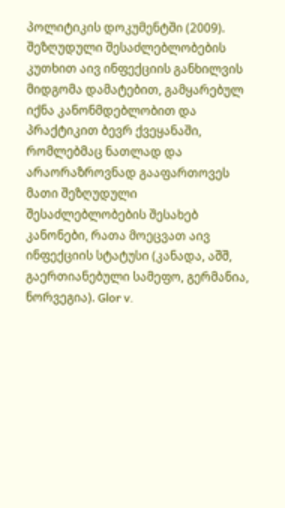პოლიტიკის დოკუმენტში (2009). შეზღუდული შესაძლებლობების კუთხით აივ ინფექციის განხილვის მიდგომა დამატებით, გამყარებულ იქნა კანონმდებლობით და პრაქტიკით ბევრ ქვეყანაში, რომლებმაც ნათლად და არაორაზროვნად გააფართოვეს მათი შეზღუდული შესაძლებლობების შესახებ კანონები, რათა მოეცვათ აივ ინფექციის სტატუსი (კანადა, აშშ, გაერთიანებული სამეფო, გერმანია, ნორვეგია). Glor v.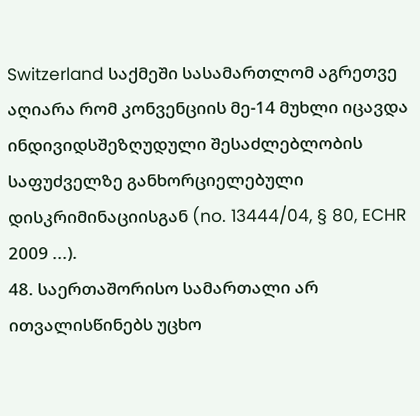Switzerland საქმეში სასამართლომ აგრეთვე აღიარა რომ კონვენციის მე-14 მუხლი იცავდა ინდივიდსშეზღუდული შესაძლებლობის საფუძველზე განხორციელებული დისკრიმინაციისგან (no. 13444/04, § 80, ECHR 2009 ...).
48. საერთაშორისო სამართალი არ ითვალისწინებს უცხო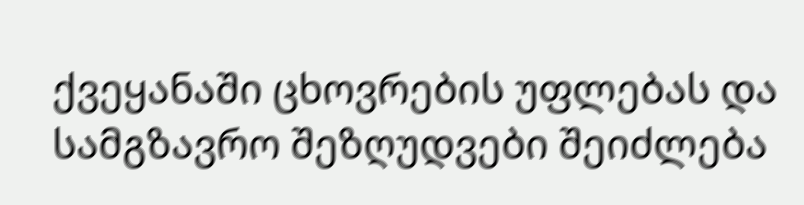ქვეყანაში ცხოვრების უფლებას და სამგზავრო შეზღუდვები შეიძლება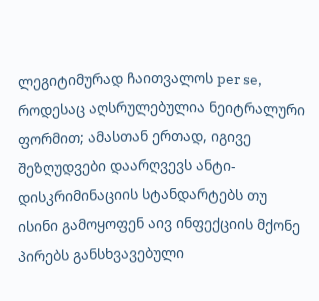ლეგიტიმურად ჩაითვალოს per se, როდესაც აღსრულებულია ნეიტრალური ფორმით; ამასთან ერთად, იგივე შეზღუდვები დაარღვევს ანტი-დისკრიმინაციის სტანდარტებს თუ ისინი გამოყოფენ აივ ინფექციის მქონე პირებს განსხვავებული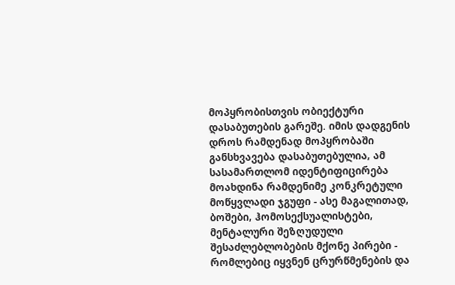მოპყრობისთვის ობიექტური დასაბუთების გარეშე. იმის დადგენის დროს რამდენად მოპყრობაში განსხვავება დასაბუთებულია, ამ სასამართლომ იდენტიფიცირება მოახდინა რამდენიმე კონკრეტული მოწყვლადი ჯგუფი - ასე მაგალითად, ბოშები, ჰომოსექსუალისტები, მენტალური შეზღუდული შესაძლებლობების მქონე პირები - რომლებიც იყვნენ ცრურწმენების და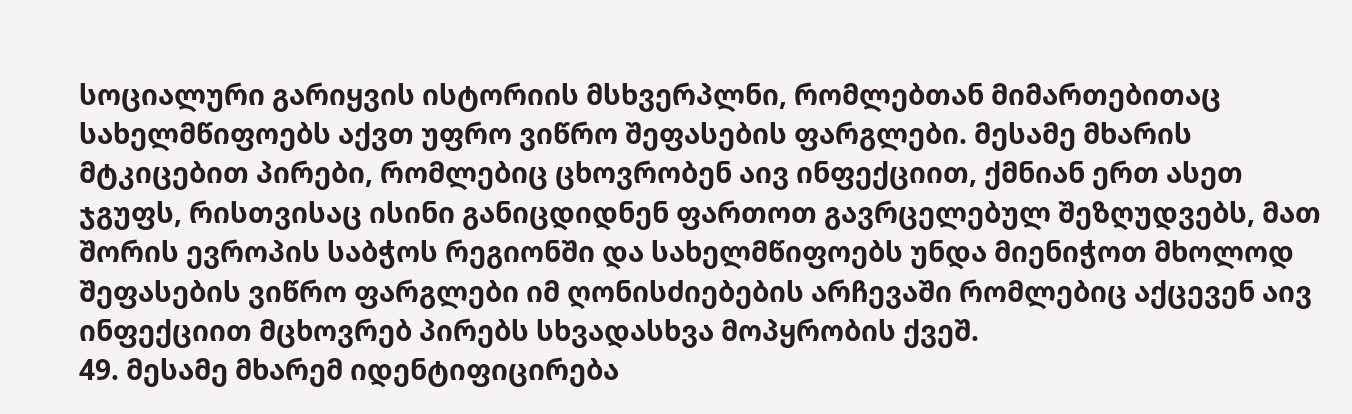სოციალური გარიყვის ისტორიის მსხვერპლნი, რომლებთან მიმართებითაც სახელმწიფოებს აქვთ უფრო ვიწრო შეფასების ფარგლები. მესამე მხარის მტკიცებით პირები, რომლებიც ცხოვრობენ აივ ინფექციით, ქმნიან ერთ ასეთ ჯგუფს, რისთვისაც ისინი განიცდიდნენ ფართოთ გავრცელებულ შეზღუდვებს, მათ შორის ევროპის საბჭოს რეგიონში და სახელმწიფოებს უნდა მიენიჭოთ მხოლოდ შეფასების ვიწრო ფარგლები იმ ღონისძიებების არჩევაში რომლებიც აქცევენ აივ ინფექციით მცხოვრებ პირებს სხვადასხვა მოპყრობის ქვეშ.
49. მესამე მხარემ იდენტიფიცირება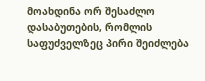მოახდინა ორ შესაძლო დასაბუთების, რომლის საფუძველზეც პირი შეიძლება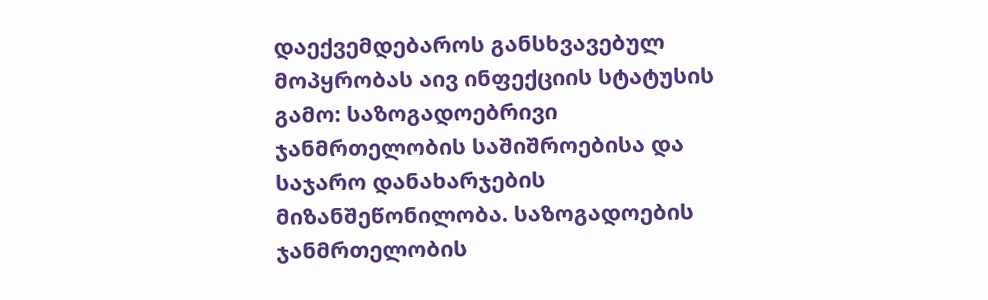დაექვემდებაროს განსხვავებულ მოპყრობას აივ ინფექციის სტატუსის გამო: საზოგადოებრივი ჯანმრთელობის საშიშროებისა და საჯარო დანახარჯების მიზანშეწონილობა. საზოგადოების ჯანმრთელობის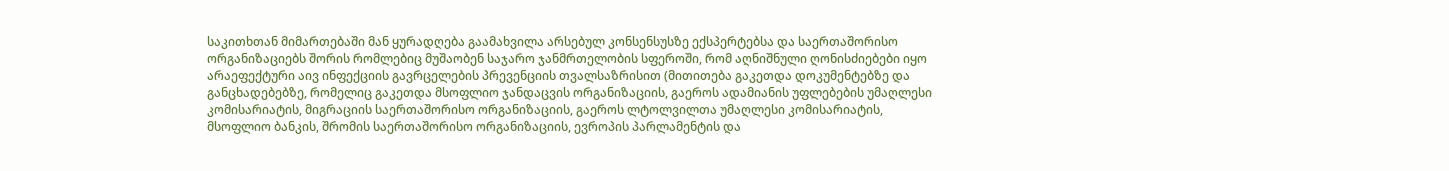საკითხთან მიმართებაში მან ყურადღება გაამახვილა არსებულ კონსენსუსზე ექსპერტებსა და საერთაშორისო ორგანიზაციებს შორის რომლებიც მუშაობენ საჯარო ჯანმრთელობის სფეროში, რომ აღნიშნული ღონისძიებები იყო არაეფექტური აივ ინფექციის გავრცელების პრევენციის თვალსაზრისით (მითითება გაკეთდა დოკუმენტებზე და განცხადებებზე, რომელიც გაკეთდა მსოფლიო ჯანდაცვის ორგანიზაციის, გაეროს ადამიანის უფლებების უმაღლესი კომისარიატის, მიგრაციის საერთაშორისო ორგანიზაციის, გაეროს ლტოლვილთა უმაღლესი კომისარიატის, მსოფლიო ბანკის, შრომის საერთაშორისო ორგანიზაციის, ევროპის პარლამენტის და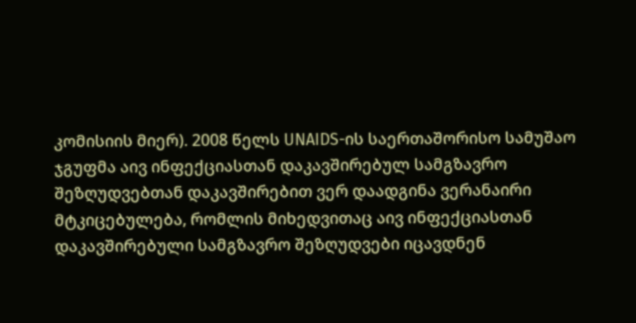კომისიის მიერ). 2008 წელს UNAIDS-ის საერთაშორისო სამუშაო ჯგუფმა აივ ინფექციასთან დაკავშირებულ სამგზავრო შეზღუდვებთან დაკავშირებით ვერ დაადგინა ვერანაირი მტკიცებულება, რომლის მიხედვითაც აივ ინფექციასთან დაკავშირებული სამგზავრო შეზღუდვები იცავდნენ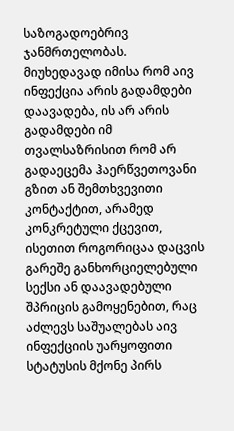საზოგადოებრივ ჯანმრთელობას. მიუხედავად იმისა რომ აივ ინფექცია არის გადამდები დაავადება, ის არ არის გადამდები იმ თვალსაზრისით რომ არ გადაეცემა ჰაერწვეთოვანი გზით ან შემთხვევითი კონტაქტით, არამედ კონკრეტული ქცევით, ისეთით როგორიცაა დაცვის გარეშე განხორციელებული სექსი ან დაავადებული შპრიცის გამოყენებით, რაც აძლევს საშუალებას აივ ინფექციის უარყოფითი სტატუსის მქონე პირს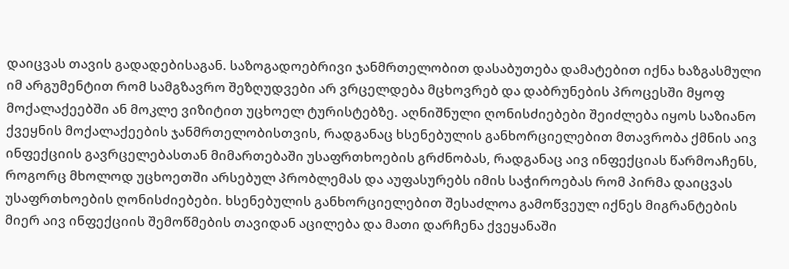დაიცვას თავის გადადებისაგან. საზოგადოებრივი ჯანმრთელობით დასაბუთება დამატებით იქნა ხაზგასმული იმ არგუმენტით რომ სამგზავრო შეზღუდვები არ ვრცელდება მცხოვრებ და დაბრუნების პროცესში მყოფ მოქალაქეებში ან მოკლე ვიზიტით უცხოელ ტურისტებზე. აღნიშნული ღონისძიებები შეიძლება იყოს საზიანო ქვეყნის მოქალაქეების ჯანმრთელობისთვის, რადგანაც ხსენებულის განხორციელებით მთავრობა ქმნის აივ ინფექციის გავრცელებასთან მიმართებაში უსაფრთხოების გრძნობას, რადგანაც აივ ინფექციას წარმოაჩენს, როგორც მხოლოდ უცხოეთში არსებულ პრობლემას და აუფასურებს იმის საჭიროებას რომ პირმა დაიცვას უსაფრთხოების ღონისძიებები. ხსენებულის განხორციელებით შესაძლოა გამოწვეულ იქნეს მიგრანტების მიერ აივ ინფექციის შემოწმების თავიდან აცილება და მათი დარჩენა ქვეყანაში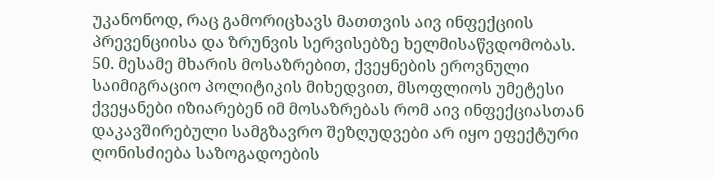უკანონოდ, რაც გამორიცხავს მათთვის აივ ინფექციის პრევენციისა და ზრუნვის სერვისებზე ხელმისაწვდომობას.
50. მესამე მხარის მოსაზრებით, ქვეყნების ეროვნული საიმიგრაციო პოლიტიკის მიხედვით, მსოფლიოს უმეტესი ქვეყანები იზიარებენ იმ მოსაზრებას რომ აივ ინფექციასთან დაკავშირებული სამგზავრო შეზღუდვები არ იყო ეფექტური ღონისძიება საზოგადოების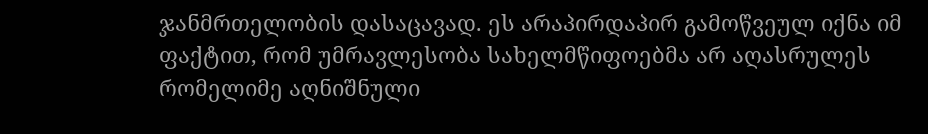ჯანმრთელობის დასაცავად. ეს არაპირდაპირ გამოწვეულ იქნა იმ ფაქტით, რომ უმრავლესობა სახელმწიფოებმა არ აღასრულეს რომელიმე აღნიშნული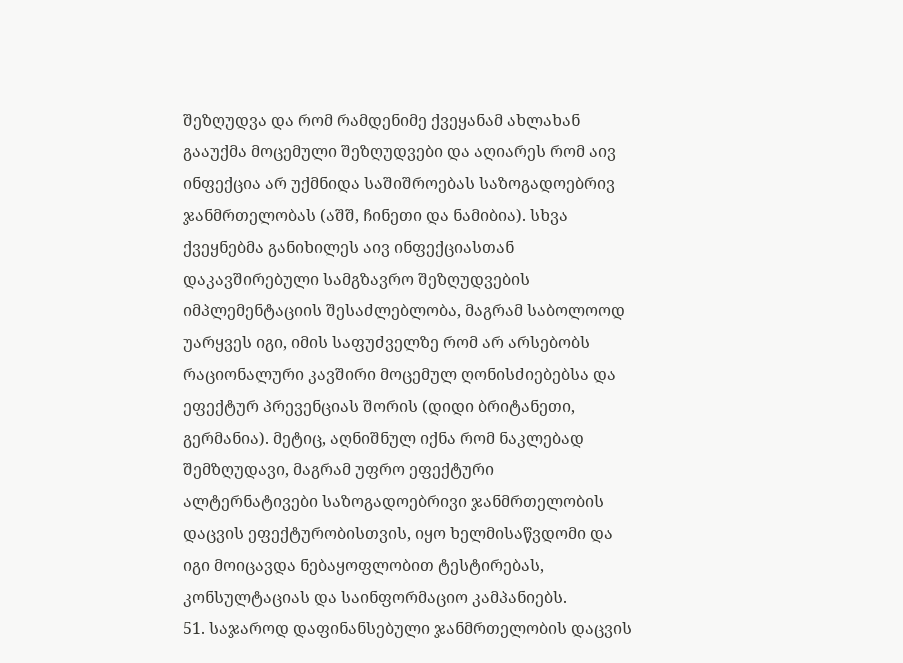შეზღუდვა და რომ რამდენიმე ქვეყანამ ახლახან გააუქმა მოცემული შეზღუდვები და აღიარეს რომ აივ ინფექცია არ უქმნიდა საშიშროებას საზოგადოებრივ ჯანმრთელობას (აშშ, ჩინეთი და ნამიბია). სხვა ქვეყნებმა განიხილეს აივ ინფექციასთან დაკავშირებული სამგზავრო შეზღუდვების იმპლემენტაციის შესაძლებლობა, მაგრამ საბოლოოდ უარყვეს იგი, იმის საფუძველზე რომ არ არსებობს რაციონალური კავშირი მოცემულ ღონისძიებებსა და ეფექტურ პრევენციას შორის (დიდი ბრიტანეთი, გერმანია). მეტიც, აღნიშნულ იქნა რომ ნაკლებად შემზღუდავი, მაგრამ უფრო ეფექტური ალტერნატივები საზოგადოებრივი ჯანმრთელობის დაცვის ეფექტურობისთვის, იყო ხელმისაწვდომი და იგი მოიცავდა ნებაყოფლობით ტესტირებას, კონსულტაციას და საინფორმაციო კამპანიებს.
51. საჯაროდ დაფინანსებული ჯანმრთელობის დაცვის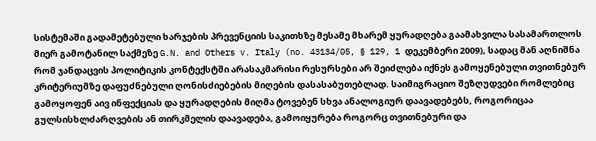სისტემაში გადამეტებული ხარჯების პრევენციის საკითხზე მესამე მხარემ ყურადღება გაამახვილა სასამართლოს მიერ გამოტანილ საქმეზე G.N. and Others v. Italy (no. 43134/05, § 129, 1 დეკემბერი 2009), სადაც მან აღნიშნა რომ ჯანდაცვის პოლიტიკის კონტექსტში არასაკმარისი რესურსები არ შეიძლება იქნეს გამოყენებული თვითნებურ კრიტერიუმზე დაფუძნებული ღონისძიებების მიღების დასასაბუთებლად. საიმიგრაციო შეზღუდვები რომლებიც გამოყოფენ აივ ინფექციას და ყურადღების მიღმა ტოვებენ სხვა ანალოგიურ დაავადებებს, როგორიცაა გულსისხლძარღვების ან თირკმელის დაავადება, გამოიყურება როგორც თვითნებური და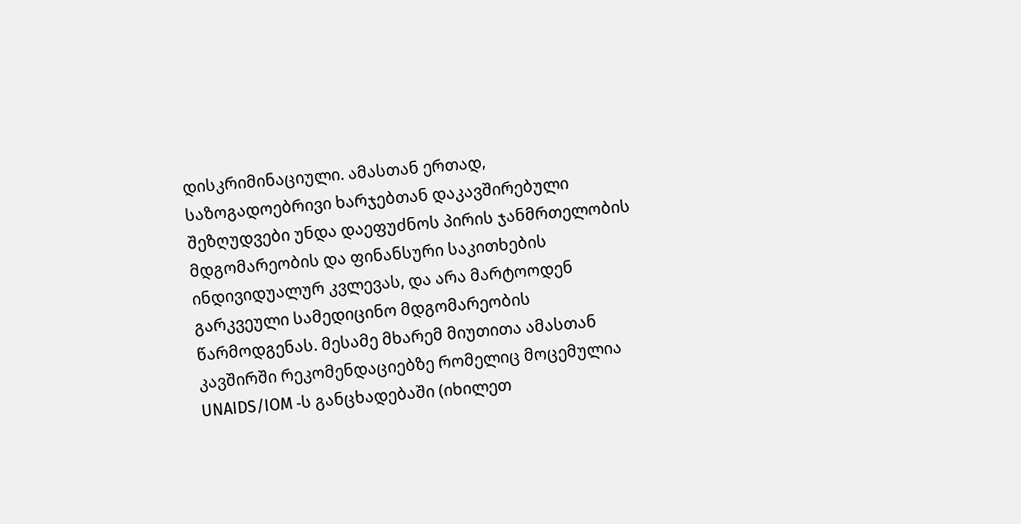დისკრიმინაციული. ამასთან ერთად, საზოგადოებრივი ხარჯებთან დაკავშირებული შეზღუდვები უნდა დაეფუძნოს პირის ჯანმრთელობის მდგომარეობის და ფინანსური საკითხების ინდივიდუალურ კვლევას, და არა მარტოოდენ გარკვეული სამედიცინო მდგომარეობის წარმოდგენას. მესამე მხარემ მიუთითა ამასთან კავშირში რეკომენდაციებზე რომელიც მოცემულია UNAIDS/IOM -ს განცხადებაში (იხილეთ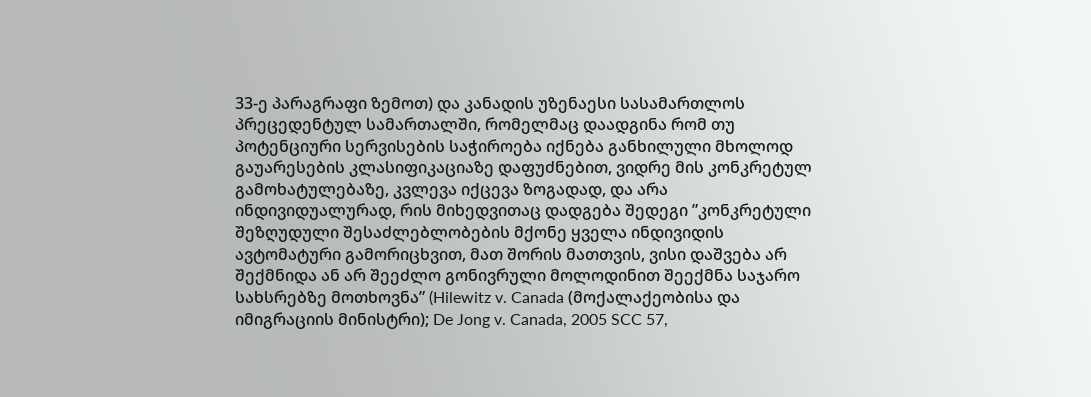33-ე პარაგრაფი ზემოთ) და კანადის უზენაესი სასამართლოს პრეცედენტულ სამართალში, რომელმაც დაადგინა რომ თუ პოტენციური სერვისების საჭიროება იქნება განხილული მხოლოდ გაუარესების კლასიფიკაციაზე დაფუძნებით, ვიდრე მის კონკრეტულ გამოხატულებაზე, კვლევა იქცევა ზოგადად, და არა ინდივიდუალურად, რის მიხედვითაც დადგება შედეგი ”კონკრეტული შეზღუდული შესაძლებლობების მქონე ყველა ინდივიდის ავტომატური გამორიცხვით, მათ შორის მათთვის, ვისი დაშვება არ შექმნიდა ან არ შეეძლო გონივრული მოლოდინით შეექმნა საჯარო სახსრებზე მოთხოვნა” (Hilewitz v. Canada (მოქალაქეობისა და იმიგრაციის მინისტრი); De Jong v. Canada, 2005 SCC 57,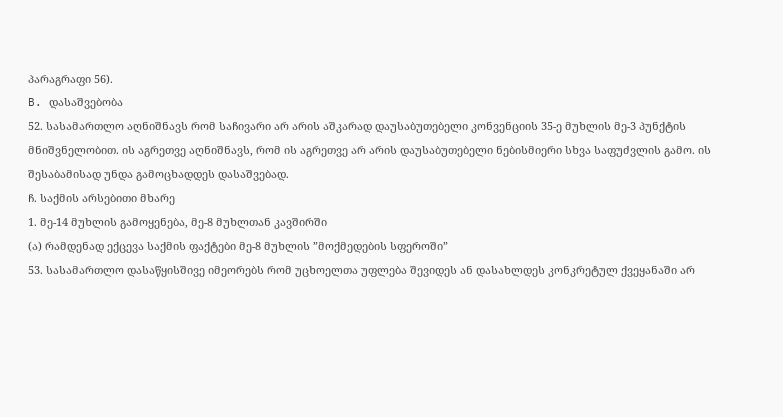პარაგრაფი 56).
B. დასაშვებობა
52. სასამართლო აღნიშნავს რომ საჩივარი არ არის აშკარად დაუსაბუთებელი კონვენციის 35-ე მუხლის მე-3 პუნქტის მნიშვნელობით. ის აგრეთვე აღნიშნავს, რომ ის აგრეთვე არ არის დაუსაბუთებელი ნებისმიერი სხვა საფუძვლის გამო. ის შესაბამისად უნდა გამოცხადდეს დასაშვებად.
ჩ. საქმის არსებითი მხარე
1. მე-14 მუხლის გამოყენება, მე-8 მუხლთან კავშირში
(ა) რამდენად ექცევა საქმის ფაქტები მე-8 მუხლის ”მოქმედების სფეროში”
53. სასამართლო დასაწყისშივე იმეორებს რომ უცხოელთა უფლება შევიდეს ან დასახლდეს კონკრეტულ ქვეყანაში არ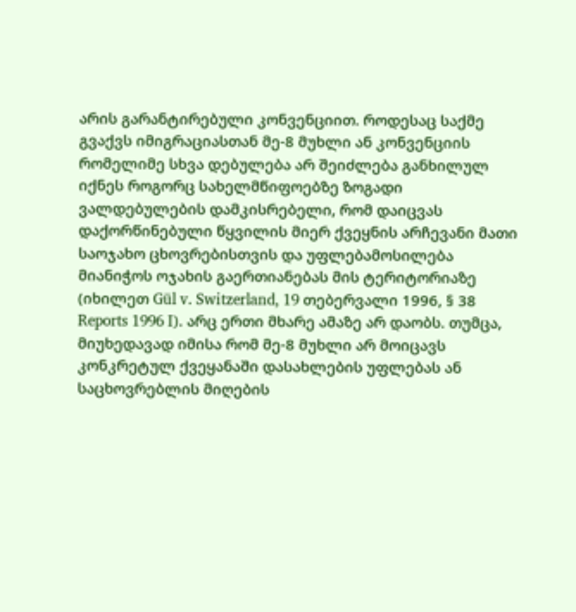არის გარანტირებული კონვენციით. როდესაც საქმე გვაქვს იმიგრაციასთან მე-8 მუხლი ან კონვენციის რომელიმე სხვა დებულება არ შეიძლება განხილულ იქნეს როგორც სახელმწიფოებზე ზოგადი ვალდებულების დამკისრებელი, რომ დაიცვას დაქორწინებული წყვილის მიერ ქვეყნის არჩევანი მათი საოჯახო ცხოვრებისთვის და უფლებამოსილება მიანიჭოს ოჯახის გაერთიანებას მის ტერიტორიაზე (იხილეთ Gül v. Switzerland, 19 თებერვალი 1996, § 38 Reports 1996 I). არც ერთი მხარე ამაზე არ დაობს. თუმცა, მიუხედავად იმისა რომ მე-8 მუხლი არ მოიცავს კონკრეტულ ქვეყანაში დასახლების უფლებას ან საცხოვრებლის მიღების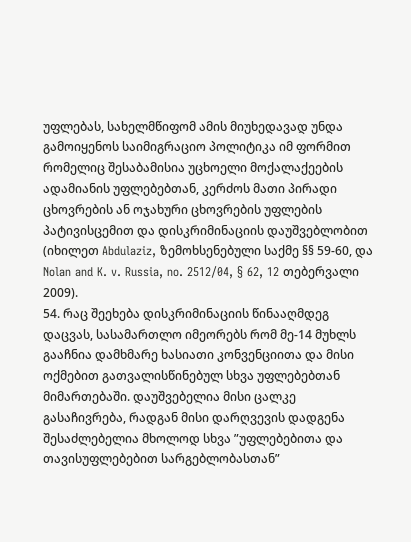უფლებას, სახელმწიფომ ამის მიუხედავად უნდა გამოიყენოს საიმიგრაციო პოლიტიკა იმ ფორმით რომელიც შესაბამისია უცხოელი მოქალაქეების ადამიანის უფლებებთან, კერძოს მათი პირადი ცხოვრების ან ოჯახური ცხოვრების უფლების პატივისცემით და დისკრიმინაციის დაუშვებლობით (იხილეთ Abdulaziz, ზემოხსენებული საქმე §§ 59-60, და Nolan and K. v. Russia, no. 2512/04, § 62, 12 თებერვალი 2009).
54. რაც შეეხება დისკრიმინაციის წინააღმდეგ დაცვას, სასამართლო იმეორებს რომ მე-14 მუხლს გააჩნია დამხმარე ხასიათი კონვენციითა და მისი ოქმებით გათვალისწინებულ სხვა უფლებებთან მიმართებაში. დაუშვებელია მისი ცალკე გასაჩივრება, რადგან მისი დარღვევის დადგენა შესაძლებელია მხოლოდ სხვა ”უფლებებითა და თავისუფლებებით სარგებლობასთან”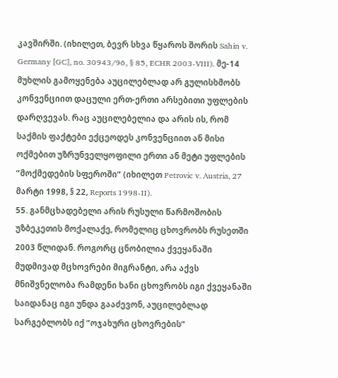კავშირში. (იხილეთ, ბევრ სხვა წყაროს შორის Sahin v. Germany [GC], no. 30943/96, § 85, ECHR 2003-VIII). მე-14 მუხლის გამოყენება აუცილებლად არ გულისხმობს კონვენციით დაცული ერთ-ერთი არსებითი უფლების დარღვევას. რაც აუცილებელია და არის ის, რომ საქმის ფაქტები ექცეოდეს კონვენციით ან მისი ოქმებით უზრუნველყოფილი ერთი ან მეტი უფლების ”მოქმედების სფეროში” (იხილეთ Petrovic v. Austria, 27 მარტი 1998, § 22, Reports 1998-II).
55. განმცხადებელი არის რუსული წარმოშობის უზბეკეთის მოქალაქე, რომელიც ცხოვრობს რუსეთში 2003 წლიდან. როგორც ცნობილია ქვეყანაში მუდმივად მცხოვრები მიგრანტი, არა აქვს მნიშვნელობა რამდენი ხანი ცხოვრობს იგი ქვეყანაში საიდანაც იგი უნდა გააძევონ, აუცილებლად სარგებლობს იქ ”ოჯახური ცხოვრების”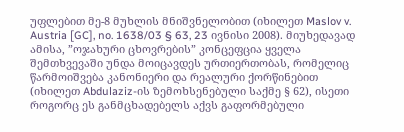უფლებით მე-8 მუხლის მნიშვნელობით (იხილეთ Maslov v. Austria [GC], no. 1638/03 § 63, 23 ივნისი 2008). მიუხედავად ამისა, ”ოჯახური ცხოვრების” კონცეფცია ყველა შემთხვევაში უნდა მოიცავდეს ურთიერთობას, რომელიც წარმოიშვება კანონიერი და რეალური ქორწინებით (იხილეთ Abdulaziz-ის ზემოხსენებული საქმე § 62), ისეთი როგორც ეს განმცხადებელს აქვს გაფორმებული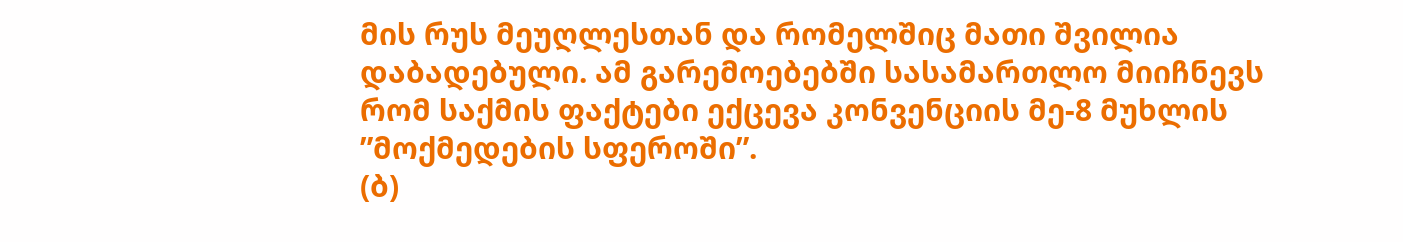მის რუს მეუღლესთან და რომელშიც მათი შვილია დაბადებული. ამ გარემოებებში სასამართლო მიიჩნევს რომ საქმის ფაქტები ექცევა კონვენციის მე-8 მუხლის ”მოქმედების სფეროში”.
(ბ)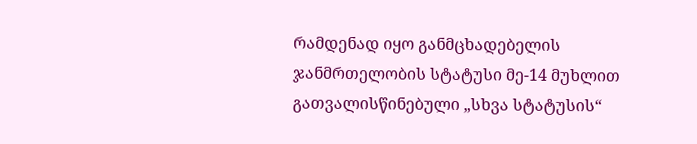რამდენად იყო განმცხადებელის ჯანმრთელობის სტატუსი მე-14 მუხლით გათვალისწინებული „სხვა სტატუსის“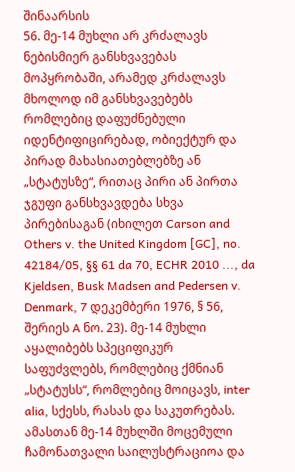შინაარსის
56. მე-14 მუხლი არ კრძალავს ნებისმიერ განსხვავებას მოპყრობაში, არამედ კრძალავს მხოლოდ იმ განსხვავებებს რომლებიც დაფუძნებული იდენტიფიცირებად, ობიექტურ და პირად მახასიათებლებზე ან „სტატუსზე“, რითაც პირი ან პირთა ჯგუფი განსხვავდება სხვა პირებისაგან (იხილეთ Carson and Others v. the United Kingdom [GC], no. 42184/05, §§ 61 da 70, ECHR 2010 ..., da Kjeldsen, Busk Madsen and Pedersen v. Denmark, 7 დეკემბერი 1976, § 56, შერიეს A ნო. 23). მე-14 მუხლი აყალიბებს სპეციფიკურ საფუძვლებს, რომლებიც ქმნიან „სტატუსს“, რომლებიც მოიცავს, inter alia, სქესს, რასას და საკუთრებას. ამასთან მე-14 მუხლში მოცემული ჩამონათვალი საილუსტრაციოა და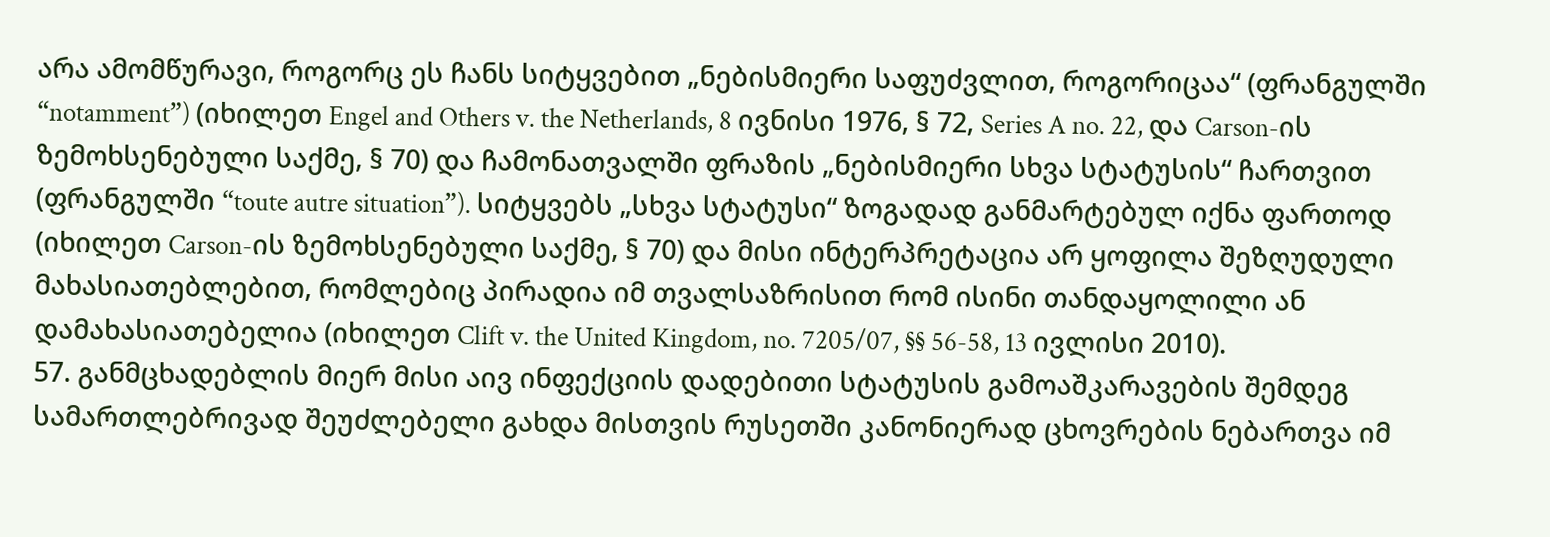არა ამომწურავი, როგორც ეს ჩანს სიტყვებით „ნებისმიერი საფუძვლით, როგორიცაა“ (ფრანგულში “notamment”) (იხილეთ Engel and Others v. the Netherlands, 8 ივნისი 1976, § 72, Series A no. 22, და Carson-ის ზემოხსენებული საქმე, § 70) და ჩამონათვალში ფრაზის „ნებისმიერი სხვა სტატუსის“ ჩართვით (ფრანგულში “toute autre situation”). სიტყვებს „სხვა სტატუსი“ ზოგადად განმარტებულ იქნა ფართოდ (იხილეთ Carson-ის ზემოხსენებული საქმე, § 70) და მისი ინტერპრეტაცია არ ყოფილა შეზღუდული მახასიათებლებით, რომლებიც პირადია იმ თვალსაზრისით რომ ისინი თანდაყოლილი ან დამახასიათებელია (იხილეთ Clift v. the United Kingdom, no. 7205/07, §§ 56-58, 13 ივლისი 2010).
57. განმცხადებლის მიერ მისი აივ ინფექციის დადებითი სტატუსის გამოაშკარავების შემდეგ სამართლებრივად შეუძლებელი გახდა მისთვის რუსეთში კანონიერად ცხოვრების ნებართვა იმ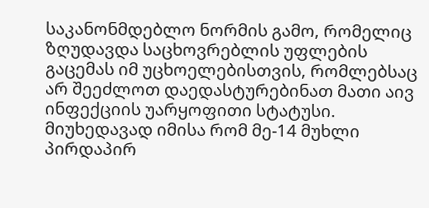საკანონმდებლო ნორმის გამო, რომელიც ზღუდავდა საცხოვრებლის უფლების გაცემას იმ უცხოელებისთვის, რომლებსაც არ შეეძლოთ დაედასტურებინათ მათი აივ ინფექციის უარყოფითი სტატუსი. მიუხედავად იმისა რომ მე-14 მუხლი პირდაპირ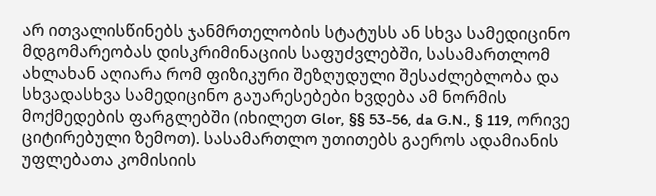არ ითვალისწინებს ჯანმრთელობის სტატუსს ან სხვა სამედიცინო მდგომარეობას დისკრიმინაციის საფუძვლებში, სასამართლომ ახლახან აღიარა რომ ფიზიკური შეზღუდული შესაძლებლობა და სხვადასხვა სამედიცინო გაუარესებები ხვდება ამ ნორმის მოქმედების ფარგლებში (იხილეთ Glor, §§ 53-56, da G.N., § 119, ორივე ციტირებული ზემოთ). სასამართლო უთითებს გაეროს ადამიანის უფლებათა კომისიის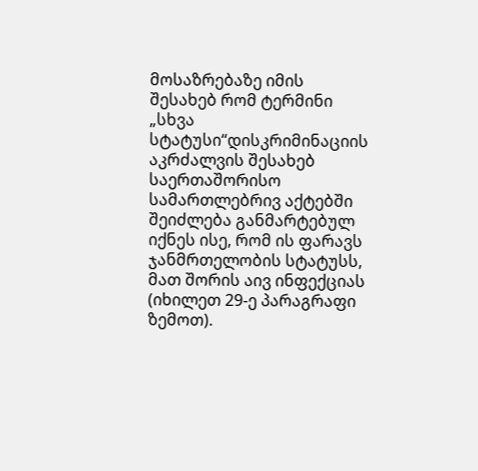მოსაზრებაზე იმის შესახებ რომ ტერმინი „სხვა სტატუსი“დისკრიმინაციის აკრძალვის შესახებ საერთაშორისო სამართლებრივ აქტებში შეიძლება განმარტებულ იქნეს ისე, რომ ის ფარავს ჯანმრთელობის სტატუსს, მათ შორის აივ ინფექციას (იხილეთ 29-ე პარაგრაფი ზემოთ).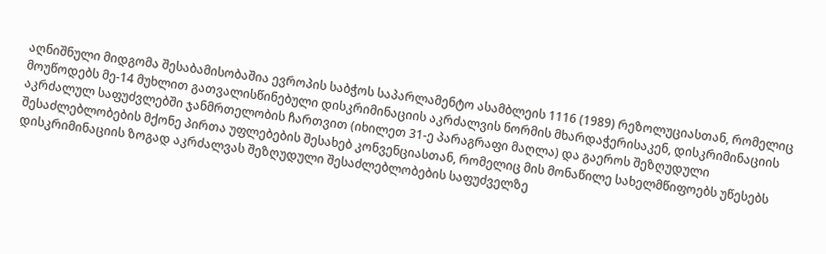აღნიშნული მიდგომა შესაბამისობაშია ევროპის საბჭოს საპარლამენტო ასამბლეის 1116 (1989) რეზოლუციასთან, რომელიც მოუწოდებს მე-14 მუხლით გათვალისწინებული დისკრიმინაციის აკრძალვის ნორმის მხარდაჭერისაკენ, დისკრიმინაციის აკრძალულ საფუძვლებში ჯანმრთელობის ჩართვით (იხილეთ 31-ე პარაგრაფი მაღლა) და გაეროს შეზღუდული შესაძლებლობების მქონე პირთა უფლებების შესახებ კონვენციასთან, რომელიც მის მონაწილე სახელმწიფოებს უწესებს დისკრიმინაციის ზოგად აკრძალვას შეზღუდული შესაძლებლობების საფუძველზე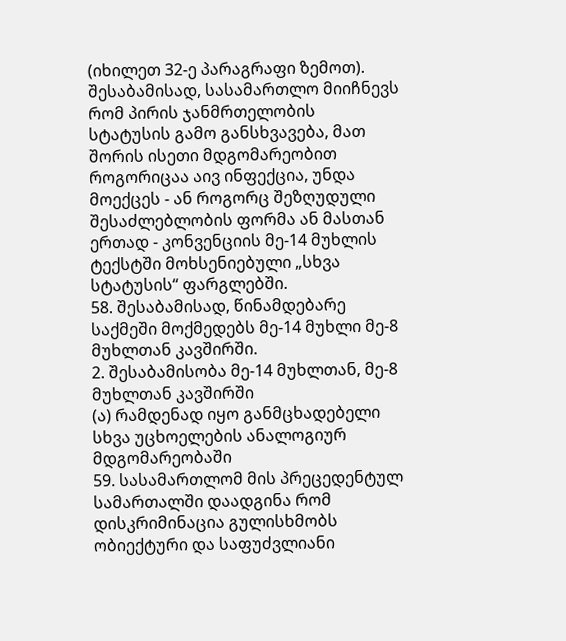(იხილეთ 32-ე პარაგრაფი ზემოთ). შესაბამისად, სასამართლო მიიჩნევს რომ პირის ჯანმრთელობის სტატუსის გამო განსხვავება, მათ შორის ისეთი მდგომარეობით როგორიცაა აივ ინფექცია, უნდა მოექცეს - ან როგორც შეზღუდული შესაძლებლობის ფორმა ან მასთან ერთად - კონვენციის მე-14 მუხლის ტექსტში მოხსენიებული „სხვა სტატუსის“ ფარგლებში.
58. შესაბამისად, წინამდებარე საქმეში მოქმედებს მე-14 მუხლი მე-8 მუხლთან კავშირში.
2. შესაბამისობა მე-14 მუხლთან, მე-8 მუხლთან კავშირში
(ა) რამდენად იყო განმცხადებელი სხვა უცხოელების ანალოგიურ მდგომარეობაში
59. სასამართლომ მის პრეცედენტულ სამართალში დაადგინა რომ დისკრიმინაცია გულისხმობს ობიექტური და საფუძვლიანი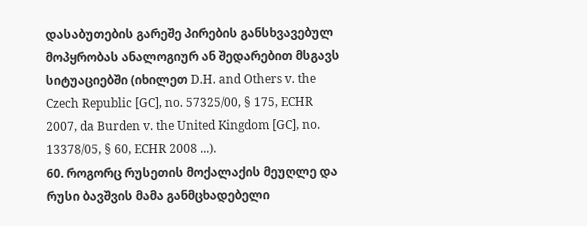დასაბუთების გარეშე პირების განსხვავებულ მოპყრობას ანალოგიურ ან შედარებით მსგავს სიტუაციებში (იხილეთ D.H. and Others v. the Czech Republic [GC], no. 57325/00, § 175, ECHR 2007, da Burden v. the United Kingdom [GC], no. 13378/05, § 60, ECHR 2008 ...).
60. როგორც რუსეთის მოქალაქის მეუღლე და რუსი ბავშვის მამა განმცხადებელი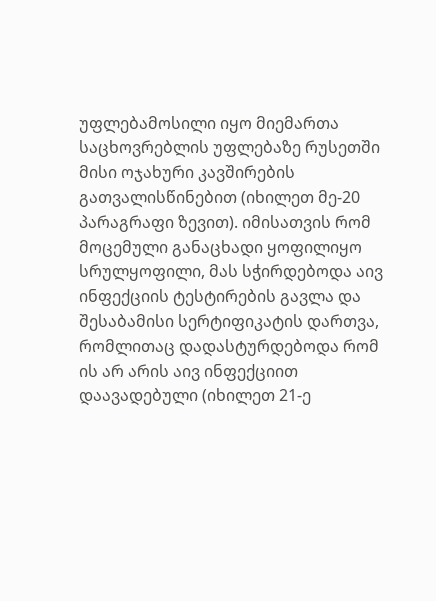უფლებამოსილი იყო მიემართა საცხოვრებლის უფლებაზე რუსეთში მისი ოჯახური კავშირების გათვალისწინებით (იხილეთ მე-20 პარაგრაფი ზევით). იმისათვის რომ მოცემული განაცხადი ყოფილიყო სრულყოფილი, მას სჭირდებოდა აივ ინფექციის ტესტირების გავლა და შესაბამისი სერტიფიკატის დართვა, რომლითაც დადასტურდებოდა რომ ის არ არის აივ ინფექციით დაავადებული (იხილეთ 21-ე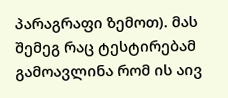პარაგრაფი ზემოთ). მას შემეგ რაც ტესტირებამ გამოავლინა რომ ის აივ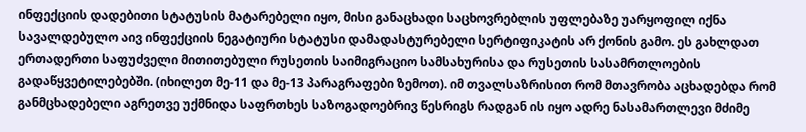ინფექციის დადებითი სტატუსის მატარებელი იყო, მისი განაცხადი საცხოვრებლის უფლებაზე უარყოფილ იქნა სავალდებულო აივ ინფექციის ნეგატიური სტატუსი დამადასტურებელი სერტიფიკატის არ ქონის გამო. ეს გახლდათ ერთადერთი საფუძველი მითითებული რუსეთის საიმიგრაციო სამსახურისა და რუსეთის სასამრთლოების გადაწყვეტილებებში. (იხილეთ მე-11 და მე-13 პარაგრაფები ზემოთ). იმ თვალსაზრისით რომ მთავრობა აცხადებდა რომ განმცხადებელი აგრეთვე უქმნიდა საფრთხეს საზოგადოებრივ წესრიგს რადგან ის იყო ადრე ნასამართლევი მძიმე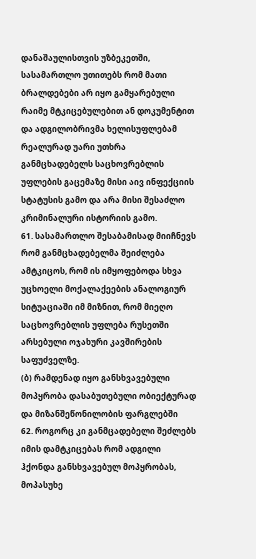დანაშაულისთვის უზბეკეთში, სასამართლო უთითებს რომ მათი ბრალდებები არ იყო გამყარებული რაიმე მტკიცებულებით ან დოკუმენტით და ადგილობრივმა ხელისუფლებამ რეალურად უარი უთხრა განმცხადებელს საცხოვრებლის უფლების გაცემაზე მისი აივ ინფექციის სტატუსის გამო და არა მისი შესაძლო კრიმინალური ისტორიის გამო.
61. სასამართლო შესაბამისად მიიჩნევს რომ განმცხადებელმა შეიძლება ამტკიცოს, რომ ის იმყოფებოდა სხვა უცხოელი მოქალაქეების ანალოგიურ სიტუაციაში იმ მიზნით, რომ მიეღო საცხოვრებლის უფლება რუსეთში არსებული ოჯახური კავშირების საფუძველზე.
(ბ) რამდენად იყო განსხვავებული მოპყრობა დასაბუთებული ობიექტურად და მიზანშეწონილობის ფარგლებში
62. როგორც კი განმცადებელი შეძლებს იმის დამტკიცებას რომ ადგილი ჰქონდა განსხვავებულ მოპყრობას, მოპასუხე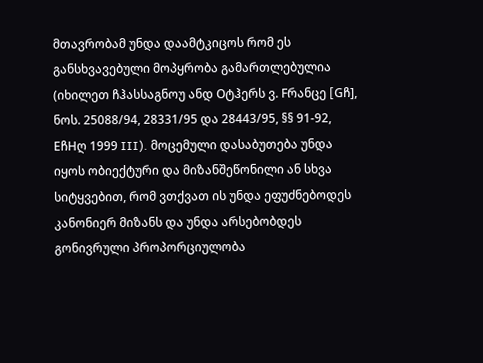მთავრობამ უნდა დაამტკიცოს რომ ეს განსხვავებული მოპყრობა გამართლებულია (იხილეთ ჩჰასსაგნოუ ანდ Oტჰერს ვ. Fრანცე [Gჩ], ნოს. 25088/94, 28331/95 და 28443/95, §§ 91-92, EჩHღ 1999 III). მოცემული დასაბუთება უნდა იყოს ობიექტური და მიზანშეწონილი ან სხვა სიტყვებით, რომ ვთქვათ ის უნდა ეფუძნებოდეს კანონიერ მიზანს და უნდა არსებობდეს გონივრული პროპორციულობა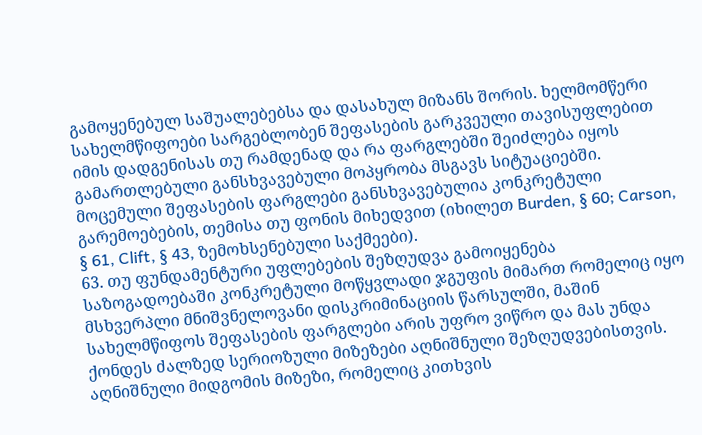გამოყენებულ საშუალებებსა და დასახულ მიზანს შორის. ხელმომწერი სახელმწიფოები სარგებლობენ შეფასების გარკვეული თავისუფლებით იმის დადგენისას თუ რამდენად და რა ფარგლებში შეიძლება იყოს გამართლებული განსხვავებული მოპყრობა მსგავს სიტუაციებში. მოცემული შეფასების ფარგლები განსხვავებულია კონკრეტული გარემოებების, თემისა თუ ფონის მიხედვით (იხილეთ Burden, § 60; Carson, § 61, Clift, § 43, ზემოხსენებული საქმეები).
63. თუ ფუნდამენტური უფლებების შეზღუდვა გამოიყენება საზოგადოებაში კონკრეტული მოწყვლადი ჯგუფის მიმართ რომელიც იყო მსხვერპლი მნიშვნელოვანი დისკრიმინაციის წარსულში, მაშინ სახელმწიფოს შეფასების ფარგლები არის უფრო ვიწრო და მას უნდა ქონდეს ძალზედ სერიოზული მიზეზები აღნიშნული შეზღუდვებისთვის. აღნიშნული მიდგომის მიზეზი, რომელიც კითხვის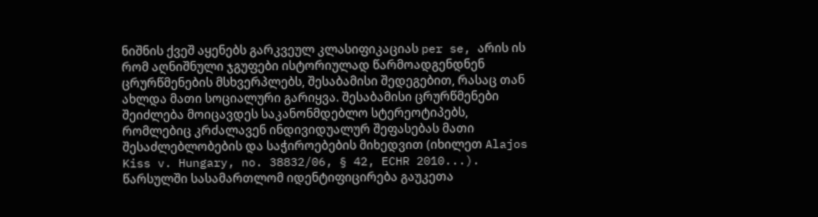ნიშნის ქვეშ აყენებს გარკვეულ კლასიფიკაციას per se, არის ის რომ აღნიშნული ჯგუფები ისტორიულად წარმოადგენდნენ ცრურწმენების მსხვერპლებს, შესაბამისი შედეგებით, რასაც თან ახლდა მათი სოციალური გარიყვა. შესაბამისი ცრურწმენები შეიძლება მოიცავდეს საკანონმდებლო სტერეოტიპებს, რომლებიც კრძალავენ ინდივიდუალურ შეფასებას მათი შესაძლებლობების და საჭიროებების მიხედვით (იხილეთ Alajos Kiss v. Hungary, no. 38832/06, § 42, ECHR 2010...). წარსულში სასამართლომ იდენტიფიცირება გაუკეთა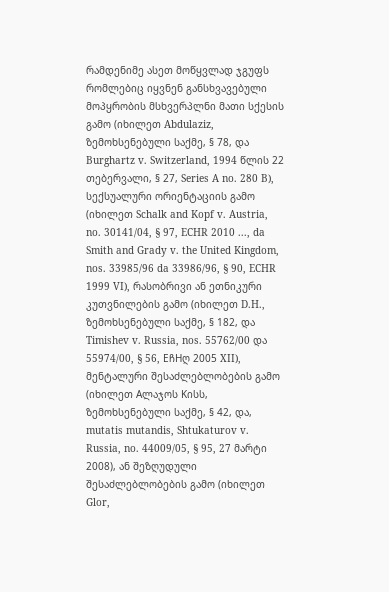რამდენიმე ასეთ მოწყვლად ჯგუფს რომლებიც იყვნენ განსხვავებული მოპყრობის მსხვერპლნი მათი სქესის გამო (იხილეთ Abdulaziz, ზემოხსენებული საქმე, § 78, და Burghartz v. Switzerland, 1994 წლის 22 თებერვალი, § 27, Series A no. 280 B), სექსუალური ორიენტაციის გამო (იხილეთ Schalk and Kopf v. Austria, no. 30141/04, § 97, ECHR 2010 ..., da Smith and Grady v. the United Kingdom, nos. 33985/96 da 33986/96, § 90, ECHR 1999 VI), რასობრივი ან ეთნიკური კუთვნილების გამო (იხილეთ D.H., ზემოხსენებული საქმე, § 182, და Timishev v. Russia, nos. 55762/00 და 55974/00, § 56, EჩHღ 2005 XII), მენტალური შესაძლებლობების გამო (იხილეთ Aლაჯოს Kისს, ზემოხსენებული საქმე, § 42, და, mutatis mutandis, Shtukaturov v. Russia, no. 44009/05, § 95, 27 მარტი 2008), ან შეზღუდული შესაძლებლობების გამო (იხილეთ Glor,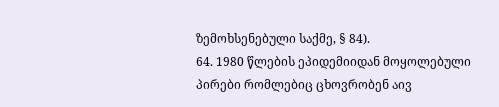ზემოხსენებული საქმე, § 84).
64. 1980 წლების ეპიდემიიდან მოყოლებული პირები რომლებიც ცხოვრობენ აივ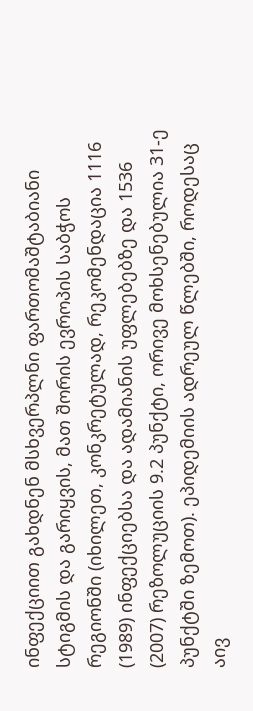ინფექციით გახდნენ მსხვერპლნი ფართომაშტაბიანი სტიგმის და გარიყვის, მათ შორის ევროპის საბჭოს რეგიონში (იხილეთ, კონკრეტულად, რეკომენდაცია 1116 (1989) ინფექციებსა და ადამიანის უფლებებზე და 1536 (2007) რეზოლუციის 9.2 პუნქტი, ორივე მოხსენებულია 31-ე პუნქტში ზემოთ). ეპიდემიის ადრეულ წლებში, როდესაც აივ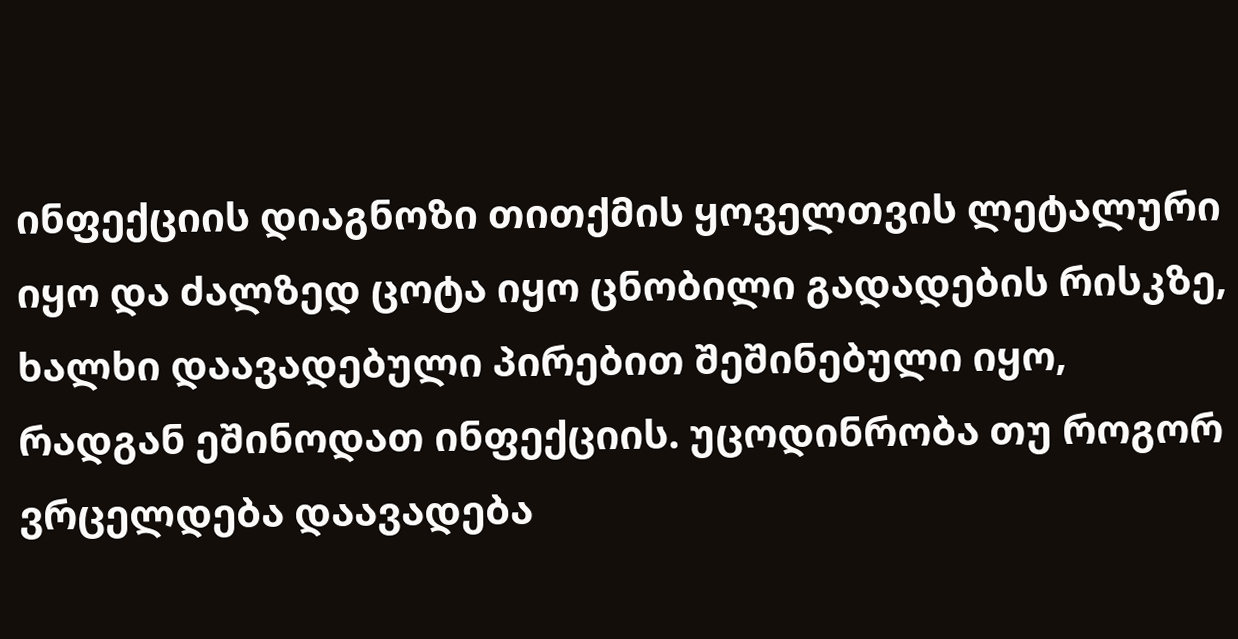ინფექციის დიაგნოზი თითქმის ყოველთვის ლეტალური იყო და ძალზედ ცოტა იყო ცნობილი გადადების რისკზე, ხალხი დაავადებული პირებით შეშინებული იყო, რადგან ეშინოდათ ინფექციის. უცოდინრობა თუ როგორ ვრცელდება დაავადება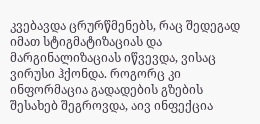კვებავდა ცრურწმენებს, რაც შედეგად იმათ სტიგმატიზაციას და მარგინალიზაციას იწვევდა, ვისაც ვირუსი ჰქონდა. როგორც კი ინფორმაცია გადადების გზების შესახებ შეგროვდა, აივ ინფექცია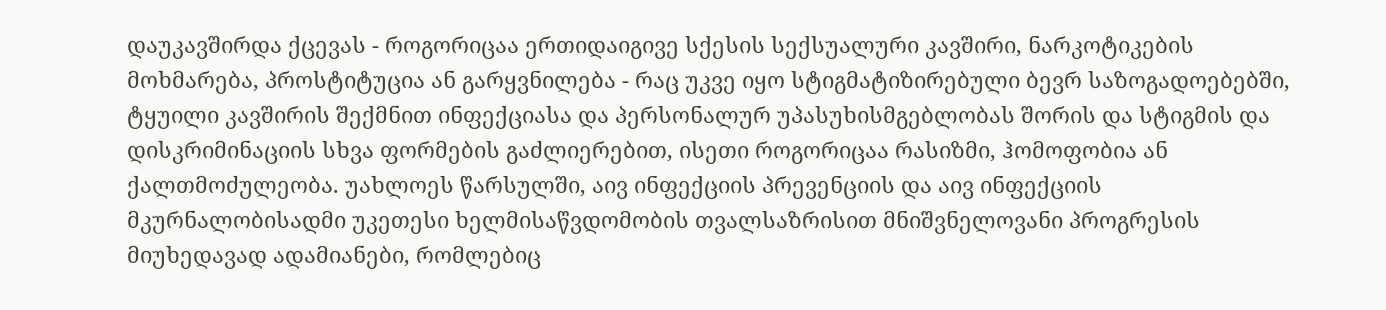დაუკავშირდა ქცევას - როგორიცაა ერთიდაიგივე სქესის სექსუალური კავშირი, ნარკოტიკების მოხმარება, პროსტიტუცია ან გარყვნილება - რაც უკვე იყო სტიგმატიზირებული ბევრ საზოგადოებებში, ტყუილი კავშირის შექმნით ინფექციასა და პერსონალურ უპასუხისმგებლობას შორის და სტიგმის და დისკრიმინაციის სხვა ფორმების გაძლიერებით, ისეთი როგორიცაა რასიზმი, ჰომოფობია ან ქალთმოძულეობა. უახლოეს წარსულში, აივ ინფექციის პრევენციის და აივ ინფექციის მკურნალობისადმი უკეთესი ხელმისაწვდომობის თვალსაზრისით მნიშვნელოვანი პროგრესის მიუხედავად ადამიანები, რომლებიც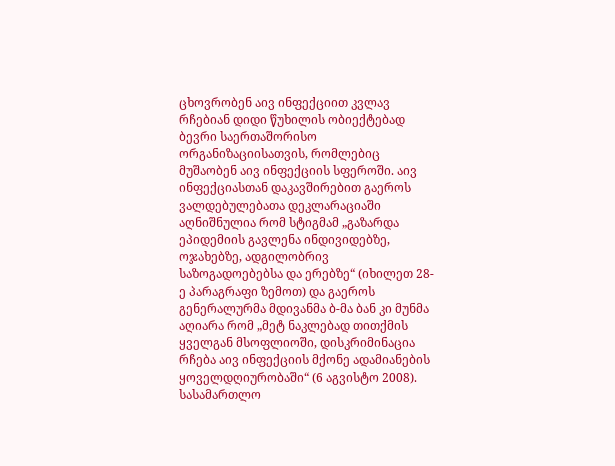ცხოვრობენ აივ ინფექციით კვლავ რჩებიან დიდი წუხილის ობიექტებად ბევრი საერთაშორისო ორგანიზაციისათვის, რომლებიც მუშაობენ აივ ინფექციის სფეროში. აივ ინფექციასთან დაკავშირებით გაეროს ვალდებულებათა დეკლარაციაში აღნიშნულია რომ სტიგმამ „გაზარდა ეპიდემიის გავლენა ინდივიდებზე, ოჯახებზე, ადგილობრივ საზოგადოებებსა და ერებზე“ (იხილეთ 28-ე პარაგრაფი ზემოთ) და გაეროს გენერალურმა მდივანმა ბ-მა ბან კი მუნმა აღიარა რომ „მეტ ნაკლებად თითქმის ყველგან მსოფლიოში, დისკრიმინაცია რჩება აივ ინფექციის მქონე ადამიანების ყოველდღიურობაში“ (6 აგვისტო 2008). სასამართლო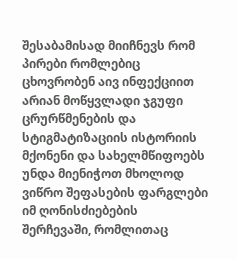შესაბამისად მიიჩნევს რომ პირები რომლებიც ცხოვრობენ აივ ინფექციით არიან მოწყვლადი ჯგუფი ცრურწმენების და სტიგმატიზაციის ისტორიის მქონენი და სახელმწიფოებს უნდა მიენიჭოთ მხოლოდ ვიწრო შეფასების ფარგლები იმ ღონისძიებების შერჩევაში, რომლითაც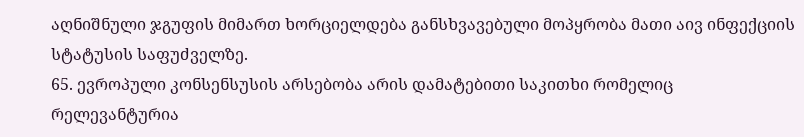აღნიშნული ჯგუფის მიმართ ხორციელდება განსხვავებული მოპყრობა მათი აივ ინფექციის სტატუსის საფუძველზე.
65. ევროპული კონსენსუსის არსებობა არის დამატებითი საკითხი რომელიც რელევანტურია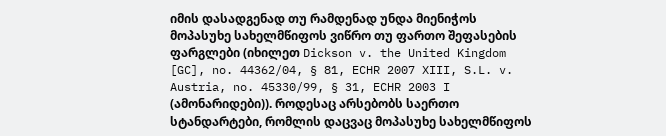იმის დასადგენად თუ რამდენად უნდა მიენიჭოს მოპასუხე სახელმწიფოს ვიწრო თუ ფართო შეფასების ფარგლები (იხილეთ Dickson v. the United Kingdom [GC], no. 44362/04, § 81, ECHR 2007 XIII, S.L. v. Austria, no. 45330/99, § 31, ECHR 2003 I (ამონარიდები)). როდესაც არსებობს საერთო სტანდარტები, რომლის დაცვაც მოპასუხე სახელმწიფოს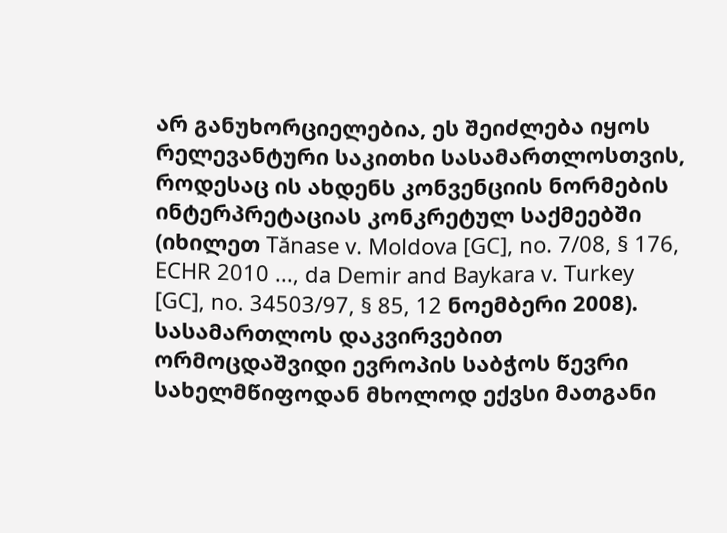არ განუხორციელებია, ეს შეიძლება იყოს რელევანტური საკითხი სასამართლოსთვის, როდესაც ის ახდენს კონვენციის ნორმების ინტერპრეტაციას კონკრეტულ საქმეებში (იხილეთ Tănase v. Moldova [GC], no. 7/08, § 176, ECHR 2010 ..., da Demir and Baykara v. Turkey [GC], no. 34503/97, § 85, 12 ნოემბერი 2008). სასამართლოს დაკვირვებით ორმოცდაშვიდი ევროპის საბჭოს წევრი სახელმწიფოდან მხოლოდ ექვსი მათგანი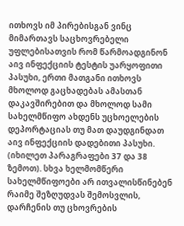ითხოვს იმ პირებისგან ვინც მიმართავს საცხოვრებელი უფლებისათვის რომ წარმოადგინონ აივ ინფექციის ტესტის უარყოფითი პასუხი, ერთი მათგანი ითხოვს მხოლოდ გაცხადებას ამასთან დაკავშირებით და მხოლოდ სამი სახელმწიფო ახდენს უცხოელების დეპორტაციას თუ მათ დაუდგინდათ აივ ინფექციის დადებითი პასუხი. (იხილეთ პარაგრაფები 37 და 38 ზემოთ). სხვა ხელმომწერი სახელმწიფოები არ ითვალისწინებენ რაიმე შეზღუდვას შემოსვლის, დარჩენის თუ ცხოვრების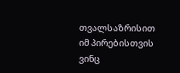თვალსაზრისით იმ პირებისთვის ვინც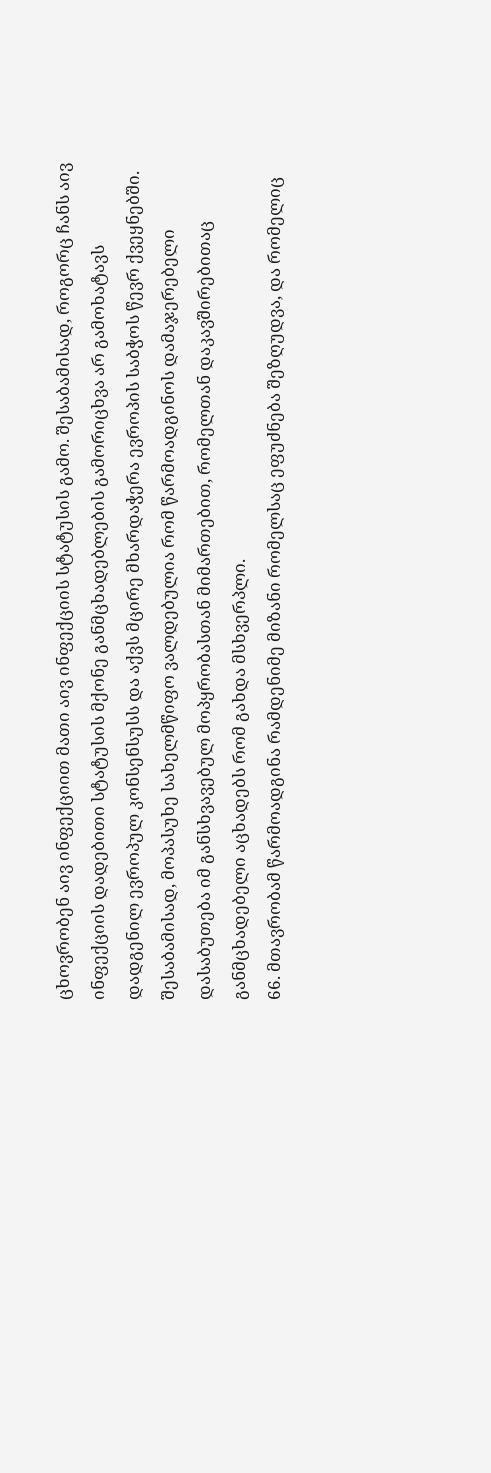ცხოვრობენ აივ ინფექციით მათი აივ ინფექციის სტატუსის გამო. შესაბამისად, როგორც ჩანს აივ ინფექციის დადებითი სტატუსის მქონე განმცხადებლების გამორიცხვა არ გამოხატავს დადგენილ ევროპულ კონსენსუსს და აქვს მცირე მხარდაჭერა ევროპის საბჭოს წევრ ქვეყნებში. შესაბამისად, მოპასუხე სახელმწიფო ვალდებულია რომ წარმოადგინოს დამაჯერებელი დასაბუთება იმ განსხვავებულ მოპყრობასთან მიმართებით, რომელთან დაკავშირებითაც განმცხადებელი აცხადებს რომ გახდა მსხვერპლი.
66. მთავრობამ წარმოადგინა რამდენიმე მიზანი რომელსაც ეფუძნება შეზღუდვა, და რომელიც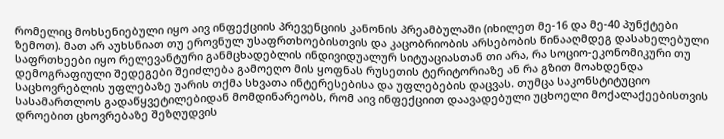რომელიც მოხსენიებული იყო აივ ინფექციის პრევენციის კანონის პრეამბულაში (იხილეთ მე-16 და მე-40 პუნქტები ზემოთ). მათ არ აუხსნიათ თუ ეროვნულ უსაფრთხოებისთვის და კაცობრიობის არსებობის წინააღმდეგ დასახელებული საფრთხეები იყო რელევანტური განმცხადებლის ინდივიდუალურ სიტუაციასთან თი არა, რა სოციო-ეკონომიკური თუ დემოგრაფიული შედეგები შეიძლება გამოეღო მის ყოფნას რუსეთის ტერიტორიაზე ან რა გზით მოახდენდა საცხოვრებლის უფლებაზე უარის თქმა სხვათა ინტერესებისა და უფლებების დაცვას. თუმცა საკონსტიტუციო სასამართლოს გადაწყვეტილებიდან მომდინარეობს, რომ აივ ინფექციით დაავადებული უცხოელი მოქალაქეებისთვის დროებით ცხოვრებაზე შეზღუდვის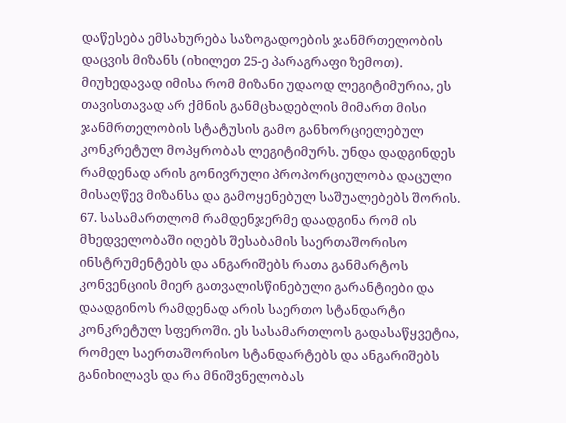დაწესება ემსახურება საზოგადოების ჯანმრთელობის დაცვის მიზანს (იხილეთ 25-ე პარაგრაფი ზემოთ). მიუხედავად იმისა რომ მიზანი უდაოდ ლეგიტიმურია, ეს თავისთავად არ ქმნის განმცხადებლის მიმართ მისი ჯანმრთელობის სტატუსის გამო განხორციელებულ კონკრეტულ მოპყრობას ლეგიტიმურს. უნდა დადგინდეს რამდენად არის გონივრული პროპორციულობა დაცული მისაღწევ მიზანსა და გამოყენებულ საშუალებებს შორის.
67. სასამართლომ რამდენჯერმე დაადგინა რომ ის მხედველობაში იღებს შესაბამის საერთაშორისო ინსტრუმენტებს და ანგარიშებს რათა განმარტოს კონვენციის მიერ გათვალისწინებული გარანტიები და დაადგინოს რამდენად არის საერთო სტანდარტი კონკრეტულ სფეროში. ეს სასამართლოს გადასაწყვეტია, რომელ საერთაშორისო სტანდარტებს და ანგარიშებს განიხილავს და რა მნიშვნელობას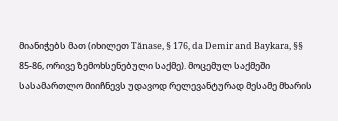მიანიჭებს მათ (იხილეთ Tănase, § 176, da Demir and Baykara, §§ 85-86, ორივე ზემოხსენებული საქმე). მოცემულ საქმეში სასამართლო მიიჩნევს უდავოდ რელევანტურად მესამე მხარის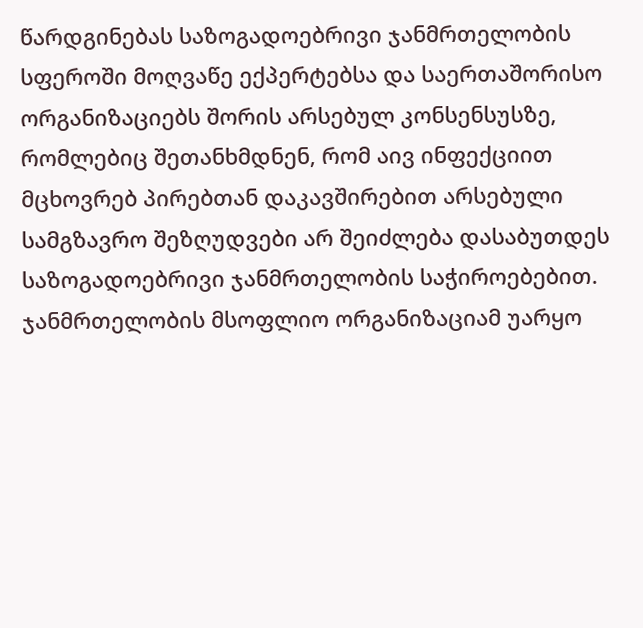წარდგინებას საზოგადოებრივი ჯანმრთელობის სფეროში მოღვაწე ექპერტებსა და საერთაშორისო ორგანიზაციებს შორის არსებულ კონსენსუსზე, რომლებიც შეთანხმდნენ, რომ აივ ინფექციით მცხოვრებ პირებთან დაკავშირებით არსებული სამგზავრო შეზღუდვები არ შეიძლება დასაბუთდეს საზოგადოებრივი ჯანმრთელობის საჭიროებებით. ჯანმრთელობის მსოფლიო ორგანიზაციამ უარყო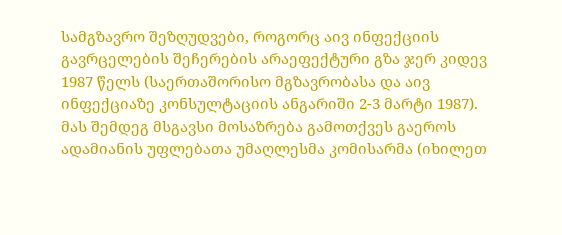სამგზავრო შეზღუდვები, როგორც აივ ინფექციის გავრცელების შეჩერების არაეფექტური გზა ჯერ კიდევ 1987 წელს (საერთაშორისო მგზავრობასა და აივ ინფექციაზე კონსულტაციის ანგარიში 2-3 მარტი 1987). მას შემდეგ მსგავსი მოსაზრება გამოთქვეს გაეროს ადამიანის უფლებათა უმაღლესმა კომისარმა (იხილეთ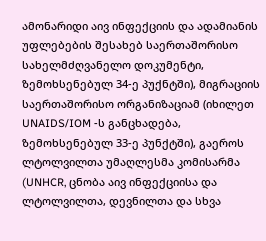ამონარიდი აივ ინფექციის და ადამიანის უფლებების შესახებ საერთაშორისო სახელმძღვანელო დოკუმენტი, ზემოხსენებულ 34-ე პუქნტში), მიგრაციის საერთაშორისო ორგანიზაციამ (იხილეთ UNAIDS/IOM -ს განცხადება, ზემოხსენებულ 33-ე პუნქტში), გაეროს ლტოლვილთა უმაღლესმა კომისარმა (UNHCR, ცნობა აივ ინფექციისა და ლტოლვილთა, დევნილთა და სხვა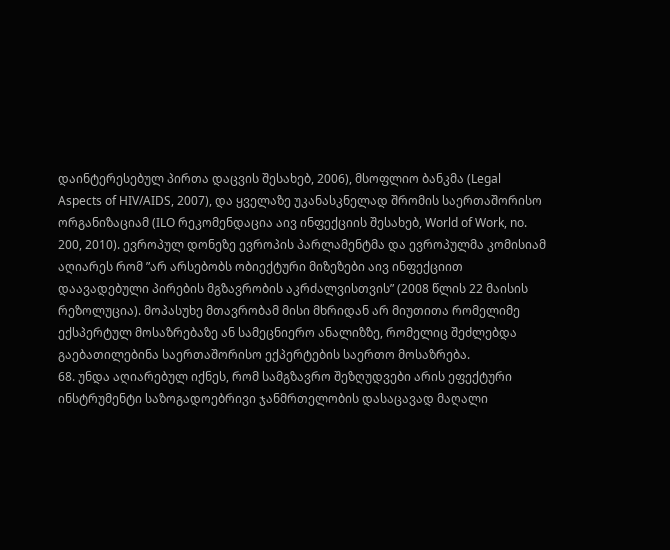დაინტერესებულ პირთა დაცვის შესახებ, 2006), მსოფლიო ბანკმა (Legal Aspects of HIV/AIDS, 2007), და ყველაზე უკანასკნელად შრომის საერთაშორისო ორგანიზაციამ (ILO რეკომენდაცია აივ ინფექციის შესახებ, World of Work, no. 200, 2010). ევროპულ დონეზე ევროპის პარლამენტმა და ევროპულმა კომისიამ აღიარეს რომ ”არ არსებობს ობიექტური მიზეზები აივ ინფექციით დაავადებული პირების მგზავრობის აკრძალვისთვის” (2008 წლის 22 მაისის რეზოლუცია). მოპასუხე მთავრობამ მისი მხრიდან არ მიუთითა რომელიმე ექსპერტულ მოსაზრებაზე ან სამეცნიერო ანალიზზე, რომელიც შეძლებდა გაებათილებინა საერთაშორისო ექპერტების საერთო მოსაზრება.
68. უნდა აღიარებულ იქნეს, რომ სამგზავრო შეზღუდვები არის ეფექტური ინსტრუმენტი საზოგადოებრივი ჯანმრთელობის დასაცავად მაღალი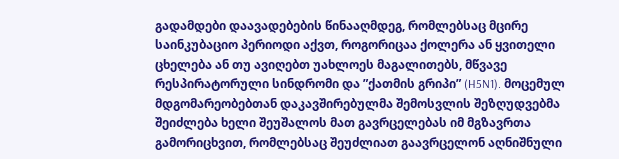გადამდები დაავადებების წინააღმდეგ, რომლებსაც მცირე საინკუბაციო პერიოდი აქვთ, როგორიცაა ქოლერა ან ყვითელი ცხელება ან თუ ავიღებთ უახლოეს მაგალითებს, მწვავე რესპირატორული სინდრომი და ”ქათმის გრიპი” (H5N1). მოცემულ მდგომარეობებთან დაკავშირებულმა შემოსვლის შეზღუდვებმა შეიძლება ხელი შეუშალოს მათ გავრცელებას იმ მგზავრთა გამორიცხვით, რომლებსაც შეუძლიათ გაავრცელონ აღნიშნული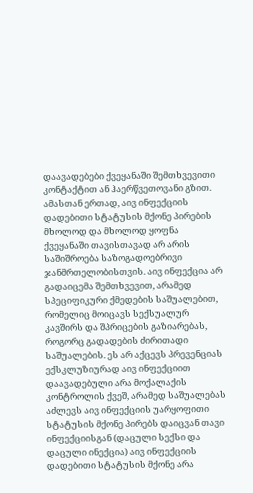დაავადებები ქვეყანაში შემთხვევითი კონტაქტით ან ჰაერწვეთოვანი გზით. ამასთან ერთად, აივ ინფექციის დადებითი სტატუსის მქონე პირების მხოლოდ და მხოლოდ ყოფნა ქვეყანაში თავისთავად არ არის საშიშროება საზოგადოებრივი ჯანმრთელობისთვის. აივ ინფექცია არ გადაიცემა შემთხვევით, არამედ სპეციფიკური ქმედების საშუალებით, რომელიც მოიცავს სექსუალურ კავშირს და შპრიცების გაზიარებას, როგორც გადადების ძირითადი საშუალების. ეს არ აქცევს პრევენციას ექსკლუზიურად აივ ინფექციით დაავადებული არა მოქალაქის კონტროლის ქვეშ, არამედ საშუალებას აძლევს აივ ინფექციის უარყოფითი სტატუსის მქონე პირებს დაიცვან თავი ინფექციისგან (დაცული სექსი და დაცული ინექცია) აივ ინფექციის დადებითი სტატუსის მქონე არა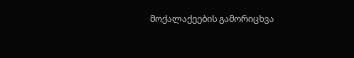მოქალაქეების გამორიცხვა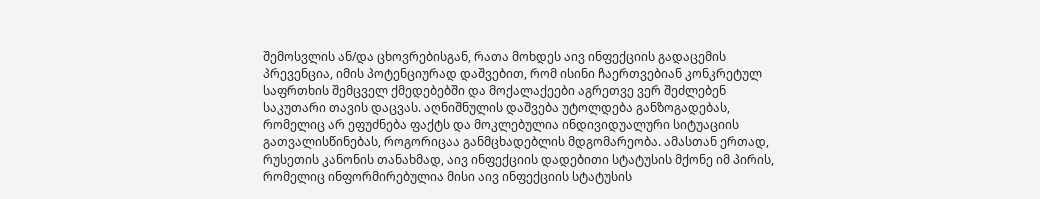შემოსვლის ან/და ცხოვრებისგან, რათა მოხდეს აივ ინფექციის გადაცემის პრევენცია, იმის პოტენციურად დაშვებით, რომ ისინი ჩაერთვებიან კონკრეტულ საფრთხის შემცველ ქმედებებში და მოქალაქეები აგრეთვე ვერ შეძლებენ საკუთარი თავის დაცვას. აღნიშნულის დაშვება უტოლდება განზოგადებას, რომელიც არ ეფუძნება ფაქტს და მოკლებულია ინდივიდუალური სიტუაციის გათვალისწინებას, როგორიცაა განმცხადებლის მდგომარეობა. ამასთან ერთად, რუსეთის კანონის თანახმად, აივ ინფექციის დადებითი სტატუსის მქონე იმ პირის, რომელიც ინფორმირებულია მისი აივ ინფექციის სტატუსის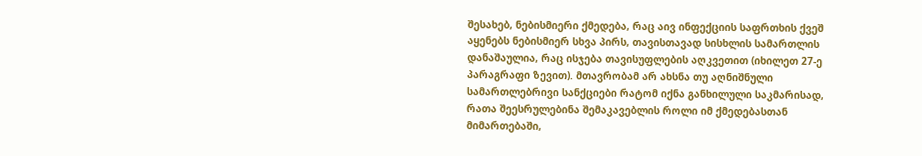შესახებ, ნებისმიერი ქმედება, რაც აივ ინფექციის საფრთხის ქვეშ აყენებს ნებისმიერ სხვა პირს, თავისთავად სისხლის სამართლის დანაშაულია, რაც ისჯება თავისუფლების აღკვეთით (იხილეთ 27-ე პარაგრაფი ზევით). მთავრობამ არ ახსნა თუ აღნიშნული სამართლებრივი სანქციები რატომ იქნა განხილული საკმარისად, რათა შეესრულებინა შემაკავებლის როლი იმ ქმედებასთან მიმართებაში,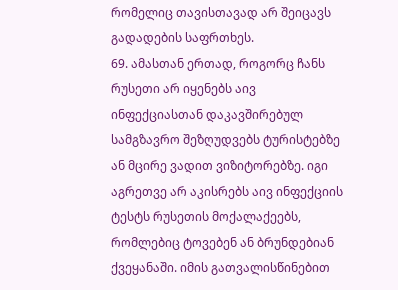რომელიც თავისთავად არ შეიცავს გადადების საფრთხეს.
69. ამასთან ერთად, როგორც ჩანს რუსეთი არ იყენებს აივ ინფექციასთან დაკავშირებულ სამგზავრო შეზღუდვებს ტურისტებზე ან მცირე ვადით ვიზიტორებზე. იგი აგრეთვე არ აკისრებს აივ ინფექციის ტესტს რუსეთის მოქალაქეებს, რომლებიც ტოვებენ ან ბრუნდებიან ქვეყანაში. იმის გათვალისწინებით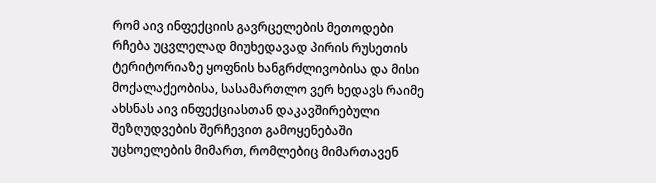რომ აივ ინფექციის გავრცელების მეთოდები რჩება უცვლელად მიუხედავად პირის რუსეთის ტერიტორიაზე ყოფნის ხანგრძლივობისა და მისი მოქალაქეობისა, სასამართლო ვერ ხედავს რაიმე ახსნას აივ ინფექციასთან დაკავშირებული შეზღუდვების შერჩევით გამოყენებაში უცხოელების მიმართ, რომლებიც მიმართავენ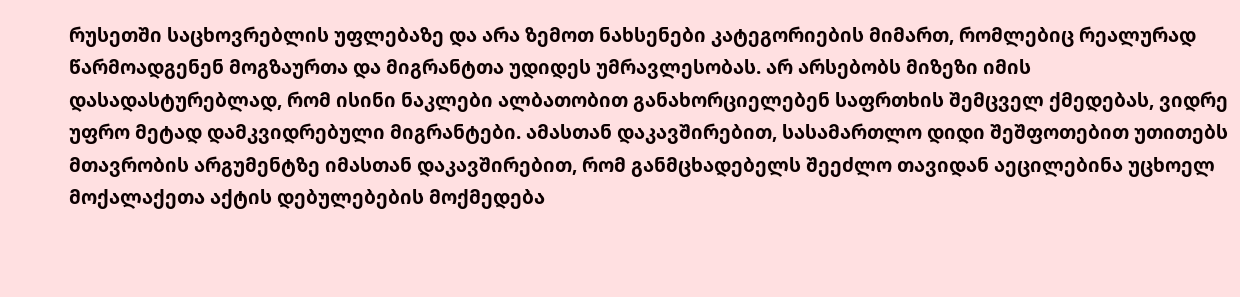რუსეთში საცხოვრებლის უფლებაზე და არა ზემოთ ნახსენები კატეგორიების მიმართ, რომლებიც რეალურად წარმოადგენენ მოგზაურთა და მიგრანტთა უდიდეს უმრავლესობას. არ არსებობს მიზეზი იმის დასადასტურებლად, რომ ისინი ნაკლები ალბათობით განახორციელებენ საფრთხის შემცველ ქმედებას, ვიდრე უფრო მეტად დამკვიდრებული მიგრანტები. ამასთან დაკავშირებით, სასამართლო დიდი შეშფოთებით უთითებს მთავრობის არგუმენტზე იმასთან დაკავშირებით, რომ განმცხადებელს შეეძლო თავიდან აეცილებინა უცხოელ მოქალაქეთა აქტის დებულებების მოქმედება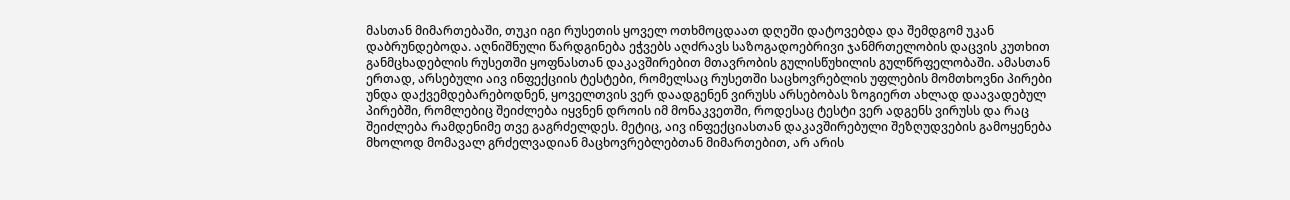მასთან მიმართებაში, თუკი იგი რუსეთის ყოველ ოთხმოცდაათ დღეში დატოვებდა და შემდგომ უკან დაბრუნდებოდა. აღნიშნული წარდგინება ეჭვებს აღძრავს საზოგადოებრივი ჯანმრთელობის დაცვის კუთხით განმცხადებლის რუსეთში ყოფნასთან დაკავშირებით მთავრობის გულისწუხილის გულწრფელობაში. ამასთან ერთად, არსებული აივ ინფექციის ტესტები, რომელსაც რუსეთში საცხოვრებლის უფლების მომთხოვნი პირები უნდა დაქვემდებარებოდნენ, ყოველთვის ვერ დაადგენენ ვირუსს არსებობას ზოგიერთ ახლად დაავადებულ პირებში, რომლებიც შეიძლება იყვნენ დროის იმ მონაკვეთში, როდესაც ტესტი ვერ ადგენს ვირუსს და რაც შეიძლება რამდენიმე თვე გაგრძელდეს. მეტიც, აივ ინფექციასთან დაკავშირებული შეზღუდვების გამოყენება მხოლოდ მომავალ გრძელვადიან მაცხოვრებლებთან მიმართებით, არ არის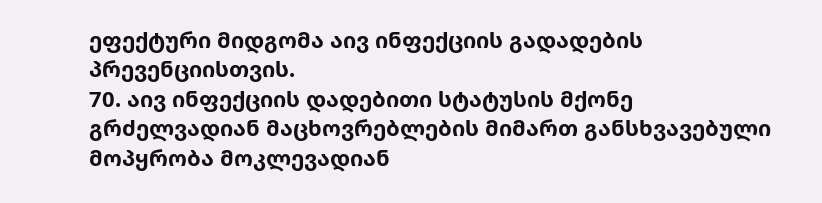ეფექტური მიდგომა აივ ინფექციის გადადების პრევენციისთვის.
70. აივ ინფექციის დადებითი სტატუსის მქონე გრძელვადიან მაცხოვრებლების მიმართ განსხვავებული მოპყრობა მოკლევადიან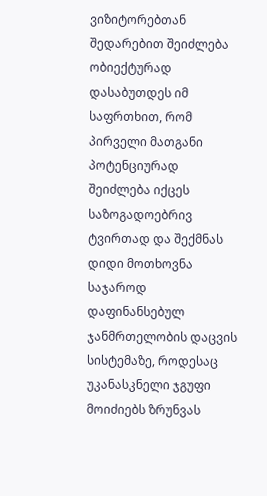ვიზიტორებთან შედარებით შეიძლება ობიექტურად დასაბუთდეს იმ საფრთხით, რომ პირველი მათგანი პოტენციურად შეიძლება იქცეს საზოგადოებრივ ტვირთად და შექმნას დიდი მოთხოვნა საჯაროდ დაფინანსებულ ჯანმრთელობის დაცვის სისტემაზე, როდესაც უკანასკნელი ჯგუფი მოიძიებს ზრუნვას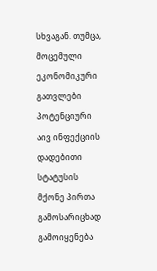სხვაგან. თუმცა, მოცემული ეკონომიკური გათვლები პოტენციური აივ ინფექციის დადებითი სტატუსის მქონე პირთა გამოსარიცხად გამოიყენება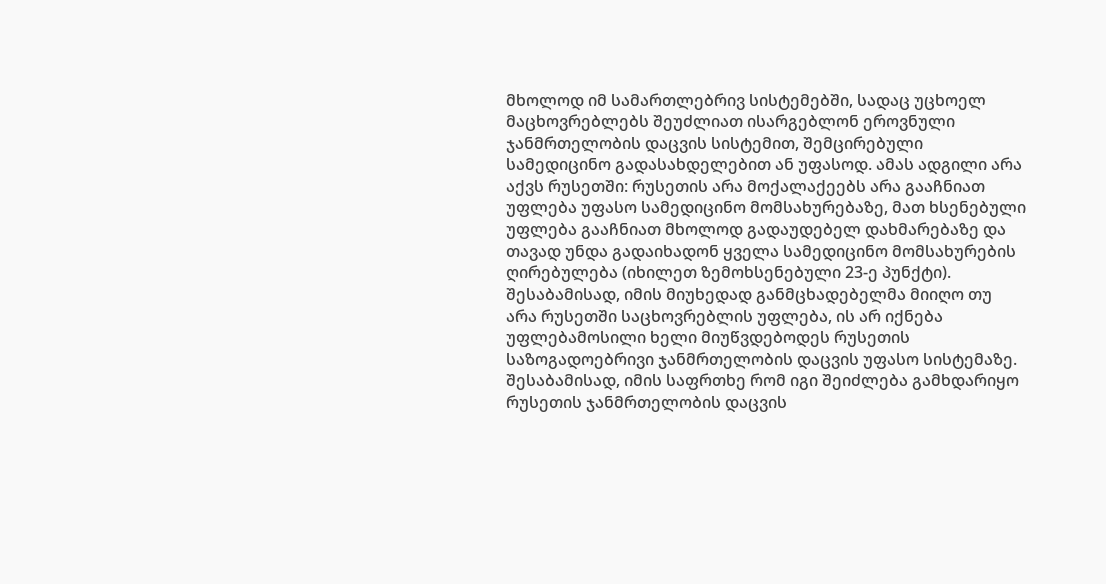მხოლოდ იმ სამართლებრივ სისტემებში, სადაც უცხოელ მაცხოვრებლებს შეუძლიათ ისარგებლონ ეროვნული ჯანმრთელობის დაცვის სისტემით, შემცირებული სამედიცინო გადასახდელებით ან უფასოდ. ამას ადგილი არა აქვს რუსეთში: რუსეთის არა მოქალაქეებს არა გააჩნიათ უფლება უფასო სამედიცინო მომსახურებაზე, მათ ხსენებული უფლება გააჩნიათ მხოლოდ გადაუდებელ დახმარებაზე და თავად უნდა გადაიხადონ ყველა სამედიცინო მომსახურების ღირებულება (იხილეთ ზემოხსენებული 23-ე პუნქტი). შესაბამისად, იმის მიუხედად განმცხადებელმა მიიღო თუ არა რუსეთში საცხოვრებლის უფლება, ის არ იქნება უფლებამოსილი ხელი მიუწვდებოდეს რუსეთის საზოგადოებრივი ჯანმრთელობის დაცვის უფასო სისტემაზე. შესაბამისად, იმის საფრთხე რომ იგი შეიძლება გამხდარიყო რუსეთის ჯანმრთელობის დაცვის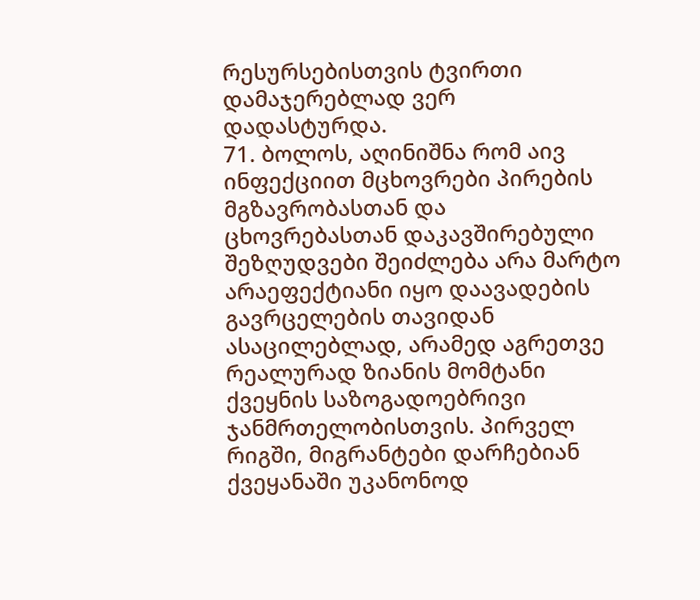რესურსებისთვის ტვირთი დამაჯერებლად ვერ დადასტურდა.
71. ბოლოს, აღინიშნა რომ აივ ინფექციით მცხოვრები პირების მგზავრობასთან და ცხოვრებასთან დაკავშირებული შეზღუდვები შეიძლება არა მარტო არაეფექტიანი იყო დაავადების გავრცელების თავიდან ასაცილებლად, არამედ აგრეთვე რეალურად ზიანის მომტანი ქვეყნის საზოგადოებრივი ჯანმრთელობისთვის. პირველ რიგში, მიგრანტები დარჩებიან ქვეყანაში უკანონოდ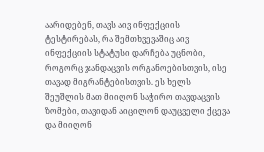აარიდებენ, თავს აივ ინფექციის ტესტირებას, რა შემთხვევაშიც აივ ინფექციის სტატუსი დარჩება უცნობი, როგორც ჯანდაცვის ორგანოებისთვის, ისე თავად მიგრანტებისთვის. ეს ხელს შეუშლის მათ მიიღონ საჭირო თავდაცვის ზომები, თავიდან აიცილონ დაუცველი ქცევა და მიიღონ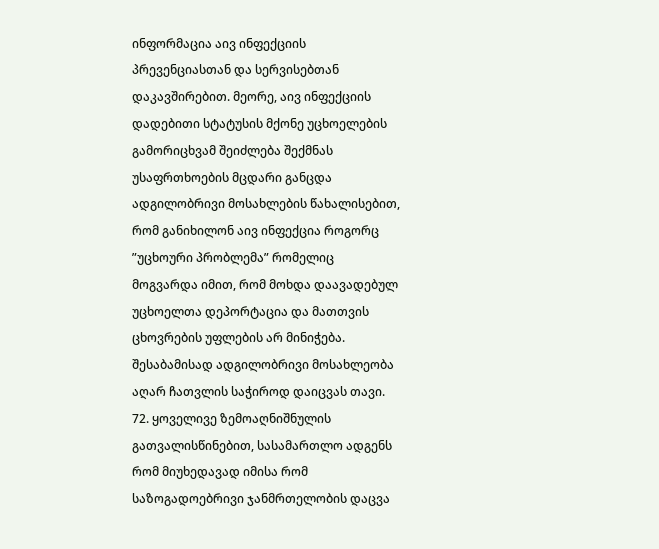ინფორმაცია აივ ინფექციის პრევენციასთან და სერვისებთან დაკავშირებით. მეორე, აივ ინფექციის დადებითი სტატუსის მქონე უცხოელების გამორიცხვამ შეიძლება შექმნას უსაფრთხოების მცდარი განცდა ადგილობრივი მოსახლების წახალისებით, რომ განიხილონ აივ ინფექცია როგორც ”უცხოური პრობლემა” რომელიც მოგვარდა იმით, რომ მოხდა დაავადებულ უცხოელთა დეპორტაცია და მათთვის ცხოვრების უფლების არ მინიჭება. შესაბამისად ადგილობრივი მოსახლეობა აღარ ჩათვლის საჭიროდ დაიცვას თავი.
72. ყოველივე ზემოაღნიშნულის გათვალისწინებით, სასამართლო ადგენს რომ მიუხედავად იმისა რომ საზოგადოებრივი ჯანმრთელობის დაცვა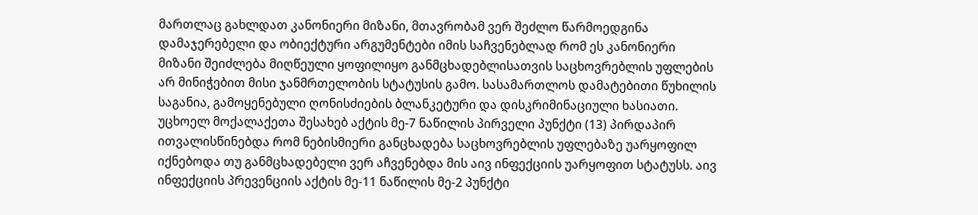მართლაც გახლდათ კანონიერი მიზანი, მთავრობამ ვერ შეძლო წარმოედგინა დამაჯერებელი და ობიექტური არგუმენტები იმის საჩვენებლად რომ ეს კანონიერი მიზანი შეიძლება მიღწეული ყოფილიყო განმცხადებლისათვის საცხოვრებლის უფლების არ მინიჭებით მისი ჯანმრთელობის სტატუსის გამო. სასამართლოს დამატებითი წუხილის საგანია, გამოყენებული ღონისძიების ბლანკეტური და დისკრიმინაციული ხასიათი. უცხოელ მოქალაქეთა შესახებ აქტის მე-7 ნაწილის პირველი პუნქტი (13) პირდაპირ ითვალისწინებდა რომ ნებისმიერი განცხადება საცხოვრებლის უფლებაზე უარყოფილ იქნებოდა თუ განმცხადებელი ვერ აჩვენებდა მის აივ ინფექციის უარყოფით სტატუსს. აივ ინფექციის პრევენციის აქტის მე-11 ნაწილის მე-2 პუნქტი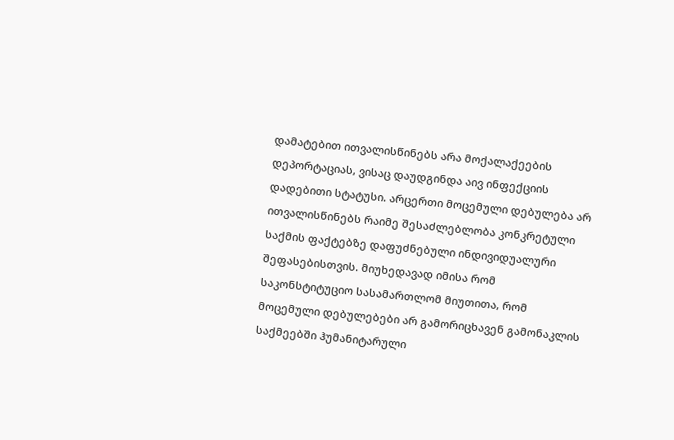დამატებით ითვალისწინებს არა მოქალაქეების დეპორტაციას, ვისაც დაუდგინდა აივ ინფექციის დადებითი სტატუსი. არცერთი მოცემული დებულება არ ითვალისწინებს რაიმე შესაძლებლობა კონკრეტული საქმის ფაქტებზე დაფუძნებული ინდივიდუალური შეფასებისთვის. მიუხედავად იმისა რომ საკონსტიტუციო სასამართლომ მიუთითა, რომ მოცემული დებულებები არ გამორიცხავენ გამონაკლის საქმეებში ჰუმანიტარული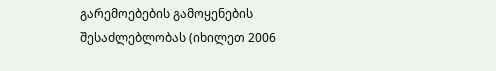გარემოებების გამოყენების შესაძლებლობას (იხილეთ 2006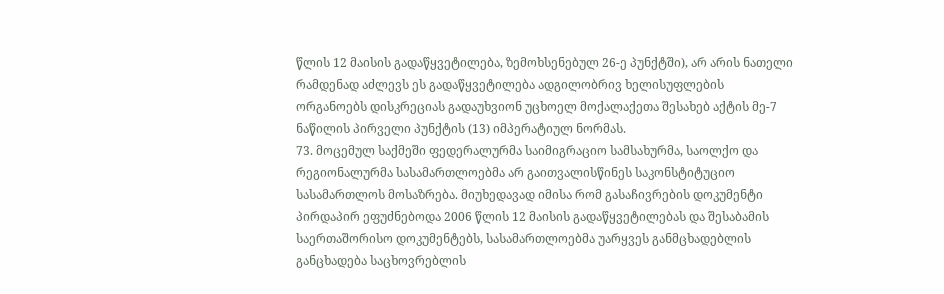წლის 12 მაისის გადაწყვეტილება, ზემოხსენებულ 26-ე პუნქტში), არ არის ნათელი რამდენად აძლევს ეს გადაწყვეტილება ადგილობრივ ხელისუფლების ორგანოებს დისკრეციას გადაუხვიონ უცხოელ მოქალაქეთა შესახებ აქტის მე-7 ნაწილის პირველი პუნქტის (13) იმპერატიულ ნორმას.
73. მოცემულ საქმეში ფედერალურმა საიმიგრაციო სამსახურმა, საოლქო და რეგიონალურმა სასამართლოებმა არ გაითვალისწინეს საკონსტიტუციო სასამართლოს მოსაზრება. მიუხედავად იმისა რომ გასაჩივრების დოკუმენტი პირდაპირ ეფუძნებოდა 2006 წლის 12 მაისის გადაწყვეტილებას და შესაბამის საერთაშორისო დოკუმენტებს, სასამართლოებმა უარყვეს განმცხადებლის განცხადება საცხოვრებლის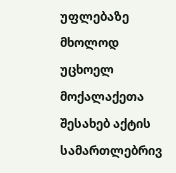უფლებაზე მხოლოდ უცხოელ მოქალაქეთა შესახებ აქტის სამართლებრივ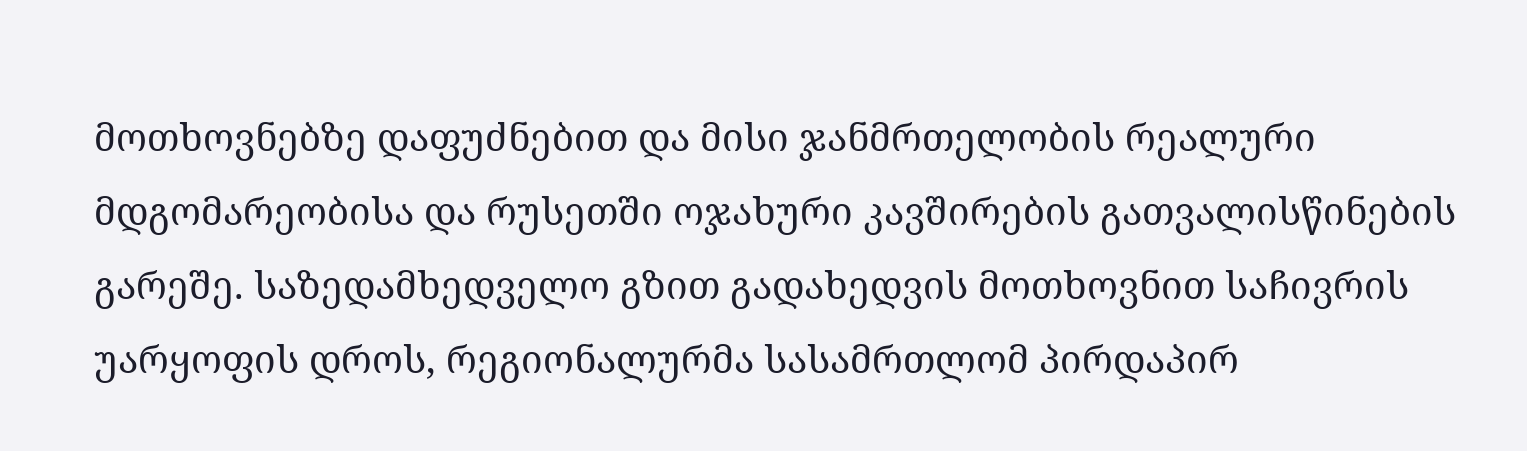მოთხოვნებზე დაფუძნებით და მისი ჯანმრთელობის რეალური მდგომარეობისა და რუსეთში ოჯახური კავშირების გათვალისწინების გარეშე. საზედამხედველო გზით გადახედვის მოთხოვნით საჩივრის უარყოფის დროს, რეგიონალურმა სასამრთლომ პირდაპირ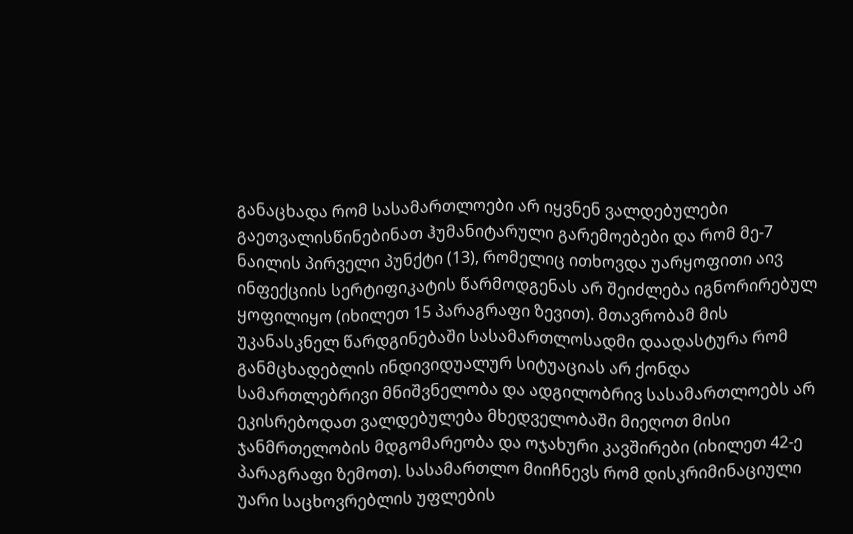განაცხადა რომ სასამართლოები არ იყვნენ ვალდებულები გაეთვალისწინებინათ ჰუმანიტარული გარემოებები და რომ მე-7 ნაილის პირველი პუნქტი (13), რომელიც ითხოვდა უარყოფითი აივ ინფექციის სერტიფიკატის წარმოდგენას არ შეიძლება იგნორირებულ ყოფილიყო (იხილეთ 15 პარაგრაფი ზევით). მთავრობამ მის უკანასკნელ წარდგინებაში სასამართლოსადმი დაადასტურა რომ განმცხადებლის ინდივიდუალურ სიტუაციას არ ქონდა სამართლებრივი მნიშვნელობა და ადგილობრივ სასამართლოებს არ ეკისრებოდათ ვალდებულება მხედველობაში მიეღოთ მისი ჯანმრთელობის მდგომარეობა და ოჯახური კავშირები (იხილეთ 42-ე პარაგრაფი ზემოთ). სასამართლო მიიჩნევს რომ დისკრიმინაციული უარი საცხოვრებლის უფლების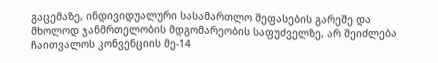გაცემაზე, ინდივიდუალური სასამართლო შეფასების გარეშე და მხოლოდ ჯანმრთელობის მდგომარეობის საფუძველზე, არ შეიძლება ჩაითვალოს კონვენციის მე-14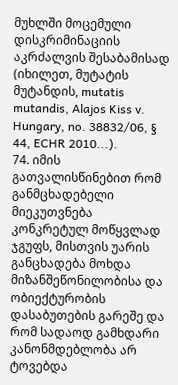მუხლში მოცემული დისკრიმინაციის აკრძალვის შესაბამისად (იხილეთ, მუტატის მუტანდის, mutatis mutandis, Alajos Kiss v. Hungary, no. 38832/06, § 44, ECHR 2010...).
74. იმის გათვალისწინებით რომ განმცხადებელი მიეკუთვნება კონკრეტულ მოწყვლად ჯგუფს, მისთვის უარის განცხადება მოხდა მიზანშეწონილობისა და ობიექტურობის დასაბუთების გარეშე და რომ სადაოდ გამხდარი კანონმდებლობა არ ტოვებდა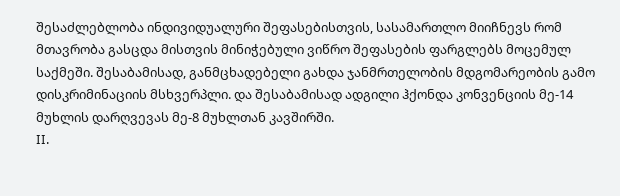შესაძლებლობა ინდივიდუალური შეფასებისთვის, სასამართლო მიიჩნევს რომ მთავრობა გასცდა მისთვის მინიჭებული ვიწრო შეფასების ფარგლებს მოცემულ საქმეში. შესაბამისად, განმცხადებელი გახდა ჯანმრთელობის მდგომარეობის გამო დისკრიმინაციის მსხვერპლი. და შესაბამისად ადგილი ჰქონდა კონვენციის მე-14 მუხლის დარღვევას მე-8 მუხლთან კავშირში.
II.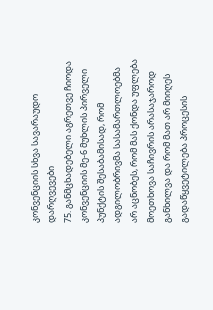კონვენციის სხვა სავარაუდო დარღვევები
75. განმცხადებელი აგრეთვე ჩიოდა კონვენციის მე-6 მუხლის პირველი პუნქტის შესაბამისად, რომ ადგილობრივმა სასამართლოებმა არ აცნობეს, რომ მას ქონდა უფლება მოეთხოვა საჩივრის არასაჯაროდ განხილვა და რომ მათ არ მიიღეს გადაწყვეტილება პროცესის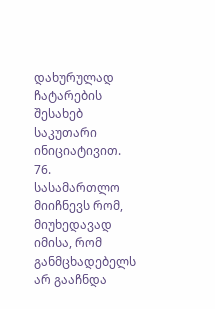დახურულად ჩატარების შესახებ საკუთარი ინიციატივით.
76. სასამართლო მიიჩნევს რომ, მიუხედავად იმისა, რომ განმცხადებელს არ გააჩნდა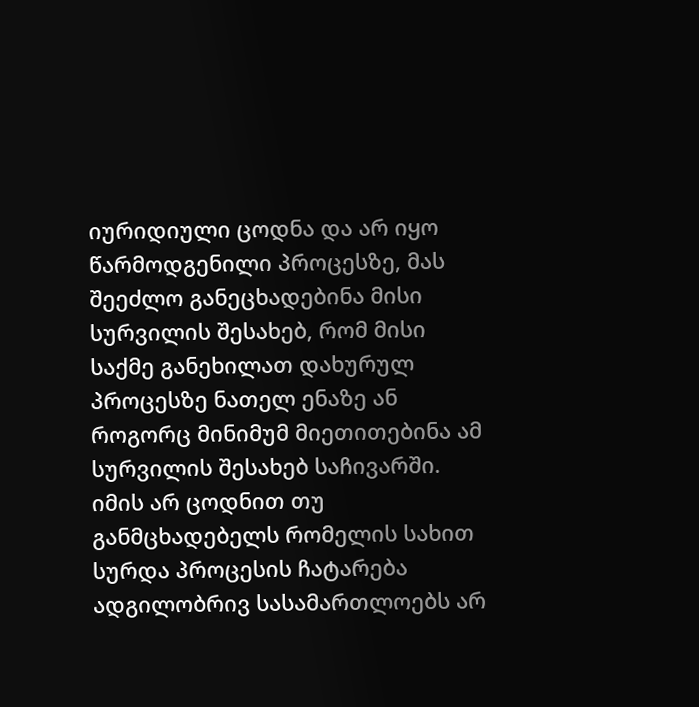იურიდიული ცოდნა და არ იყო წარმოდგენილი პროცესზე, მას შეეძლო განეცხადებინა მისი სურვილის შესახებ, რომ მისი საქმე განეხილათ დახურულ პროცესზე ნათელ ენაზე ან როგორც მინიმუმ მიეთითებინა ამ სურვილის შესახებ საჩივარში. იმის არ ცოდნით თუ განმცხადებელს რომელის სახით სურდა პროცესის ჩატარება ადგილობრივ სასამართლოებს არ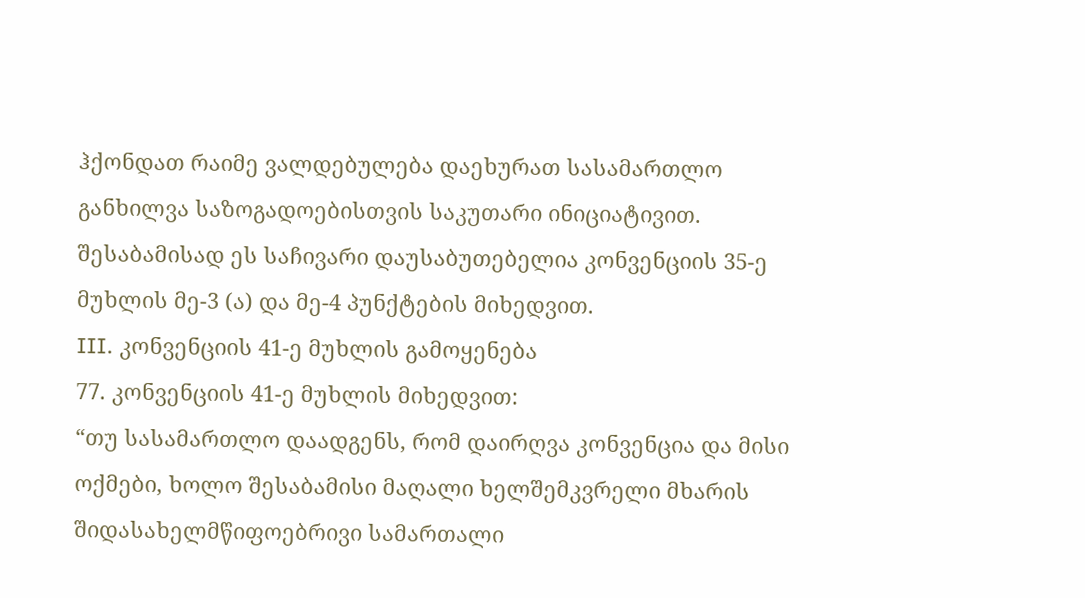ჰქონდათ რაიმე ვალდებულება დაეხურათ სასამართლო განხილვა საზოგადოებისთვის საკუთარი ინიციატივით. შესაბამისად ეს საჩივარი დაუსაბუთებელია კონვენციის 35-ე მუხლის მე-3 (ა) და მე-4 პუნქტების მიხედვით.
III. კონვენციის 41-ე მუხლის გამოყენება
77. კონვენციის 41-ე მუხლის მიხედვით:
“თუ სასამართლო დაადგენს, რომ დაირღვა კონვენცია და მისი ოქმები, ხოლო შესაბამისი მაღალი ხელშემკვრელი მხარის შიდასახელმწიფოებრივი სამართალი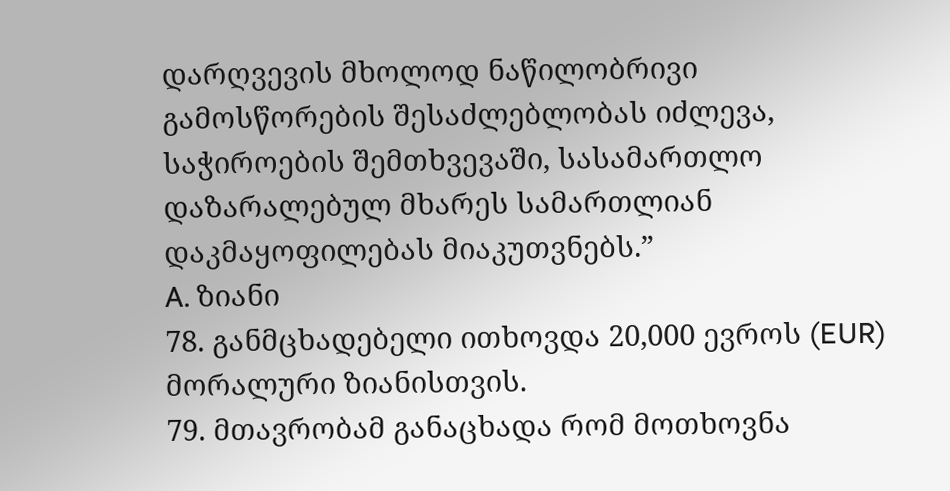დარღვევის მხოლოდ ნაწილობრივი გამოსწორების შესაძლებლობას იძლევა, საჭიროების შემთხვევაში, სასამართლო დაზარალებულ მხარეს სამართლიან დაკმაყოფილებას მიაკუთვნებს.”
A. ზიანი
78. განმცხადებელი ითხოვდა 20,000 ევროს (EUR) მორალური ზიანისთვის.
79. მთავრობამ განაცხადა რომ მოთხოვნა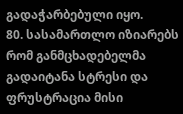გადაჭარბებული იყო.
80. სასამართლო იზიარებს რომ განმცხადებელმა გადაიტანა სტრესი და ფრუსტრაცია მისი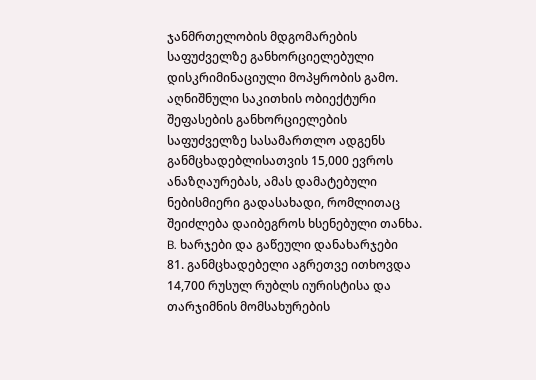ჯანმრთელობის მდგომარების საფუძველზე განხორციელებული დისკრიმინაციული მოპყრობის გამო. აღნიშნული საკითხის ობიექტური შეფასების განხორციელების საფუძველზე სასამართლო ადგენს განმცხადებლისათვის 15,000 ევროს ანაზღაურებას, ამას დამატებული ნებისმიერი გადასახადი, რომლითაც შეიძლება დაიბეგროს ხსენებული თანხა.
B. ხარჯები და გაწეული დანახარჯები
81. განმცხადებელი აგრეთვე ითხოვდა 14,700 რუსულ რუბლს იურისტისა და თარჯიმნის მომსახურების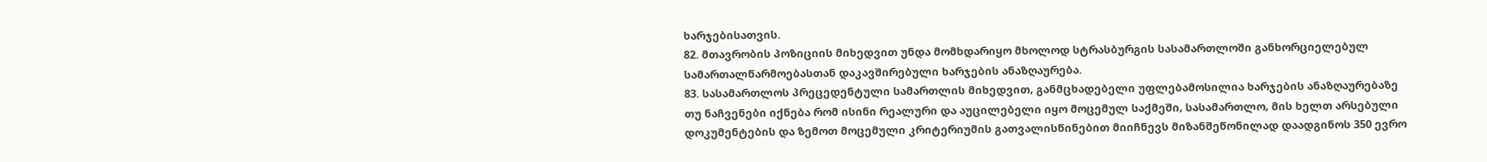ხარჯებისათვის.
82. მთავრობის პოზიციის მიხედვით უნდა მომხდარიყო მხოლოდ სტრასბურგის სასამართლოში განხორციელებულ სამართალწარმოებასთან დაკავშირებული ხარჯების ანაზღაურება.
83. სასამართლოს პრეცედენტული სამართლის მიხედვით, განმცხადებელი უფლებამოსილია ხარჯების ანაზღაურებაზე თუ ნაჩვენები იქნება რომ ისინი რეალური და აუცილებელი იყო მოცემულ საქმეში, სასამართლო, მის ხელთ არსებული დოკუმენტების და ზემოთ მოცემული კრიტერიუმის გათვალისწინებით მიიჩნევს მიზანშეწონილად დაადგინოს 350 ევრო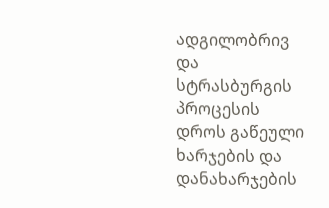ადგილობრივ და სტრასბურგის პროცესის დროს გაწეული ხარჯების და დანახარჯების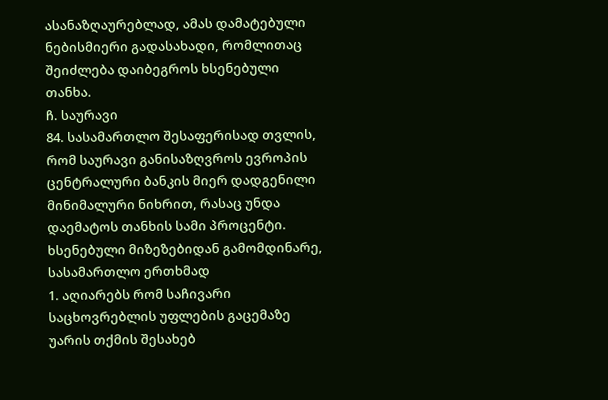ასანაზღაურებლად, ამას დამატებული ნებისმიერი გადასახადი, რომლითაც შეიძლება დაიბეგროს ხსენებული თანხა.
ჩ. საურავი
84. სასამართლო შესაფერისად თვლის, რომ საურავი განისაზღვროს ევროპის ცენტრალური ბანკის მიერ დადგენილი მინიმალური ნიხრით, რასაც უნდა დაემატოს თანხის სამი პროცენტი.
ხსენებული მიზეზებიდან გამომდინარე, სასამართლო ერთხმად
1. აღიარებს რომ საჩივარი საცხოვრებლის უფლების გაცემაზე უარის თქმის შესახებ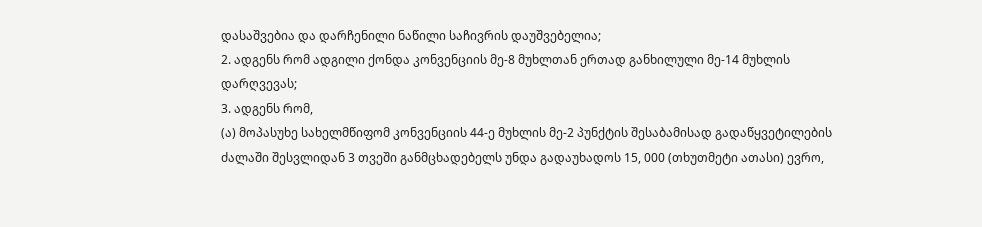დასაშვებია და დარჩენილი ნაწილი საჩივრის დაუშვებელია;
2. ადგენს რომ ადგილი ქონდა კონვენციის მე-8 მუხლთან ერთად განხილული მე-14 მუხლის დარღვევას;
3. ადგენს რომ,
(ა) მოპასუხე სახელმწიფომ კონვენციის 44-ე მუხლის მე-2 პუნქტის შესაბამისად გადაწყვეტილების ძალაში შესვლიდან 3 თვეში განმცხადებელს უნდა გადაუხადოს 15, 000 (თხუთმეტი ათასი) ევრო,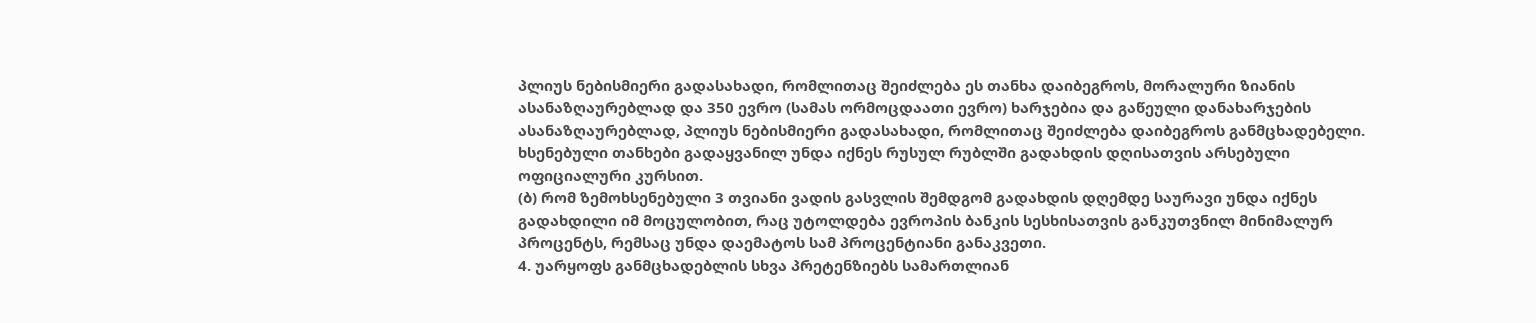პლიუს ნებისმიერი გადასახადი, რომლითაც შეიძლება ეს თანხა დაიბეგროს, მორალური ზიანის ასანაზღაურებლად და 350 ევრო (სამას ორმოცდაათი ევრო) ხარჯებია და გაწეული დანახარჯების ასანაზღაურებლად, პლიუს ნებისმიერი გადასახადი, რომლითაც შეიძლება დაიბეგროს განმცხადებელი. ხსენებული თანხები გადაყვანილ უნდა იქნეს რუსულ რუბლში გადახდის დღისათვის არსებული ოფიციალური კურსით.
(ბ) რომ ზემოხსენებული 3 თვიანი ვადის გასვლის შემდგომ გადახდის დღემდე საურავი უნდა იქნეს გადახდილი იმ მოცულობით, რაც უტოლდება ევროპის ბანკის სესხისათვის განკუთვნილ მინიმალურ პროცენტს, რემსაც უნდა დაემატოს სამ პროცენტიანი განაკვეთი.
4. უარყოფს განმცხადებლის სხვა პრეტენზიებს სამართლიან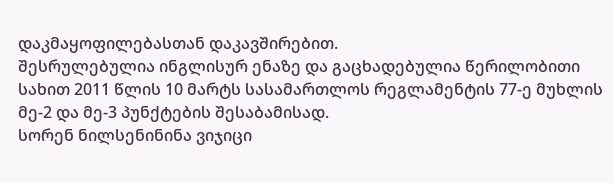დაკმაყოფილებასთან დაკავშირებით.
შესრულებულია ინგლისურ ენაზე და გაცხადებულია წერილობითი სახით 2011 წლის 10 მარტს სასამართლოს რეგლამენტის 77-ე მუხლის მე-2 და მე-3 პუნქტების შესაბამისად.
სორენ ნილსენინინა ვიჯიცი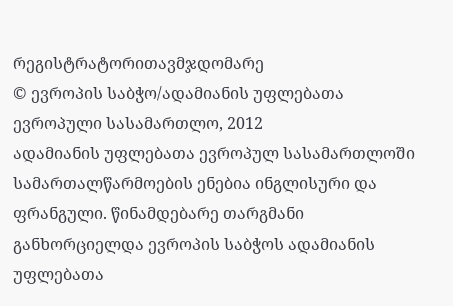რეგისტრატორითავმჯდომარე
© ევროპის საბჭო/ადამიანის უფლებათა ევროპული სასამართლო, 2012
ადამიანის უფლებათა ევროპულ სასამართლოში სამართალწარმოების ენებია ინგლისური და ფრანგული. წინამდებარე თარგმანი განხორციელდა ევროპის საბჭოს ადამიანის უფლებათა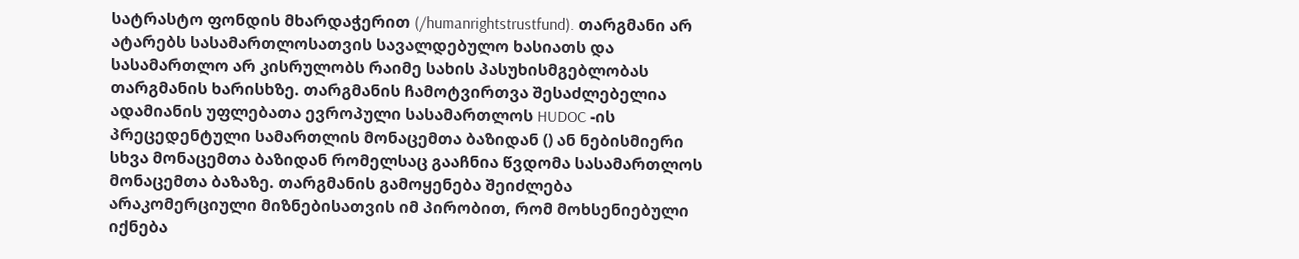სატრასტო ფონდის მხარდაჭერით (/humanrightstrustfund). თარგმანი არ ატარებს სასამართლოსათვის სავალდებულო ხასიათს და სასამართლო არ კისრულობს რაიმე სახის პასუხისმგებლობას თარგმანის ხარისხზე. თარგმანის ჩამოტვირთვა შესაძლებელია ადამიანის უფლებათა ევროპული სასამართლოს HUDOC -ის პრეცედენტული სამართლის მონაცემთა ბაზიდან () ან ნებისმიერი სხვა მონაცემთა ბაზიდან რომელსაც გააჩნია წვდომა სასამართლოს მონაცემთა ბაზაზე. თარგმანის გამოყენება შეიძლება არაკომერციული მიზნებისათვის იმ პირობით, რომ მოხსენიებული იქნება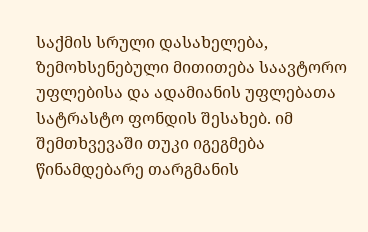საქმის სრული დასახელება, ზემოხსენებული მითითება საავტორო უფლებისა და ადამიანის უფლებათა სატრასტო ფონდის შესახებ. იმ შემთხვევაში თუკი იგეგმება წინამდებარე თარგმანის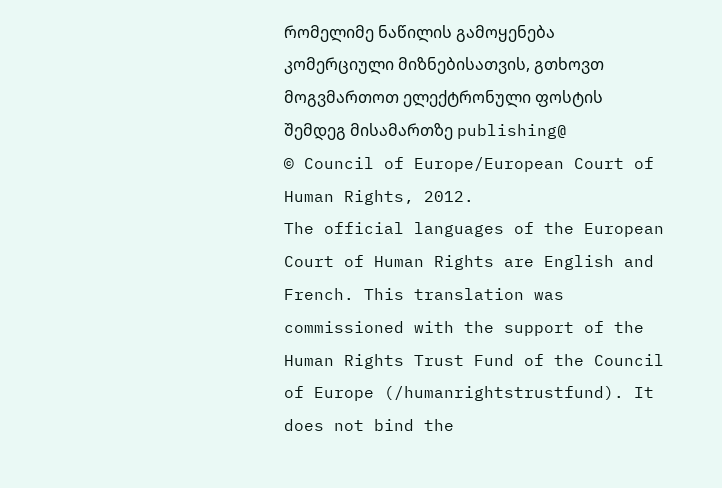რომელიმე ნაწილის გამოყენება კომერციული მიზნებისათვის, გთხოვთ მოგვმართოთ ელექტრონული ფოსტის შემდეგ მისამართზე publishing@
© Council of Europe/European Court of Human Rights, 2012.
The official languages of the European Court of Human Rights are English and French. This translation was commissioned with the support of the Human Rights Trust Fund of the Council of Europe (/humanrightstrustfund). It does not bind the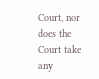Court, nor does the Court take any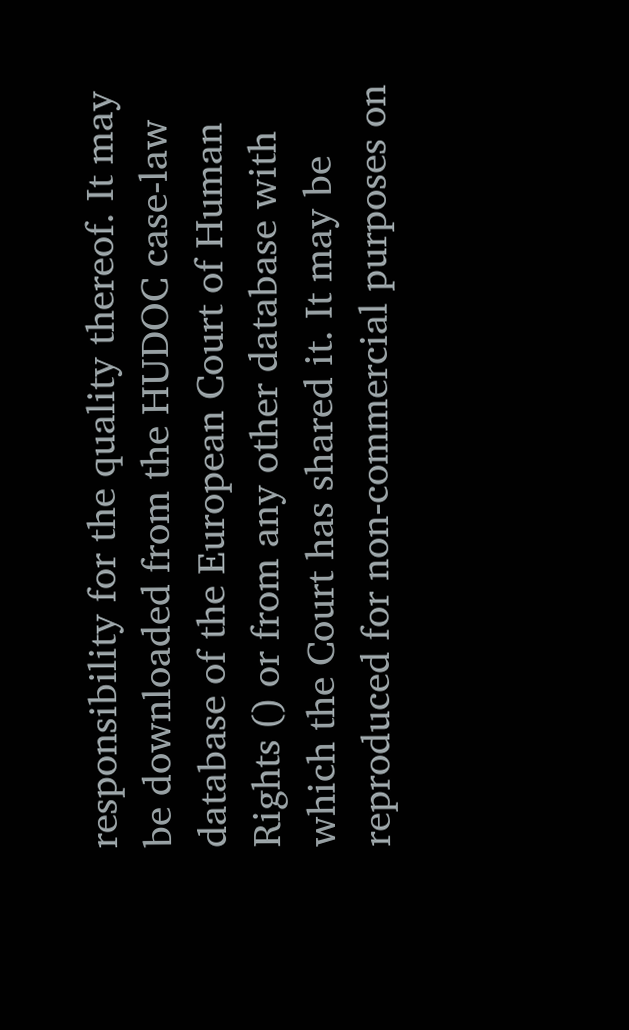responsibility for the quality thereof. It may be downloaded from the HUDOC case-law database of the European Court of Human Rights () or from any other database with which the Court has shared it. It may be reproduced for non-commercial purposes on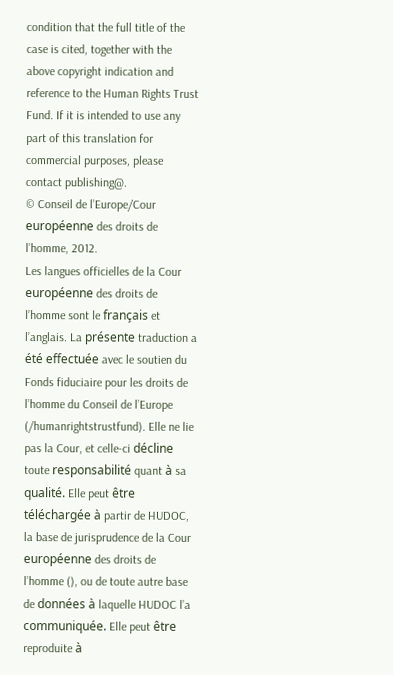condition that the full title of the case is cited, together with the above copyright indication and reference to the Human Rights Trust Fund. If it is intended to use any part of this translation for commercial purposes, please contact publishing@.
© Conseil de l’Europe/Cour européenne des droits de l’homme, 2012.
Les langues officielles de la Cour européenne des droits de l’homme sont le français et l’anglais. La présente traduction a été effectuée avec le soutien du Fonds fiduciaire pour les droits de l’homme du Conseil de l’Europe (/humanrightstrustfund). Elle ne lie pas la Cour, et celle-ci décline toute responsabilité quant à sa qualité. Elle peut être téléchargée à partir de HUDOC, la base de jurisprudence de la Cour européenne des droits de l’homme (), ou de toute autre base de données à laquelle HUDOC l’a communiquée. Elle peut être reproduite à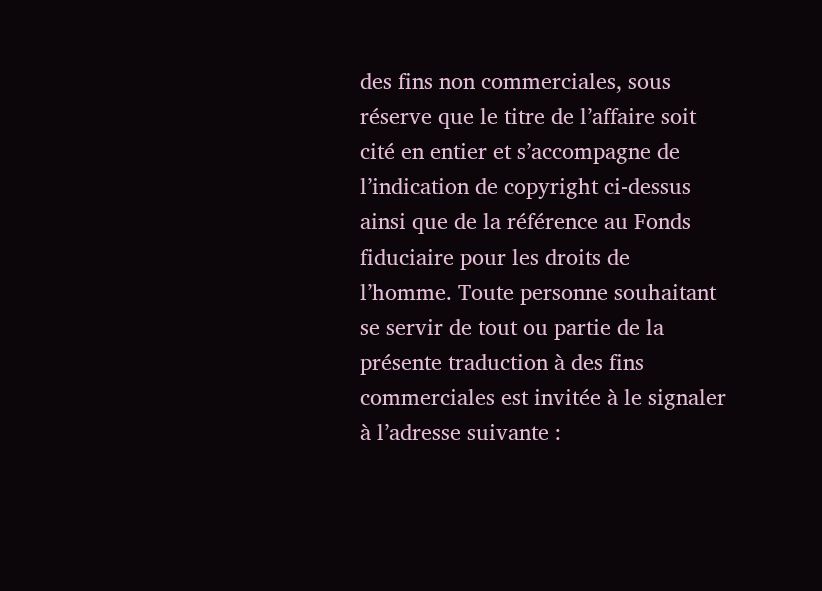des fins non commerciales, sous réserve que le titre de l’affaire soit cité en entier et s’accompagne de l’indication de copyright ci-dessus ainsi que de la référence au Fonds fiduciaire pour les droits de l’homme. Toute personne souhaitant se servir de tout ou partie de la présente traduction à des fins commerciales est invitée à le signaler à l’adresse suivante :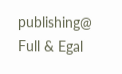publishing@
Full & Egal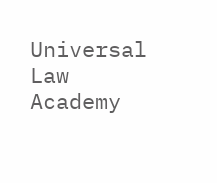Universal Law Academy